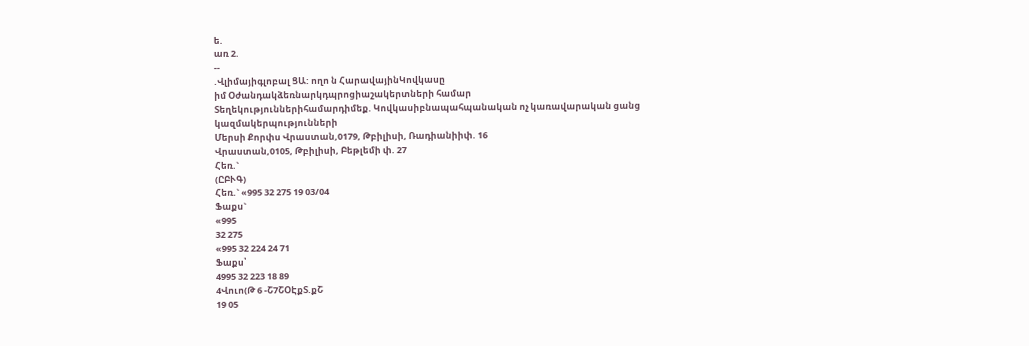ե.
առ 2.
--
.Վլիմայիգլոբալ ՑԱ: ողո ն ՀարավայինԿովկասը
իմ Օժանդակձեռնարկդպրոցիաշակերտների համար
Տեղեկություններիհամարդիմեք. Կովկասիբնապահպանական ոչ կառավարական ցանց կազմակերպությունների
Մերսի Քորփս Վրաստան,0179, Թբիլիսի, Ռադիանիիփ. 16
Վրաստան,0105, Թբիլիսի, Բեթլեմի փ. 27
Հեռ.`
(ԸԲՒԳ)
Հեռ.` «995 32 275 19 03/04
Ֆաքս`
«995
32 275
«995 32 224 24 71
Ֆաքս՝
4995 32 223 18 89
4Վուո(Թ 6 -Շ7ՇՕԷքՏ.քՇ
19 05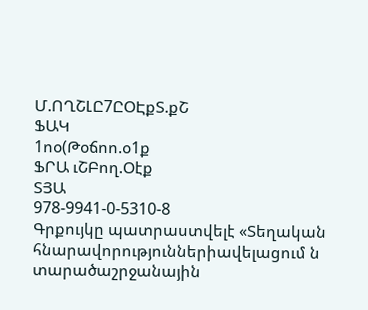Մ.ՈՂՇԼԸ7ԸՕԷքՏ.քՇ
ՖԱԿ
1ոօ(Թօճոո.օ1ք
ՖՐԱ ւՇԲող.Օէք
ՏՅԱ
978-9941-0-5310-8
Գրքույկը պատրաստվելէ «Տեղական հնարավորություններիավելացում ն տարածաշրջանային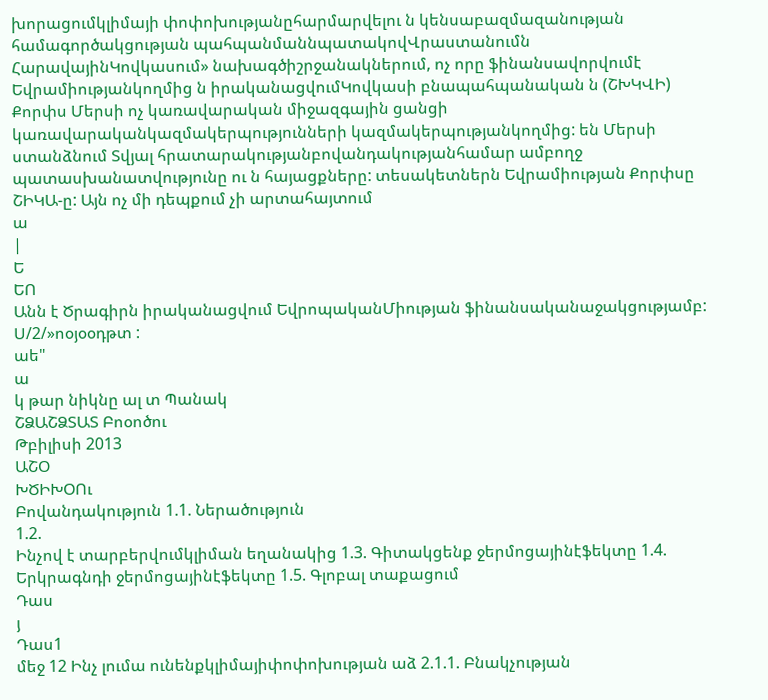խորացումկլիմայի փոփոխությանըհարմարվելու ն կենսաբազմազանության համագործակցության պահպանմաննպատակովՎրաստանումն ՀարավայինԿովկասում» նախագծիշրջանակներում, ոչ որը ֆինանսավորվումէ Եվրամիությանկողմից ն իրականացվումԿովկասի բնապահպանական ն (ՇԽԿՎԻ) Քորփս Մերսի ոչ կառավարական միջազգային ցանցի կառավարականկազմակերպությունների կազմակերպությանկողմից: են Մերսի ստանձնում Տվյալ հրատարակությանբովանդակությանհամար ամբողջ պատասխանատվությունը ու ն հայացքները: տեսակետներն Եվրամիության Քորփսը ՇԻԿԱ-ը: Այն ոչ մի դեպքում չի արտահայտում
ա
|
Ե
ԵՈ
Անն է Ծրագիրն իրականացվում ԵվրոպականՄիության ֆինանսականաջակցությամբ:
Ս/2/»ոօյօօդթտ :
աե"
ա
կ թար նիկնը ալ տ Պանակ
ՇՁԱՇՁՏԱՏ Բոօոծու
Թբիլիսի 2013
ԱՇՕ
ԽԾԻԽՕՈւ
Բովանդակություն 1.1. Ներածություն
1.2.
Ինչով է տարբերվումկլիման եղանակից 1.3. Գիտակցենք ջերմոցայինէֆեկտը 1.4. Երկրագնդի ջերմոցայինէֆեկտը 1.5. Գլոբալ տաքացում
Դաս
յ
Դաս1
մեջ 12 Ինչ լումա ունենքկլիմայիփոփոխության աձ 2.1.1. Բնակչության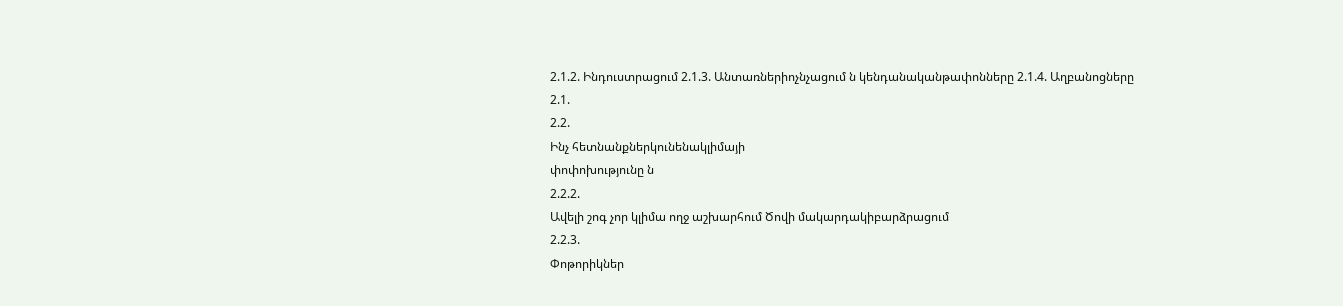2.1.2. Ինդուստրացում 2.1.3. Անտառներիոչնչացում ն կենդանականթափոնները 2.1.4. Աղբանոցները
2.1.
2.2.
Ինչ հետնանքներկունենակլիմայի
փոփոխությունը ն
2.2.2.
Ավելի շոգ չոր կլիմա ողջ աշխարհում Ծովի մակարդակիբարձրացում
2.2.3.
Փոթորիկներ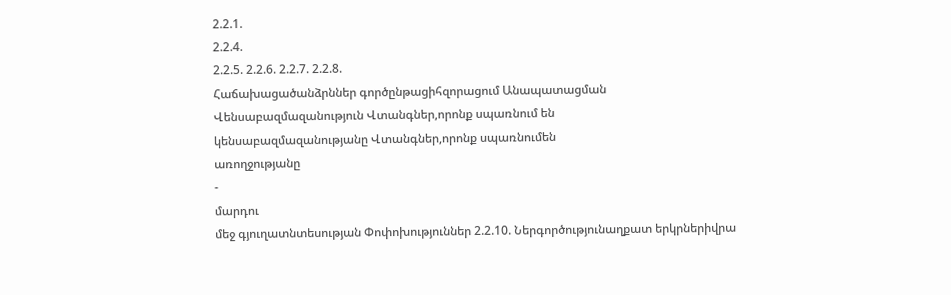2.2.1.
2.2.4.
2.2.5. 2.2.6. 2.2.7. 2.2.8.
Հաճախացածանձրններ գործընթացիհզորացում Անապատացման Վենսաբազմազանություն Վտանգներ,որոնք սպառնում են
կենսաբազմազանությանը Վտանգներ,որոնք սպառնումեն
առողջությանը
-
մարդու
մեջ գյուղատնտեսության Փոփոխություններ 2.2.10. Ներգործությունաղքատ երկրներիվրա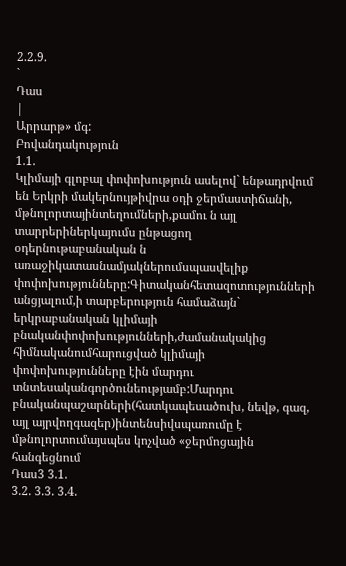2.2.9.
`
Դաս
|
Արրարթ» մգ:
Բովանդակություն
1.1.
Կլիմայի գլոբալ փոփոխություն ասելով` ենթադրվում են Երկրի մակերնույթիվրա օդի ջերմաստիճանի, մթնոլորտայինտեղումների,քամու ն այլ տարրերիներկայումս ընթացող օդերնութաբանական ն առաջիկատասնամյակներումսպասվելիք փոփոխությունները:Գիտականհետազոտությունների անցյալում,ի տարբերություն համաձայն` երկրաբանական կլիմայի բնականփոփոխությունների,ժամանակակից հիմնականումհարուցված կլիմայի փոփոխությունները էին մարդու տնտեսականգործունեությամբ:Մարդու բնականպաշարների(հատկապեսածուխ, նեվթ, գազ, այլ այրվողգազեր)ինտենսիվսպառումը է մթնոլորտումայսպես կոչված «ջերմոցային հանգեցնում
Դաս3 3.1.
3.2. 3.3. 3.4.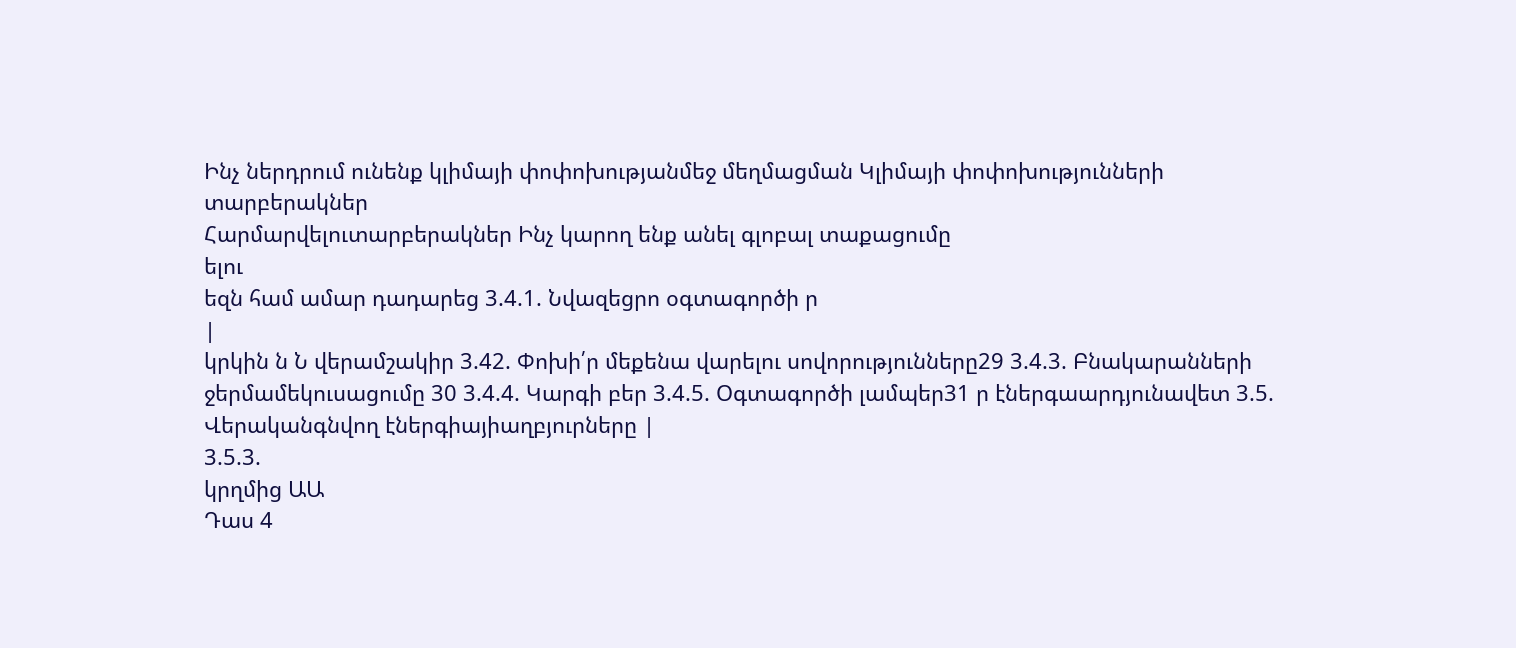Ինչ ներդրում ունենք կլիմայի փոփոխությանմեջ մեղմացման Կլիմայի փոփոխությունների
տարբերակներ
Հարմարվելուտարբերակներ Ինչ կարող ենք անել գլոբալ տաքացումը
ելու
եզն համ ամար դադարեց 3.4.1. Նվազեցրո օգտագործի ր
|
կրկին ն Ն վերամշակիր 3.42. Փոխի՛ր մեքենա վարելու սովորությունները29 3.4.3. Բնակարանների ջերմամեկուսացումը 30 3.4.4. Կարգի բեր 3.4.5. Օգտագործի լամպեր31 ր էներգաարդյունավետ 3.5. Վերականգնվող էներգիայիաղբյուրները |
3.5.3.
կրղմից ԱԱ
Դաս 4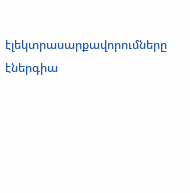էլեկտրասարքավորումները
էներգիա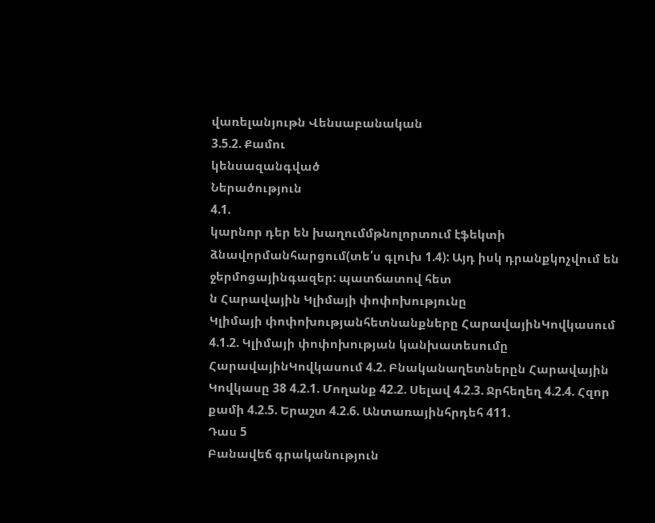վառելանյութն Վենսաբանական
3.5.2. Քամու
կենսազանգված
Ներածություն
4.1.
կարնոր դեր են խաղումմթնոլորտում էֆեկտի ձնավորմանհարցում(տե՛ս գլուխ 1.4): Այդ իսկ դրանքկոչվում են ջերմոցայինգազեր: պատճատով հետ
ն Հարավային Կլիմայի փոփոխությունը
Կլիմայի փոփոխությանհետնանքները ՀարավայինԿովկասում 4.1.2. Կլիմայի փոփոխության կանխատեսումը ՀարավայինԿովկասում 4.2. Բնականաղետներըն Հարավային Կովկասը 38 4.2.1. Մողանք 42.2. Սելավ 4.2.3. Ջրհեղեղ 4.2.4. Հզոր քամի 4.2.5. Երաշտ 4.2.6. Անտառայինհրդեհ 411.
Դաս 5
Բանավեճ գրականություն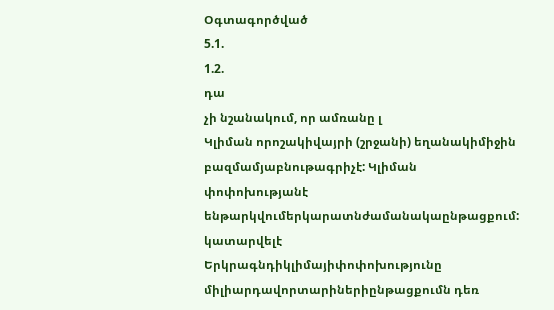Օգտագործված
5.1.
1.2.
դա
չի նշանակում, որ ամռանը լ
Կլիման որոշակիվայրի (շրջանի) եղանակիմիջին բազմամյաբնութագրիչէ: Կլիման փոփոխությանէ ենթարկվումերկարատնժամանակաընթացքում: կատարվելէ Երկրագնդիկլիմայիփոփոխությունը միլիարդավորտարիներիընթացքումն դեռ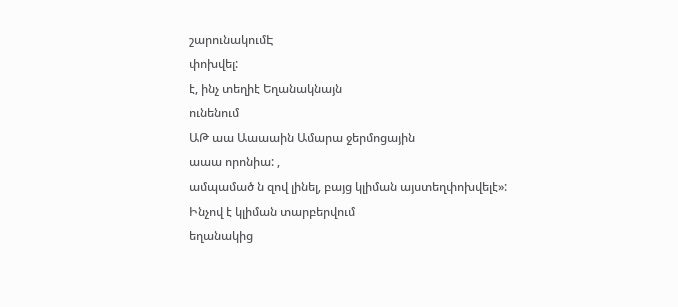շարունակումԷ
փոխվել:
է, ինչ տեղիէ Եղանակնայն
ունենում
ԱԹ աա Աաաաին Ամարա ջերմոցային
աաա որոնիա: ,
ամպամած ն զով լինել, բայց կլիման այստեղփոխվելէ»:
Ինչով է կլիման տարբերվում
եղանակից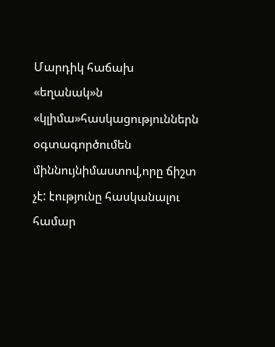Մարդիկ հաճախ «եղանակ»ն «կլիմա»հասկացություններն օգտագործումեն միննույնիմաստով,որը ճիշտ չէ: էությունը հասկանալու համար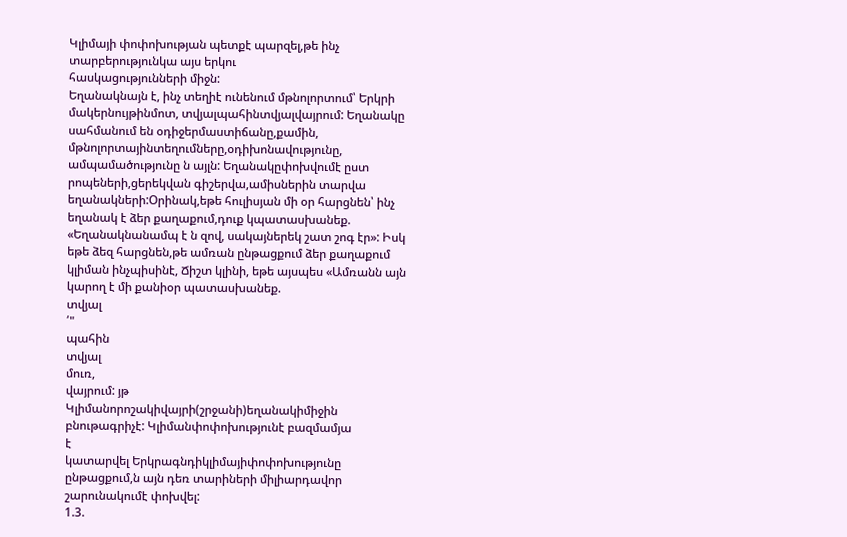Կլիմայի փոփոխության պետքէ պարզել,թե ինչ տարբերությունկա այս երկու
հասկացությունների միջն:
Եղանակնայն է, ինչ տեղիէ ունենում մթնոլորտում՝ Երկրի մակերնույթինմոտ, տվյալպահինտվյալվայրում: Եղանակը սահմանում են օդիջերմաստիճանը,քամին, մթնոլորտայինտեղումները,օդիխոնավությունը, ամպամածությունը ն այլն: Եղանակըփոխվումէ ըստ րոպեների,ցերեկվան գիշերվա,ամիսներին տարվա եղանակների:Օրինակ,եթե հուլիսյան մի օր հարցնեն՝ ինչ եղանակ է ձեր քաղաքում,դուք կպատասխանեք. «Եղանակնանամպ է ն զով, սակայներեկ շատ շոգ էր»: Իսկ եթե ձեզ հարցնեն,թե ամռան ընթացքում ձեր քաղաքում կլիման ինչպիսինէ, Ճիշտ կլինի, եթե այսպես «Ամռանն այն կարող է մի քանիօր պատասխանեք.
տվյալ
՛"
պահին
տվյալ
մուռ,
վայրում: յթ
Կլիմանորոշակիվայրի(շրջանի)եղանակիմիջին բնութագրիչէ: Կլիմանփոփոխությունէ բազմամյա
է
կատարվել Երկրագնդիկլիմայիփոփոխությունը ընթացքում,ն այն դեռ տարիների միլիարդավոր շարունակումէ փոխվել:
1.3.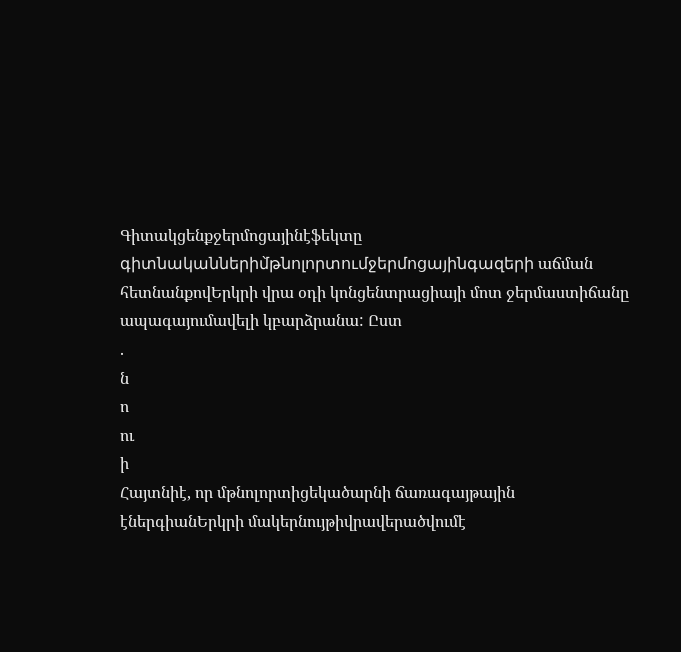Գիտակցենքջերմոցայինէֆեկտը
գիտնականներիմ̀թնոլորտումջերմոցայինգազերի աճման հետնանքովԵրկրի վրա օդի կոնցենտրացիայի մոտ ջերմաստիճանը ապագայումավելի կբարձրանա: Ըստ
.
ն
ո
ու
ի
Հայտնիէ, որ մթնոլորտիցեկածարնի ճառագայթային էներգիանԵրկրի մակերնույթիվրավերածվումէ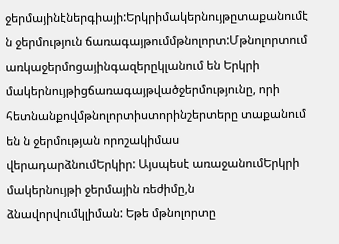ջերմայինէներգիայի:Երկրիմակերնույթըտաքանումէ ն ջերմություն ճառագայթումմթնոլորտ:Մթնոլորտում առկաջերմոցայինգազերըկլանում են Երկրի մակերնույթիցճառագայթվածջերմությունը, որի հետնանքովմթնոլորտիստորինշերտերը տաքանում են ն ջերմության որոշակիմաս վերադարձնումԵրկիր: Այսպեսէ առաջանումԵրկրի մակերնույթի ջերմային ռեժիմը,ն ձնավորվումկլիման: Եթե մթնոլորտը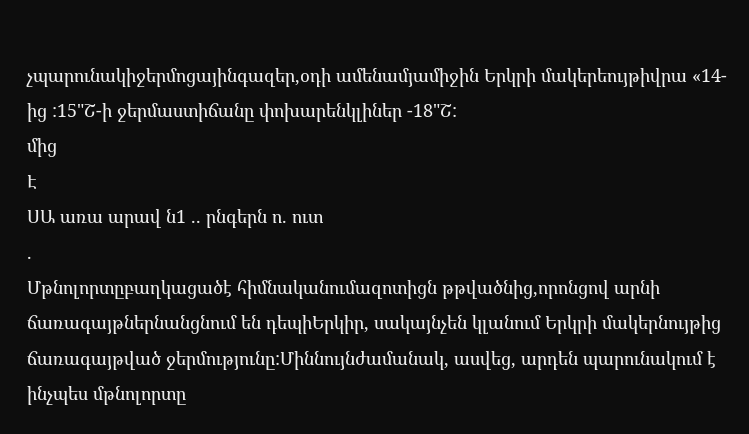չպարունակիջերմոցայինգազեր,օդի ամենամյամիջին Երկրի մակերեույթիվրա «14-ից :15"Շ-ի ջերմաստիճանը փոխարենկլիներ -18"Շ:
մից
Է
ՍԱ առա արավ ն1 .. րնգերն ո. ուտ
.
Մթնոլորտըբաղկացածէ հիմնականումազոտիցն թթվածնից,որոնցով արնի ճառագայթներնանցնում են դեպիԵրկիր, սակայնչեն կլանում Երկրի մակերնույթից ճառագայթված ջերմությունը:Միննույնժամանակ, ասվեց, արդեն պարունակում է ինչպես մթնոլորտը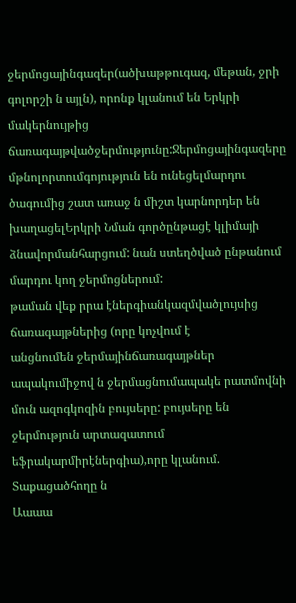ջերմոցայինգազեր(ածխաթթուգազ, մեթան, ջրի գոլորշի ն այլն), որոնք կլանում են Երկրի մակերնույթից ճառագայթվածջերմությունը:Ջերմոցայինգազերը մթնոլորտումգոյություն են ունեցելմարդու ծագումից շատ առաջ ն միշտ կարնորդեր են խաղացելԵրկրի Նման գործընթացէ կլիմայի ձնավորմանհարցում: նան ստեղծված ընթանում մարդու կող ջերմոցներում:
թաման վեք րրա էներգիանկազմվածլույսից ճառագայթներից (որը կոչվում է
անցնումեն ջերմայինճառագայթներ ապակումիջով ն ջերմացնումապակե րատմովնի մուն ազոգկոզին բույսերը: բույսերը են ջերմություն արտազատում եֆրակարմիրէներգիա),որը կլանում. Տաքացածհողը ն
Աաաա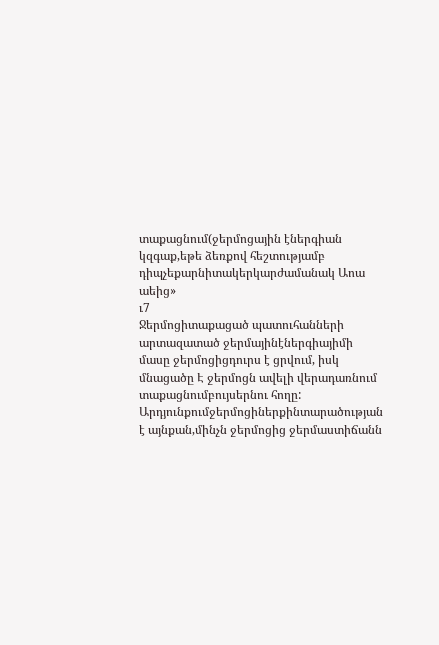տաքացնում(ջերմոցային էներգիան կզգաք,եթե ձեռքով հեշտությամբ դիպչեքարնիտակերկարժամանակ Աոա աեից»
ւ7
Ջերմոցիտաքացած պատուհանների արտազատած ջերմայինէներգիայիմի մասը ջերմոցիցդուրս է ցրվում, իսկ մնացածը Է ջերմոցն ավելի վերադառնում տաքացնումբույսերնու հողը:
Արդյունքումջերմոցիներքինտարածության է այնքան,մինչն ջերմոցից ջերմաստիճանն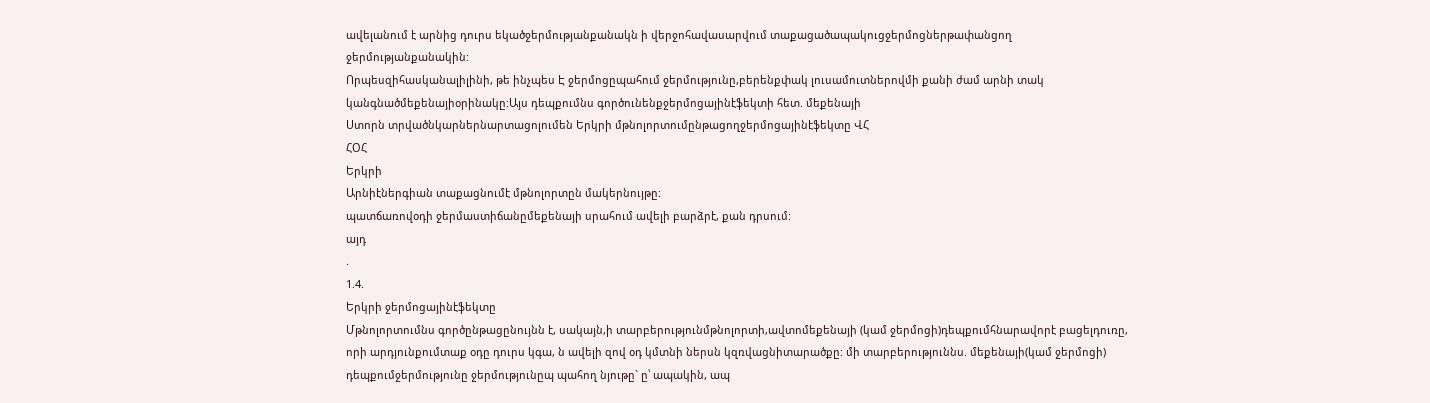ավելանում է արնից դուրս եկածջերմությանքանակն ի վերջոհավասարվում տաքացածապակուցջերմոցներթափանցող ջերմությանքանակին:
Որպեսզիհասկանալիլինի, թե ինչպես Է ջերմոցըպահում ջերմությունը,բերենքփակ լուսամուտներովմի քանի ժամ արնի տակ կանգնածմեքենայիօրինակը:Այս դեպքումնս գործունենքջերմոցայինէֆեկտի հետ. մեքենայի
Ստորն տրվածնկարներնարտացոլումեն Երկրի մթնոլորտումընթացողջերմոցայինէֆեկտը ՎՀ
ՀՕՀ
Երկրի
Արնիէներգիան տաքացնումէ մթնոլորտըն մակերնույթը:
պատճառովօդի ջերմաստիճանըմեքենայի սրահում ավելի բարձրէ, քան դրսում:
այդ
.
1.4.
Երկրի ջերմոցայինէֆեկտը
Մթնոլորտումնս գործընթացընույնն է, սակայն,ի տարբերությունմթնոլորտի,ավտոմեքենայի (կամ ջերմոցի)դեպքումհնարավորէ բացելդուռը, որի արդյունքումտաք օդը դուրս կգա, ն ավելի զով օդ կմտնի ներսն կզռվացնիտարածքը: մի տարբերություննս. մեքենայի(կամ ջերմոցի) դեպքումջերմությունը ջերմությունըպ պահող նյութը` ը՝ ապակին, ապ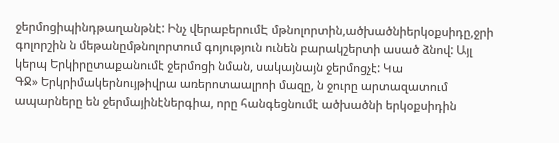ջերմոցիպինդթաղանթնէ: Ինչ վերաբերումԷ մթնոլորտին,ածխածնիերկօքսիդը,ջրի գոլորշին ն մեթանըմթնոլորտում գոյություն ունեն բարակշերտի ասած ձնով: Այլ կերպ Երկիրըտաքանումէ ջերմոցի նման, սակայնայն ջերմոցչէ: Կա
ԳՋ» Երկրիմակերնույթիվրա առերոտաալրոի մազը, ն ջուրը արտազատում ապարները են ջերմայինէներգիա, որը հանգեցնումէ ածխածնի երկօքսիդին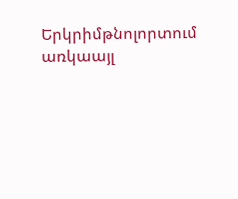Երկրիմթնոլորտում առկաայլ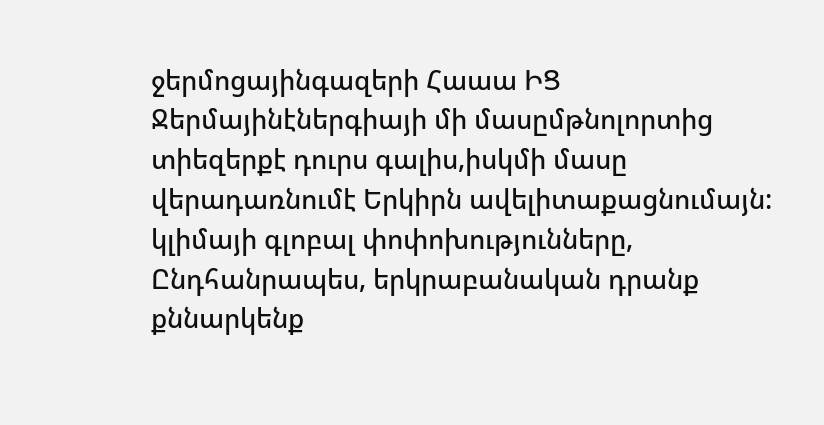ջերմոցայինգազերի Հաաա ԻՑ
Ջերմայինէներգիայի մի մասըմթնոլորտից տիեզերքէ դուրս գալիս,իսկմի մասը վերադառնումէ Երկիրն ավելիտաքացնումայն:
կլիմայի գլոբալ փոփոխությունները, Ընդհանրապես, երկրաբանական դրանք քննարկենք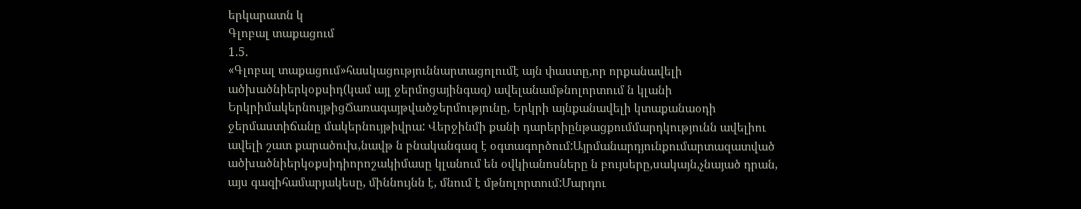երկարատն կ
Գլոբալ տաքացում
1.5.
«Գլոբալ տաքացում»հասկացություննարտացոլումէ այն փաստը,որ որքանավելի ածխածնիերկօքսիդ(կամ այլ ջերմոցայինգազ) ավելանամթնոլորտում ն կլանի ԵրկրիմակերնույթիցՃառագայթվածջերմությունը, Երկրի այնքանավելի կտաքանաօդի ջերմաստիճանը մակերնույթիվրա: Վերջինմի քանի դարերիընթացքումմարդկությունն ավելիու ավելի շատ քարածուխ,նավթ ն բնականգազ է օգտագործում:Այրմանարդյունքումարտազատված ածխածնիերկօքսիդիորոշակիմասը կլանում են օվկիանոսները ն բույսերը,սակայն,չնայած դրան, այս գազիհամարյակեսը, միննույնն է, մնում է մթնոլորտում:Մարդու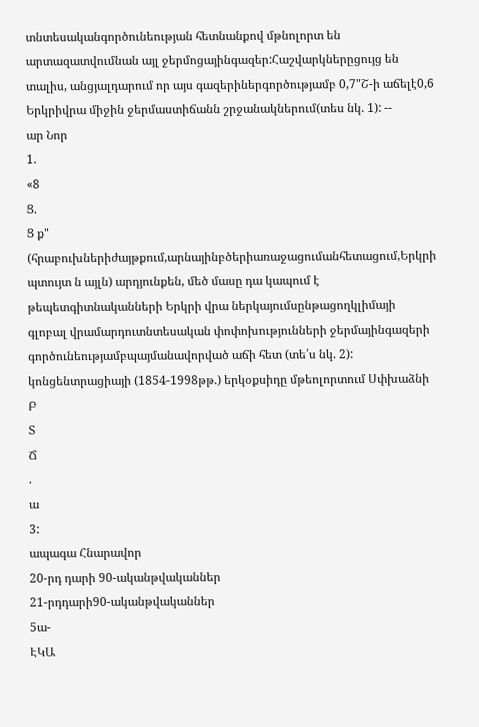տնտեսականգործունեության հետնանքով մթնոլորտ են արտազատվումնան այլ ջերմոցայինգազեր:Հաշվարկներըցույց են տալիս, անցյալդարում որ այս գազերիներգործությամբ 0,7"Շ-ի աճելէ0,6 Երկրիվրա միջին ջերմաստիճանն շրջանակներում(տես նկ. 1): --
ար Նոր
1.
«8
Ց.
Ց ք"
(հրաբուխներիժայթքում,արնայինբծերիառաջացումանհետացում,Երկրի պտույտ ն այլն) արդյունքեն, մեծ մասը դա կապում է թեպետգիտնականների Երկրի վրա ներկայումսընթացողկլիմայի գլոբալ վրամարդուտնտեսական փոփոխությունների ջերմայինգազերի գործունեությամբպայմանավորված աճի հետ (տե՛ս նկ. 2): կոնցենտրացիայի (1854-1998թթ.) երկօքսիդը մթեոլորտում Սփխաձնի
Բ
Տ
Ճ
.
ա
3:
ապագա Հնարավոր
20-րդ դարի 90-ականթվականներ
21-րդդարի90-ականթվականներ
5ա-
ԷԿԱ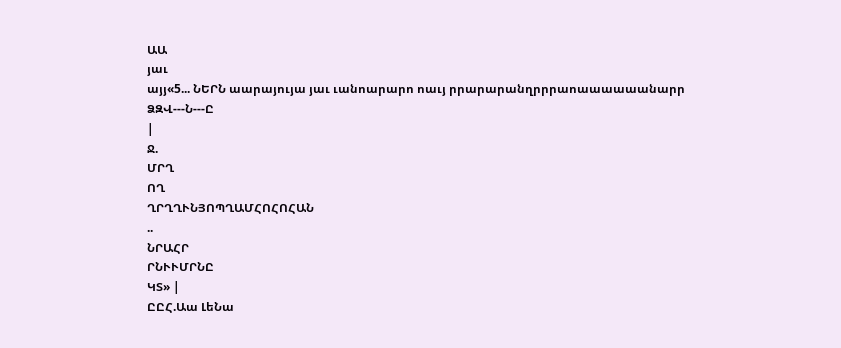ԱԱ
յաւ
այյ«5... ՆԵՐՆ աարայույա յաւ ւանոարարո ոաւյ րրարարանղրրրաոաաաաաանարր
ՁԶՎ---Ն---Ը
|
Ջ.
ՄՐՂ
ՈՂ
ՂՐՂՂՒՆՅՈՊՂԱՄՀՈՀՈՀԱՆ
..
ՆՐԱՀՐ
ՐՆՒՒՄՐՆԸ
ԿՏ» |
ԸԸՀ.Աա ԼեՆա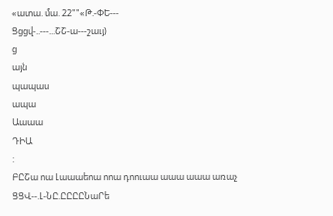«ատա. մա. 22""«Թ.-ՓԵ---
Ցցցվ-..---...ՇՇ-ա---շաւյ)
ց
այն
պապաս
ապա
Աաաա
ԴԻԱ
:
ԲԸՇա ոա Լաաաեոա ոոա դոուաա աաա աաա առաչ
ՑՑՎ--.Լ-ՆԸ.ԸԸԸԸՆաՐե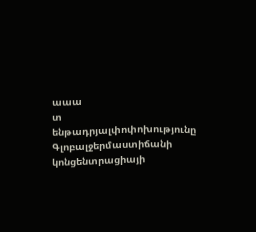աաա
տ
ենթադրյալփոփոխությունը Գլոբալջերմաստիճանի
կոնցենտրացիայի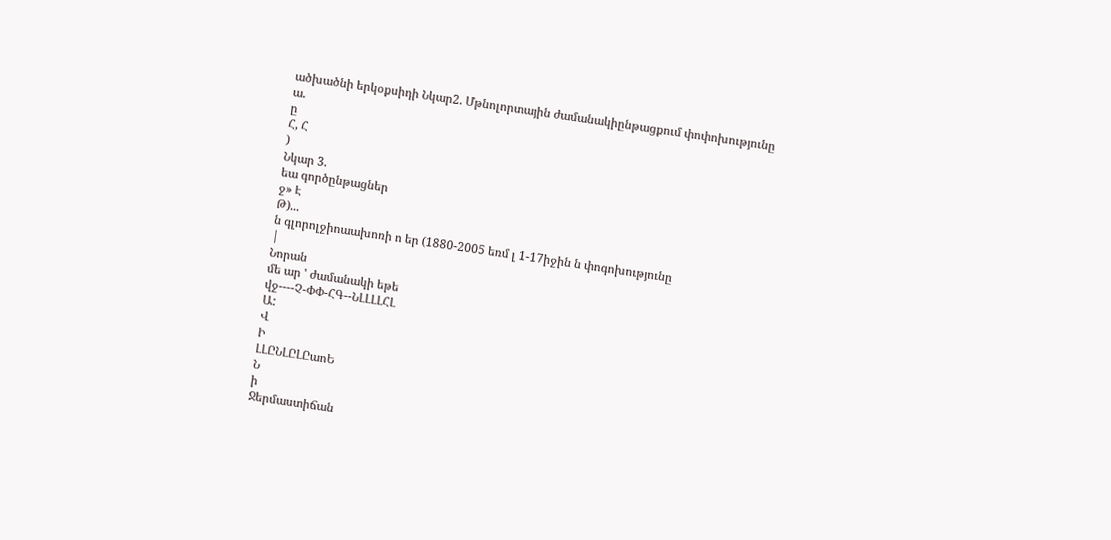ածխածնի երկօքսիդի Նկար2. Մթնոլորտային ժամանակիընթացքում փոփոխությունը
ա.
ը
Հ, Հ
)
Նկար 3.
եա գործընթացներ
ջ» Է
Թ)...
ն գլորոլջիոաախոռի ո եր (1880-2005 եռմ լ 1-17իջին ն փոգոխությունը
|
Նորան
մե ար ' ժամանակի եթե
վջ----Չ-ՓՓ-ՀԳ--ՆԼԼԼԼՀԼ
Ա:
Վ
Ի
ԼԼԸՆԼԸԼԸաոԵ
Ն
ի
Ջերմաստիճան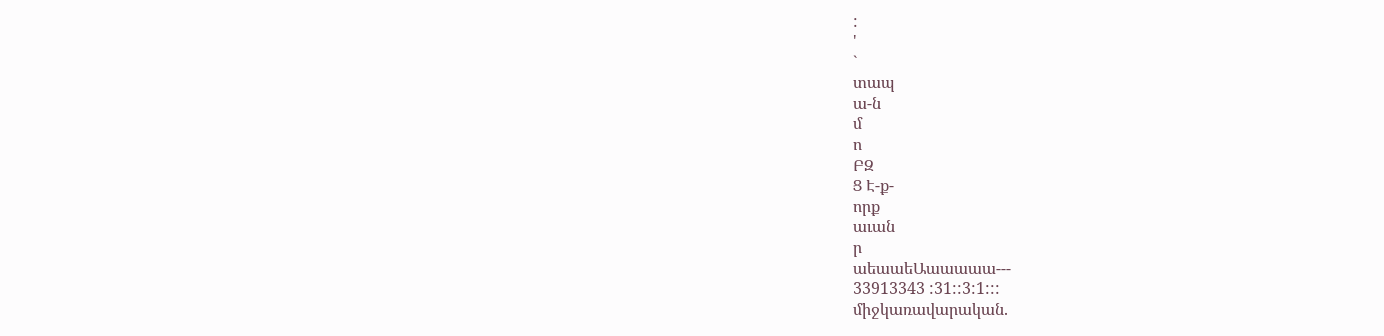:
'
`
տապ
ա-ն
մ
ո
ԲԶ
Ց Է-ք-
որք
աւան
ր
աեաաեԱաաաաա---
33913343 :31::3:1:::
միջկառավարական.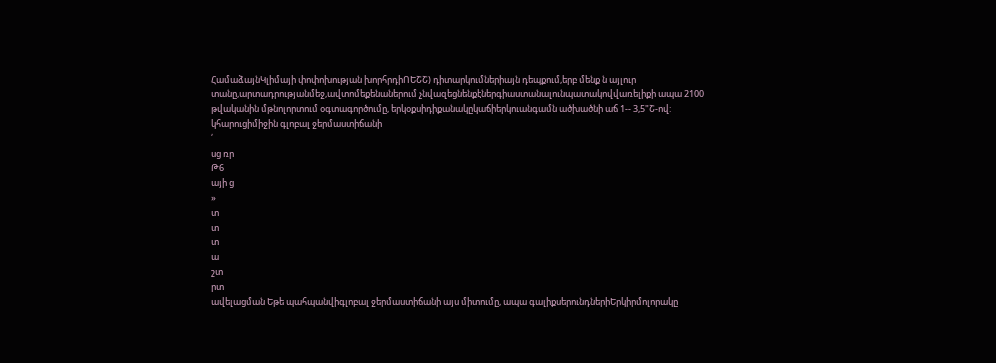ՀամաձայնԿլիմայի փոփոխության խորհրդիՈԵՇՇ) դիտարկումներիայն դեպքում,երբ մենք ն այլուր տանը,արտադրությանմեջ,ավտոմեքենաներում չնվազեցնենքէներգիաստանալունպատակովվառելիքի ապա 2100 թվականին մթնոլորտում օգտագործումը, երկօքսիդիքանակըկաճիերկուանգամն ածխածնի աճ 1-- 3,5"Շ-ով: կհարուցիմիջին գլոբալ ջերմաստիճանի
՛
սց ռր
Թ6
այի ց
»
տ
տ
տ
ա
շտ
րտ
ավելացման Եթե պահպանվիգլոբալ ջերմաստիճանի այս միտումը, ապա գալիքսերունդներիԵրկիրմոլորակը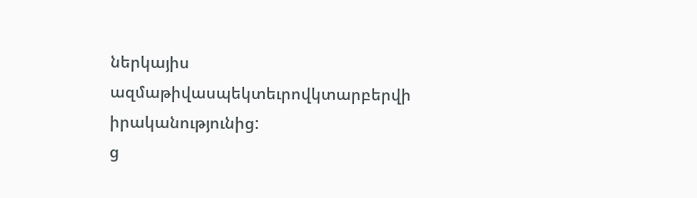ներկայիս ազմաթիվասպեկտեւրովկտարբերվի իրականությունից:
ց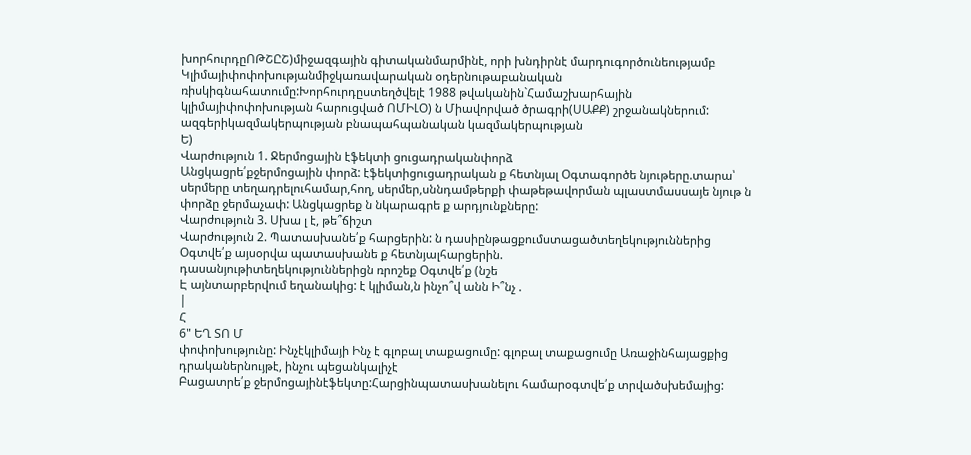խորհուրդըՈԹՇԸՇ)միջազգային գիտականմարմինէ, որի խնդիրնէ մարդուգործունեությամբ Կլիմայիփոփոխությանմիջկառավարական օդերնութաբանական ռիսկիգնահատումը:Խորհուրդըստեղծվելէ 1988 թվականին`Համաշխարհային կլիմայիփոփոխության հարուցված ՈՄԻԼՕ) ն Միավորված ծրագրի(ՍԱՔՔ) շրջանակներում: ազգերիկազմակերպության բնապահպանական կազմակերպության
Ե)
Վարժություն 1. Ջերմոցային էֆեկտի ցուցադրականփորձ
Անցկացրե՛քջերմոցային փորձ: էֆեկտիցուցադրական ք հետնյալ Օգտագործե նյութերը.տարա՝ սերմերը տեղադրելուհամար,հող, սերմեր,սննդամթերքի փաթեթավորման պլաստմասսայե նյութ ն փորձը ջերմաչափ: Անցկացրեք ն նկարագրե ք արդյունքները:
Վարժություն 3. Սխա լ է, թե՞ճիշտ
Վարժություն 2. Պատասխանե՛ք հարցերին: ն դասիընթացքումստացածտեղեկություններից Օգտվե՛ք այսօրվա պատասխանե ք հետնյալհարցերին.
դասանյութիտեղեկություններիցն ռրոշեք Օգտվե՛ք (նշե
Է այնտարբերվում եղանակից: է կլիման,ն ինչո՞վ անն Ի՞նչ .
|
Հ
6" ԵՂ ՏՈ Մ
փոփոխությունը: Ինչէկլիմայի Ինչ է գլոբալ տաքացումը: գլոբալ տաքացումը Առաջինհայացքից դրականերնույթէ, ինչու պեցանկալիչէ
Բացատրե՛ք ջերմոցայինէֆեկտը:Հարցինպատասխանելու համարօգտվե՛ք տրվածսխեմայից: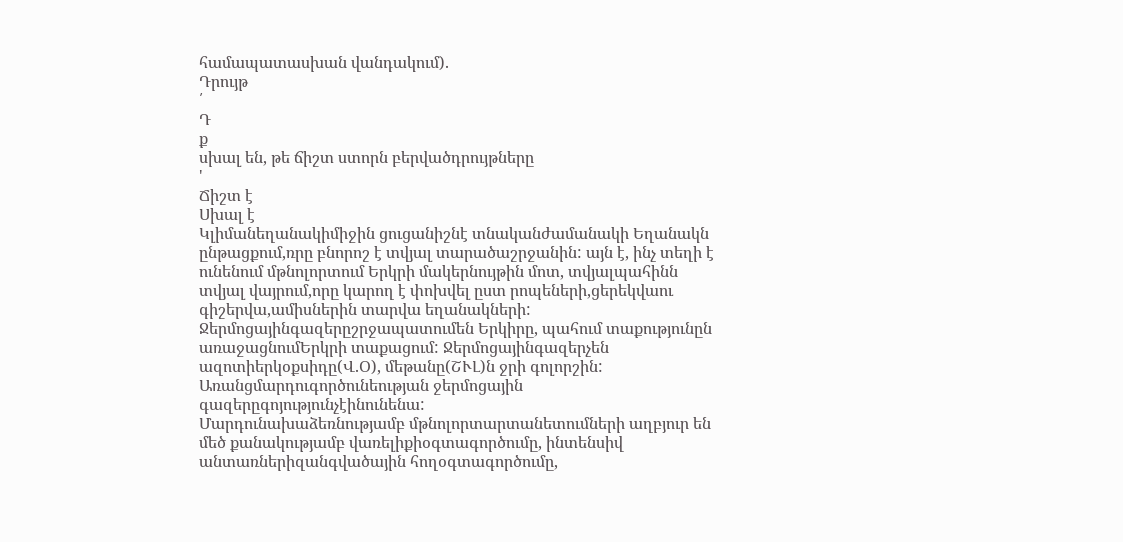համապատասխան վանդակում).
Դրույթ
՛
Դ
ք
սխալ են, թե ճիշտ ստորն բերվածդրույթները
'
Ճիշտ է
Սխալ է
Կլիմանեղանակիմիջին ցուցանիշնէ տնականժամանակի Եղանակն ընթացքում,ռրը բնորոշ է տվյալ տարածաշրջանին: այն է, ինչ տեղի է ունենում մթնոլորտում Երկրի մակերնույթին մոտ, տվյալպահինն տվյալ վայրում,որը կարող է փոխվել ըստ րոպեների,ցերեկվաու գիշերվա,ամիսներին տարվա եղանակների: Ջերմոցայինգազերըշրջապատումեն Երկիրը, պահում տաքությունըն առաջացնումԵրկրի տաքացում: Ջերմոցայինգազերչեն ազոտիերկօքսիդը(Վ.Օ), մեթանը(ՇՒԼ)ն ջրի գոլորշին: Առանցմարդուգործունեության ջերմոցային գազերըգոյությունչէինունենա:
Մարդունախաձեռնությամբ մթնոլորտարտանետումների աղբյուր են մեծ քանակությամբ վառելիքիօգտագործումը, ինտենսիվ անտառներիզանգվածային հողօգտագործումը,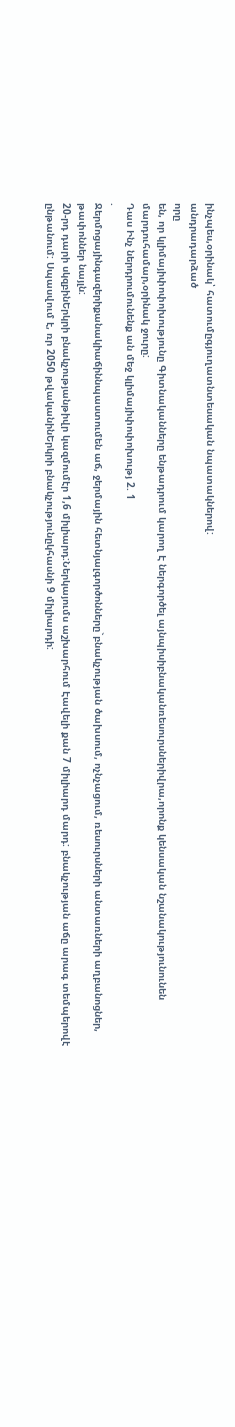ինչպես,օրինակ՝ հատումըգյուղատնտեսական նպատակներով:
անդրադարձած
որը
են, որ կլիմայիփոփոխությունը Գիտնականները ենթադրում կարող Է ներգործել այնպիսիբնականռեսուրսներիվրա,որոնք կենսական նշանակությունունեն մարդուհամար,օրինակ ջուրը:
Դաս Ինչ ներդրումունենք ան մեջ կլիմայիփոփոխությ 2. 1
.
Ջերմոցայինգազերիքանակիաճիննպաստումեն աճ, ջերմային հետնյալգործոնները`բնակչության ծախսում, ոչնչացում, ռեսուրսների անտառների աղբանոցներ, թափոններ նայլն:
20-րդ դարի սկզբինԵրկրի բնակչությանթիվր կազմումէր 1,6 միլիարդ:Ներկայումս աշխարհում Էավելի քան 7 միլիարդ մարդ: բնակչության աճը արագ տեմպերովէ ընթանում: Սպասվում է, ռր 2050 թվականինԵրկրի բնակչությունըկհասնի 9 միլիարդի: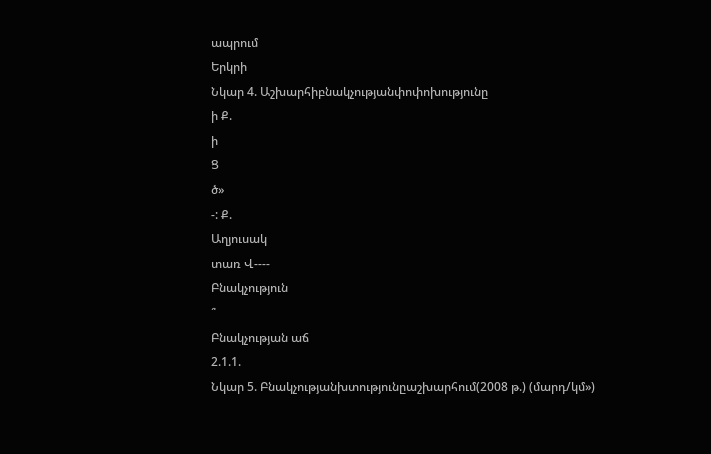ապրում
Երկրի
Նկար 4. Աշխարհիբնակչությանփոփոխությունը
ի Ք.
ի
Ց
ծ»
-: Ք.
Աղյուսակ
տառ Վ----
Բնակչություն
՞
Բնակչության աճ
2.1.1.
Նկար 5. Բնակչությանխտությունըաշխարհում(2008 թ.) (մարդ/կմ»)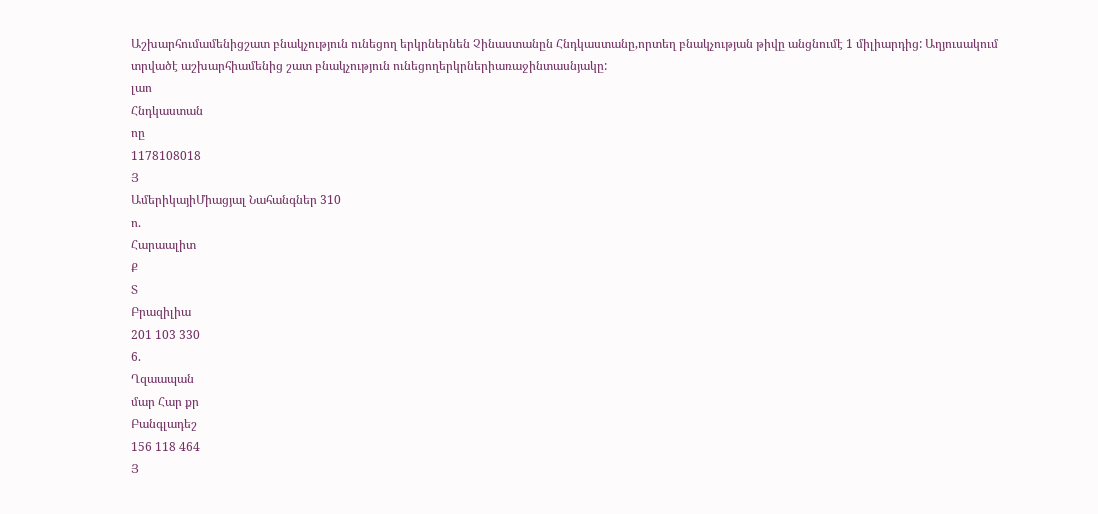Աշխարհումամենիցշատ բնակչություն ունեցող երկրներնեն Չինաստանըն Հնդկաստանը,որտեղ բնակչության թիվը անցնումէ 1 միլիարդից: Աղյուսակում տրվածէ աշխարհիամենից շատ բնակչություն ունեցողերկրներիառաջինտասնյակը:
լաո
Հնդկաստան
ոը
1178108018
Յ
ԱմերիկայիՄիացյալ Նահանգներ 310
ո.
Հարաալիտ
Ք
Տ
Բրազիլիա
201 103 330
6.
Ղզաապան
մար Հար քր
Բանգլադեշ
156 118 464
Յ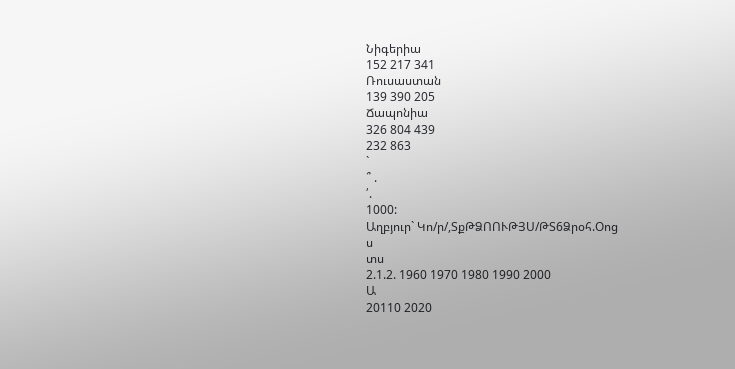Նիգերիա
152 217 341
Ռուսաստան
139 390 205
Ճապոնիա
326 804 439
232 863
`
՞ .
՛.
1000:
Աղբյուր` Կո/ր/,ՏքԹՁՈՈՒԹՅՍ/ԹՏ6Ձրօհ.Օոց
ս
տս
2.1.2. 1960 1970 1980 1990 2000
Ա
20110 2020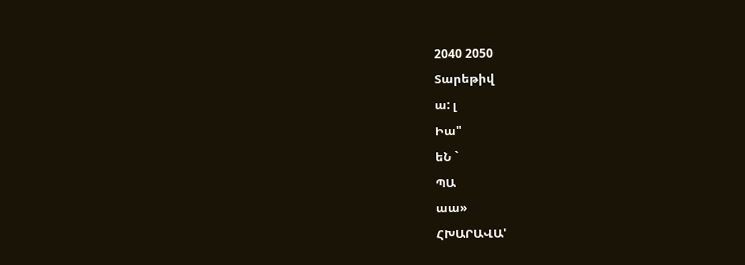2040 2050
Տարեթիվ
ա: լ
Իա"
եՆ `
ՊԱ
աա»
ՀԽԱՐԱՎԱ'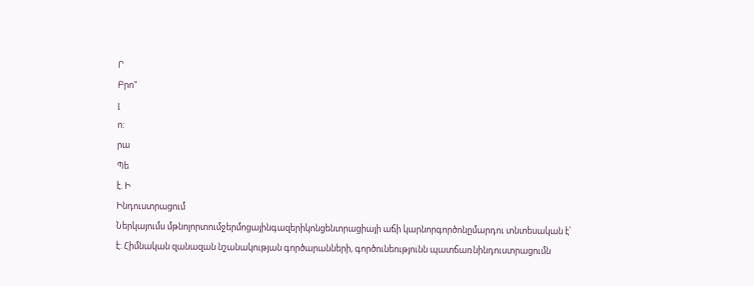Ր
Բրո"
լ
ո:
րա
Պե
է. Ի
Ինդուստրացում
Ներկայումս մթնոլորտումջերմոցայինգազերիկոնցենտրացիայի աճի կարնորգործոնըմարդու տնտեսական է՝ է: Հիմնական զանազան նշանակության գործարանների, գործունեությունն պատճառնինդուստրացումն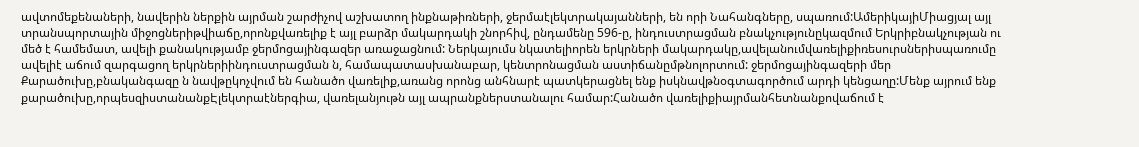ավտոմեքենաների, նավերին ներքին այրման շարժիչով աշխատող ինքնաթիռների, ջերմաէլեկտրակայանների, են որի Նահանգները, սպառում:ԱմերիկայիՄիացյալ այլ տրանսպորտային միջոցներիթվիաճը,որոնքվառելիք է այլ բարձր մակարդակի շնորհիվ, ընդամենը 596-ը, ինդուստրացման բնակչությունըկազմում Երկրիբնակչության ու մեծ է համեմատ, ավելի քանակությամբ ջերմոցայինգազեր առաջացնում: Ներկայումս նկատելիորեն երկրների մակարդակը,ավելանումվառելիքիռեսուրսներիսպառումը ավելիէ աճում զարգացող երկրներիինդուստրացման ն, համապատասխանաբար, կենտրոնացման աստիճանըմթնոլորտում: ջերմոցայինգազերի մեր Քարածուխը,բնականգազը ն նավթըկոչվում են հանածո վառելիք,առանց որոնց անհնարէ պատկերացնել ենք իսկնավթնօգտագործում արդի կենցաղը:Մենք այրում ենք քարածուխը,որպեսզիստանանքԷլեկտրաէներգիա, վառելանյութն այլ ապրանքներստանալու համար:Հանածո վառելիքիայրմանհետնանքովաճում է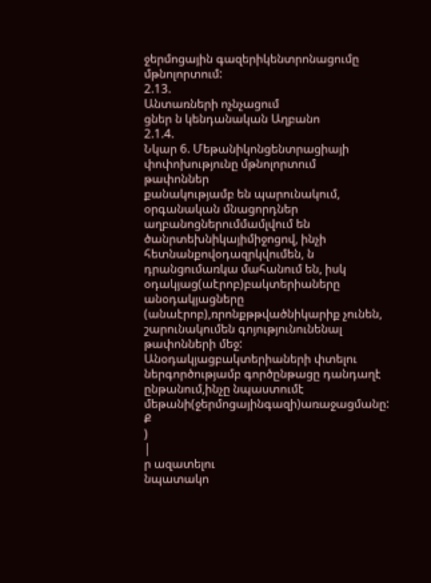ջերմոցային գազերիկենտրոնացումը մթնոլորտում:
2.13.
Անտառների ոչնչացում
ցներ ն կենդանական Աղբանո
2.1.4.
Նկար 6. Մեթանիկոնցենտրացիայի փոփոխությունը մթնոլորտում
թափոններ
քանակությամբ են պարունակում, օրգանական մնացորդներ աղբանոցներումմամլվում են ծանրտեխնիկայիմիջոցով, ինչի հետնանքովօդազրկվումեն, ն դրանցումառկա մահանում են, իսկ օդակյաց(աէրոբ)բակտերիաները անօդակյացները (անաէրոբ),ռրոնքթթվածնիկարիք չունեն, շարունակումեն գոյությունունենալ թափոնների մեջ: Անօդակյացբակտերիաների փտելու ներգործությամբ գործընթացը դանդաղէ ընթանում,ինչը նպաստումէ մեթանի(ջերմոցայինգազի)առաջացմանը:
Ք
)
|
ր ազատելու
նպատակո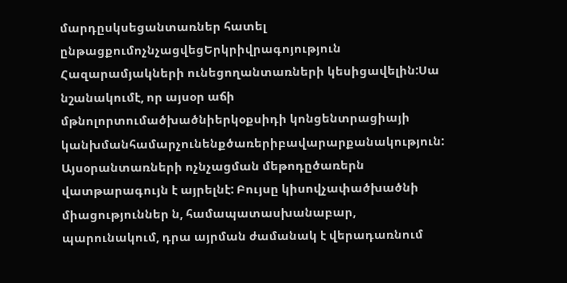մարդըսկսեցանտառներ հատել ընթացքումոչնչացվեցԵրկրիվրագոյություն Հազարամյակների ունեցողանտառների կեսիցավելին:Սա նշանակումէ, որ այսօր աճի մթնոլորտումածխածնիերկօքսիդի կոնցենտրացիայի կանխմանհամարչունենքծառերիբավարարքանակություն: Այսօրանտառների ոչնչացման մեթոդըծառերն վատթարագույն է այրելնէ: Բույսը կիսովչափածխածնի միացություններ ն, համապատասխանաբար, պարունակում, դրա այրման ժամանակ է վերադառնում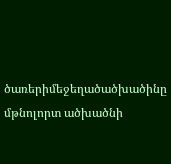ծառերիմեջեղածածխածինը մթնոլորտ ածխածնի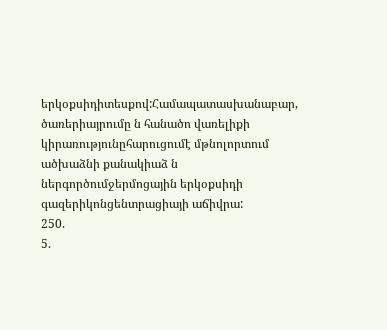երկօքսիդիտեսքով:Համապատասխանաբար, ծառերիայրումը ն հանածո վառելիքի կիրառությունըհարուցումէ մթնոլորտում ածխաձնի քանակիաձ ն ներգործումջերմոցային երկօքսիդի գազերիկոնցենտրացիայի աճիվրա:
250.
5.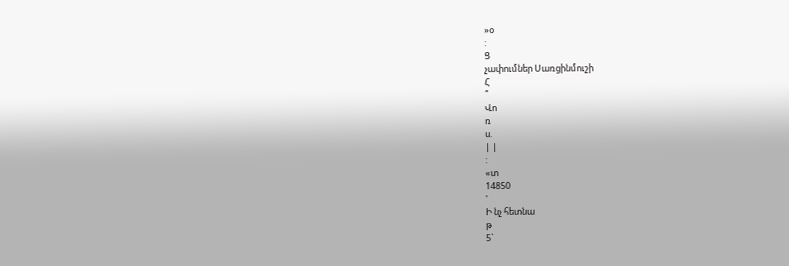»օ
:
Ց
չափումներ Սառցինմուշի
Հ
՞
Վո
ռ
ս.
| |
:
«տ
14850
'
Ի նչ հետնա
թ
5`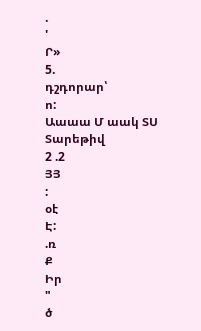.
'
Ր»
5.
դշդորար՝
ո:
Աաաա Մ աակ ՏՍ
Տարեթիվ
2 .2
ՅՅ
:
օէ
Է:
.ռ
Ք
Իր
"
ծ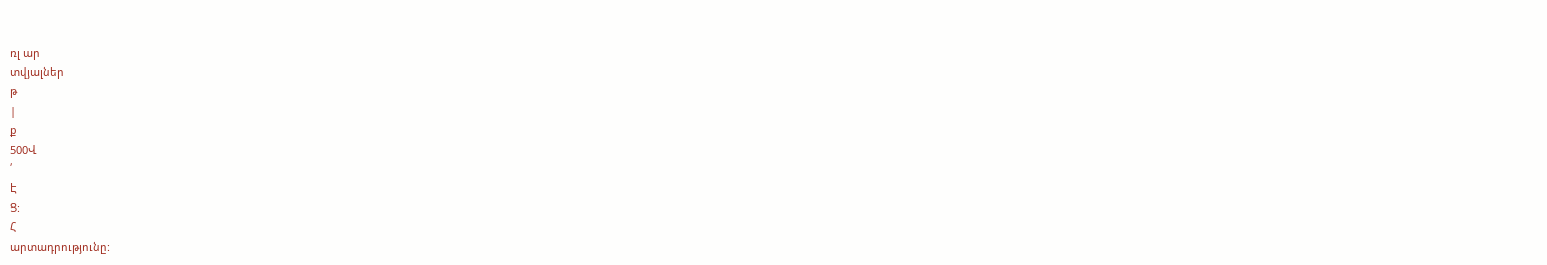ռլ ար
տվյալներ
թ
|
ք
500Վ
՛
Է
Ց:
Հ
արտադրությունը: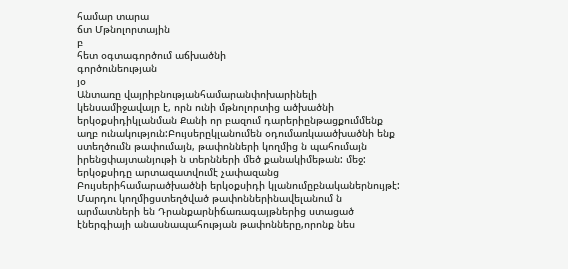համար տարա
ճտ Մթնոլորտային
բ
հետ օգտագործում աճխածնի
գործունեության
յօ
Անտառը վայրիբնությանհամարանփոխարինելի կենսամիջավայր է, որն ունի մթնոլորտից ածխածնի երկօքսիդիկլանման Քանի որ բազում դարերիընթացքումմենք աղբ ունակություն:Բույսերըկլանումեն օդումառկաածխածնի ենք ստեղծումն թափումայն, թափոնների կողմից ն պահումայն իրենցփայտանյութի ն տերնների մեծ քանակիմեթան: մեջ: երկօքսիդը արտազատվումէ չափազանց Բույսերիհամարածխածնի երկօքսիդի կլանումըբնականերնույթէ: Մարդու կողմիցստեղծված թափոններինավելանում ն արմատների են Դրանքարնիճառագայթներից ստացած էներգիայի անասնապահության թափոնները,որոնք նես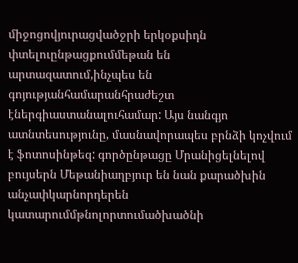միջոցովյուրացվածջրի երկօքսիդն փտելուընթացքումմեթան են արտազատում,ինչպես են գոյությանհամարանհրաժեշտ էներգիաստանալուհամար: Այս նանգյո ատնտեսությունը, մասնավորապես բրնձի կոչվում է ֆոտոսինթեզ: գործընթացը Մրանիցելնելով բույսերն Մեթանիաղբյուր են նան քարածխին անչափկարնորդերեն կատարումմթնոլորտումածխածնի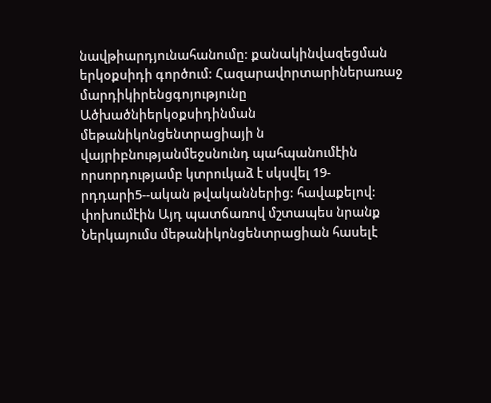նավթիարդյունահանումը: քանակինվազեցման երկօքսիդի գործում: Հազարավորտարիներառաջ մարդիկիրենցգոյությունը Ածխածնիերկօքսիդինման մեթանիկոնցենտրացիայի ն վայրիբնությանմեջսնունդ պահպանումէին որսորդությամբ կտրուկաձ է սկսվել 19-րդդարի5--ական թվականներից: հավաքելով: փոխումէին Այդ պատճառով մշտապես նրանք Ներկայումս մեթանիկոնցենտրացիան հասելէ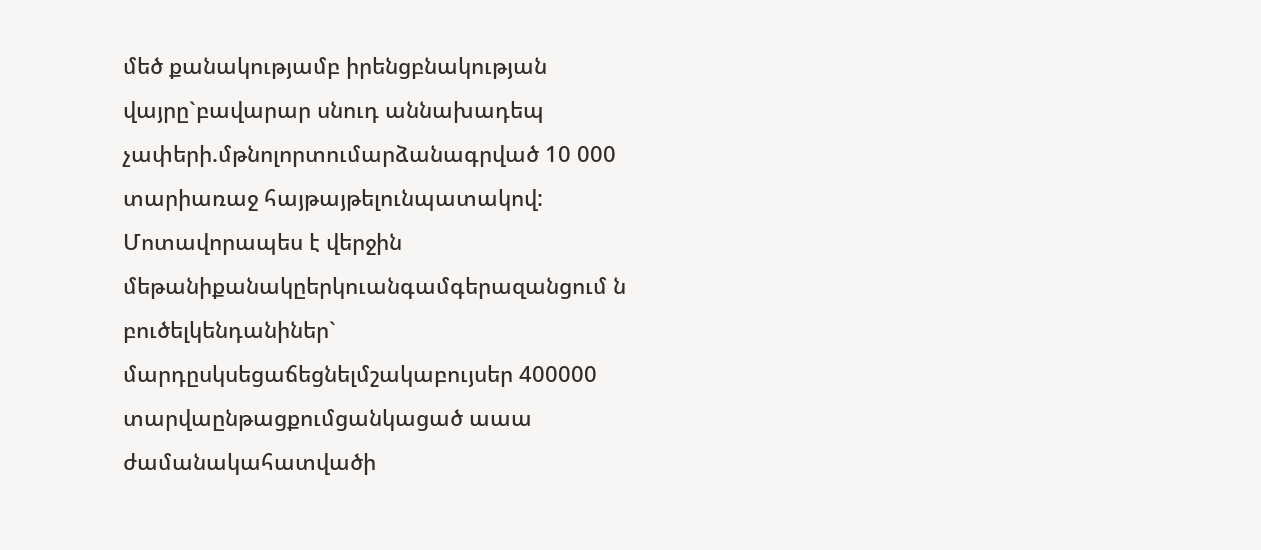մեծ քանակությամբ իրենցբնակության վայրը`բավարար սնուդ աննախադեպ չափերի.մթնոլորտումարձանագրված 10 000 տարիառաջ հայթայթելունպատակով: Մոտավորապես է վերջին մեթանիքանակըերկուանգամգերազանցում ն բուծելկենդանիներ` մարդըսկսեցաճեցնելմշակաբույսեր 400000 տարվաընթացքումցանկացած աաա ժամանակահատվածի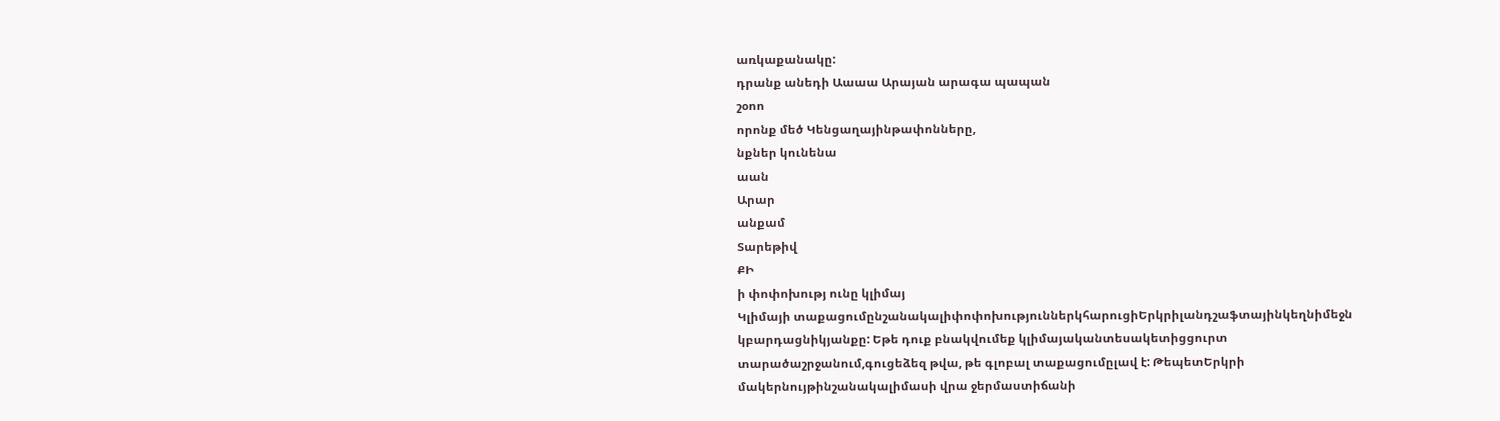առկաքանակը:
դրանք անեդի Աաաա Արայան արագա պապան
շօոո
որոնք մեծ Կենցաղայինթափոնները,
նքներ կունենա
աան
Արար
անքամ
Տարեթիվ
ՔԻ
ի փոփոխությ ունը կլիմայ
Կլիմայի տաքացումընշանակալիփոփոխություններկհարուցիԵրկրիլանդշաֆտայինկեղնիմեջն կբարդացնիկյանքը: Եթե դուք բնակվումեք կլիմայականտեսակետիցցուրտ տարածաշրջանում,գուցեձեզ թվա, թե գլոբալ տաքացումըլավ է: ԹեպետԵրկրի մակերնույթինշանակալիմասի վրա ջերմաստիճանի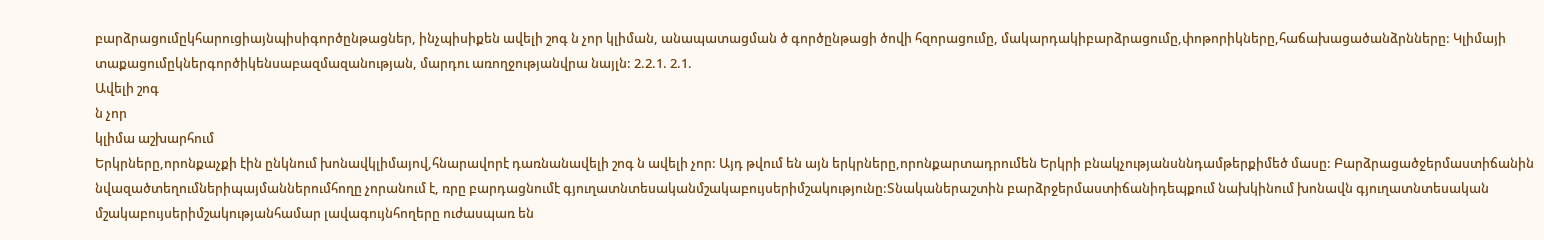բարձրացումըկհարուցիայնպիսիգործընթացներ, ինչպիսիքեն ավելի շոգ ն չոր կլիման, անապատացման ծ գործընթացի ծովի հզորացումը, մակարդակիբարձրացումը,փոթորիկները,հաճախացածանձրնները: Կլիմայի տաքացումըկներգործիկենսաբազմազանության, մարդու առողջությանվրա նայլն: 2.2.1. 2.1.
Ավելի շոգ
ն չոր
կլիմա աշխարհում
Երկրները,որոնքաչքի էին ընկնում խոնավկլիմայով,հնարավորէ դառնանավելի շոգ ն ավելի չոր: Այդ թվում են այն երկրները,որոնքարտադրումեն Երկրի բնակչությանսննդամթերքիմեծ մասը: Բարձրացածջերմաստիճանին նվազածտեղումներիպայմաններումհողը չորանում է, ռրը բարդացնումէ գյուղատնտեսականմշակաբույսերիմշակությունը:Տնականերաշտին բարձրջերմաստիճանիդեպքում նախկինում խոնավն գյուղատնտեսական մշակաբույսերիմշակությանհամար լավագույնհողերը ուժասպառ են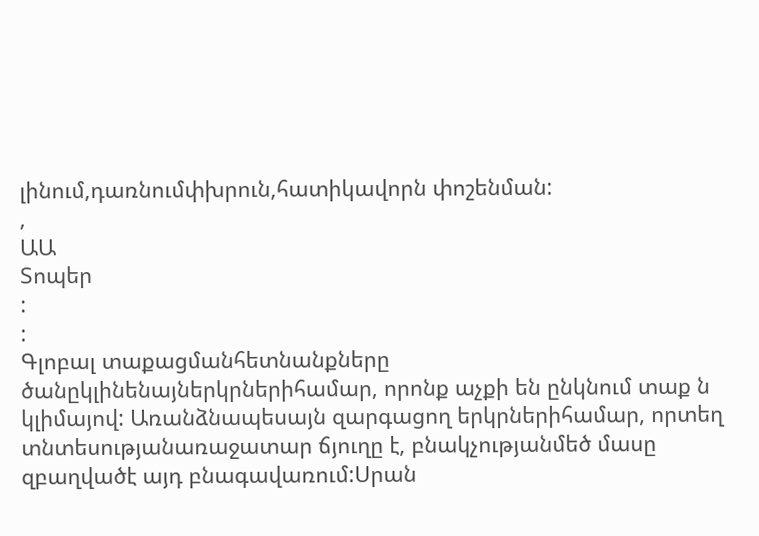լինում,դառնումփխրուն,հատիկավորն փոշենման:
,
ԱԱ
Տոպեր
:
:
Գլոբալ տաքացմանհետնանքները ծանըկլինենայներկրներիհամար, որոնք աչքի են ընկնում տաք ն կլիմայով: Առանձնապեսայն զարգացող երկրներիհամար, որտեղ տնտեսությանառաջատար ճյուղը է, բնակչությանմեծ մասը զբաղվածէ այդ բնագավառում:Սրան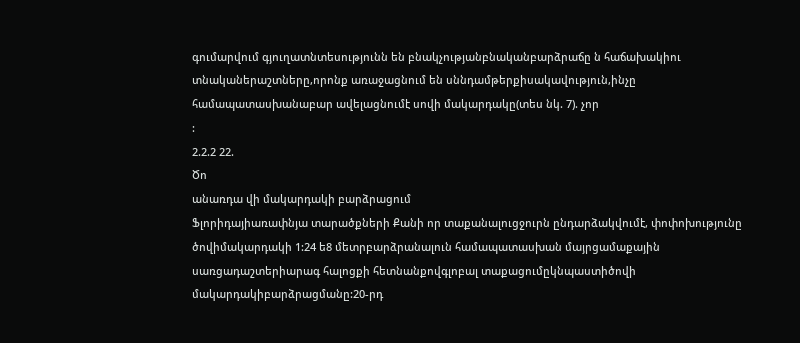գումարվում գյուղատնտեսությունն են բնակչությանբնականբարձրաճը ն հաճախակիու տնականերաշտները,որոնք առաջացնում են սննդամթերքիսակավություն,ինչը համապատասխանաբար ավելացնումէ սովի մակարդակը(տես նկ. 7). չոր
:
2.2.2 22.
Ծո
անառդա վի մակարդակի բարձրացում
Ֆլորիդայիառափնյա տարածքների Քանի որ տաքանալուցջուրն ընդարձակվումէ, փոփոխությունը ծովիմակարդակի 1:24 ե8 մետրբարձրանալուն համապատասխան մայրցամաքային սառցադաշտերիարագ հալոցքի հետնանքովգլոբալ տաքացումըկնպաստիծովի մակարդակիբարձրացմանը:20-րդ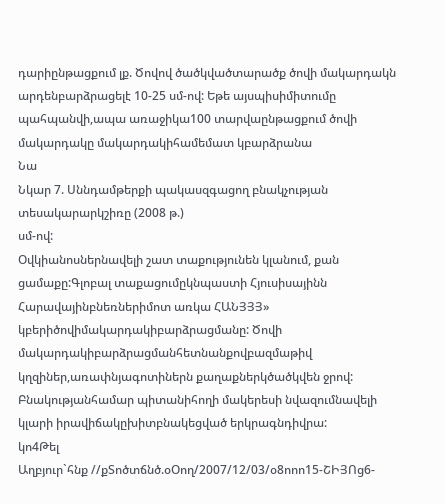դարիընթացքում լք. Ծովով ծածկվածտարածք ծովի մակարդակն արդենբարձրացելէ 10-25 սմ-ով: Եթե այսպիսիմիտումը պահպանվի,ապա առաջիկա100 տարվաընթացքում ծովի մակարդակը մակարդակիհամեմատ կբարձրանա
Նա
Նկար 7. Սննդամթերքի պակասզգացող բնակչության տեսակարարկշիռը (2008 թ.)
սմ-ով:
Օվկիանոսներնավելի շատ տաքությունեն կլանում, քան ցամաքը:Գլոբալ տաքացումըկնպաստի Հյուսիսայինն Հարավայինբնեռներիմոտ առկա ՀԱՆՅՅՅ» կբերիծովիմակարդակիբարձրացմանը: Ծովի մակարդակիբարձրացմանհետնանքովբազմաթիվ կղզիներ,առափնյագոտիներն քաղաքներկծածկվեն ջրով: Բնակությանհամար պիտանիհողի մակերեսի նվազումնավելի կլարի իրավիճակըխիտբնակեցված երկրագնդիվրա:
կո4Թել
Աղբյուր`հնք //քՏոծտճնծ.օՕող/2007/12/03/օ8ոոո15-ՇԻՅՈց6-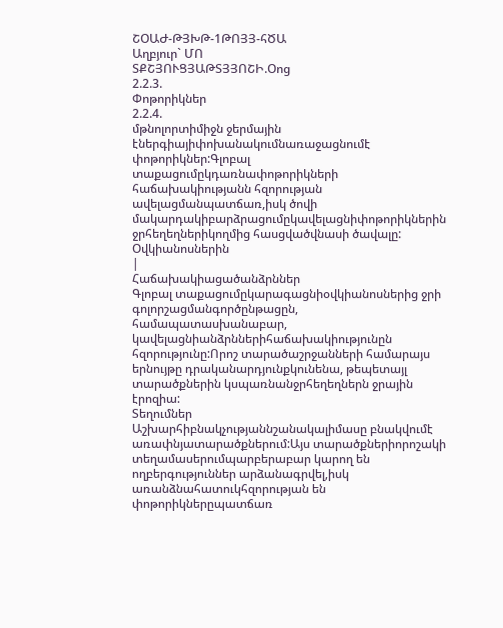ՇՕԱԺ-ԹՅԽԹ-1ԹՈՅՅ-հԾԱ
Աղբյուր` ՄՈ
ՏՔՇՅՈՒՑՅԱԹՏՅՅՈՇԻ.Օոց
2.2.3.
Փոթորիկներ
2.2.4.
մթնոլորտիմիջն ջերմային էներգիայիփոխանակումնառաջացնումէ փոթորիկներ:Գլոբալ տաքացումըկդառնափոթորիկների հաճախակիությանն հզորության ավելացմանպատճառ,իսկ ծովի մակարդակիբարձրացումըկավելացնիփոթորիկներին ջրհեղեղներիկողմից հասցվածվնասի ծավալը:
Օվկիանոսներին
|
Հաճախակիացածանձրններ
Գլոբալ տաքացումըկարագացնիօվկիանոսներից ջրի գոլորշացմանգործընթացըն, համապատասխանաբար, կավելացնիանձրններիհաճախակիությունըն հզորությունը:Որոշ տարածաշրջանների համարայս երնույթը դրականարդյունքկունենա, թեպետայլ տարածքներին կսպառնանջրհեղեղներն ջրային էրոզիա:
Տեղումներ
Աշխարհիբնակչությաննշանակալիմասը բնակվումէ առափնյատարածքներում:Այս տարածքներիորոշակի տեղամասերումպարբերաբար կարող են ողբերգություններ արձանագրվել,իսկ առանձնահատուկհզորության են փոթորիկներըպատճառ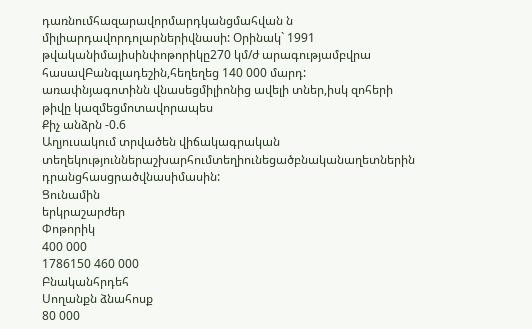դառնումհազարավորմարդկանցմահվան ն միլիարդավորդոլարներիվնասի: Օրինակ` 1991 թվականիմայիսինփոթորիկը270 կմ/ժ արագությամբվրա հասավԲանգլադեշին,հեղեղեց 140 000 մարդ: առափնյագոտինն վնասեցմիլիոնից ավելի տներ,իսկ զոհերի թիվը կազմեցմոտավորապես
Քիչ անձրն -0.6
Աղյուսակում տրվածեն վիճակագրական տեղեկություններաշխարհումտեղիունեցածբնականաղետներին դրանցհասցրածվնասիմասին:
Ցունամին
երկրաշարժեր
Փոթորիկ
400 000
1786150 460 000
Բնականհրդեհ
Սողանքն ձնահոսք
80 000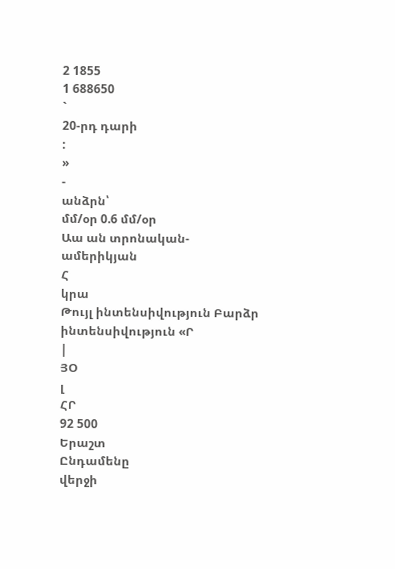2 1855
1 688650
`
20-րդ դարի
:
»
-
անձրն՝
մմ/օր 0.6 մմ/օր
Աա ան տրոնական-
ամերիկյան
Հ
կրա
Թույլ ինտենսիվություն Բարձր ինտենսիվություն «Ր
|
ՅՕ
լ
ՀՐ
92 500
Երաշտ
Ընդամենը
վերջի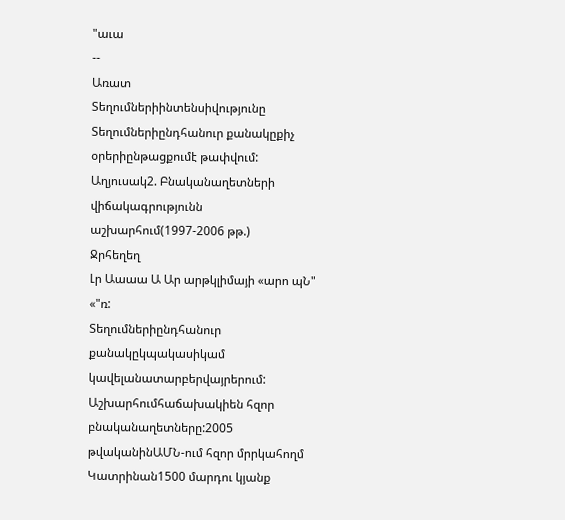"աւա
--
Առատ
Տեղումներիինտենսիվությունը Տեղումներիընդհանուր քանակըքիչ օրերիընթացքումէ թափվում:
Աղյուսակ2. Բնականաղետների վիճակագրությունն աշխարհում(1997-2006 թթ.)
Ջրհեղեղ
Լր Աաաա Ա Ար արթկլիմայի «արո պՆ" «"ռ:
Տեղումներիընդհանուր քանակըկպակասիկամ կավելանատարբերվայրերում:
Աշխարհումհաճախակիեն հզոր բնականաղետները:2005 թվականինԱՄՆ-ում հզոր մրրկահողմ Կատրինան1500 մարդու կյանք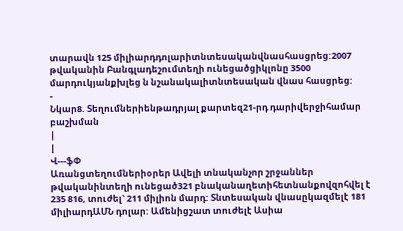տարավն 125 միլիարդդոլարիտնտեսականվնասհասցրեց:2007 թվականին Բանգլադեշումտեղի ունեցածցիկլոնը 3500 մարդուկյանքխլեց ն նշանակալիտնտեսական վնաս հասցրեց:
-
Նկար8. Տեղումներիենթադրյալ քարտեզ21-րդ դարիվերջիհամար բաշխման
|
|
Վ---ֆՓ
Առանցտեղումներիօրեր Ավելի տնականչոր շրջաններ
թվականինտեղի ունեցած321 բնականաղետիհետնանքովզոհվել է 235 816, տուժել` 211 միլիոն մարդ: Տնտեսական վնասըկազմելէ 181 միլիարդԱՄՆ դոլար: Ամենիցշատ տուժելէ Ասիա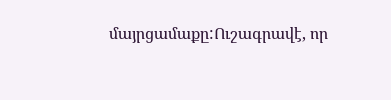մայրցամաքը:Ուշագրավէ, որ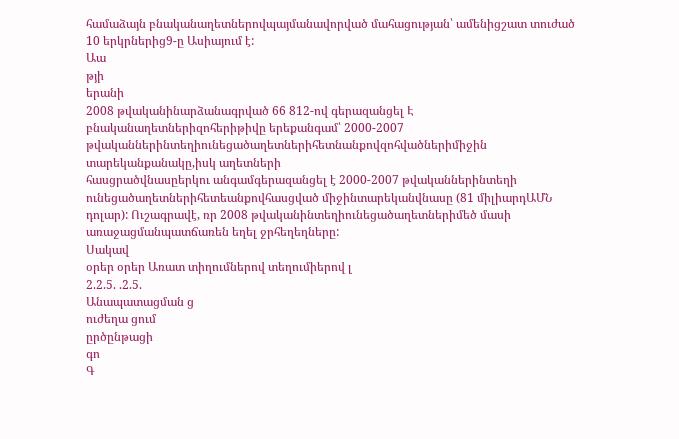համաձայն բնականաղետներովպայմանավորված մահացության՝ ամենիցշատ տուժած 10 երկրներից9-ը Ասիայում է:
Աա
թյի
երանի
2008 թվականինարձանագրված 66 812-ով գերազանցել Է բնականաղետներիզոհերիթիվը երեքանգամ՝ 2000-2007 թվականներինտեղիունեցածաղետներիհետնանքովզոհվածներիմիջին տարեկանքանակը,իսկ աղետների
հասցրածվնասըերկու անգամգերազանցել է 2000-2007 թվականներինտեղի ունեցածաղետներիհետեանքովհասցված միջինտարեկանվնասը (81 միլիարդԱՄՆ դոլար): Ուշագրավէ, ռր 2008 թվականինտեղիունեցածաղետներիմեծ մասի առաջացմանպատճառեն եղել ջրհեղեղները:
Սակավ
օրեր օրեր Առատ տիղումներով տեղումիերով լ
2.2.5. .2.5.
Անապատացման ց
ուժեղա ցում
ըրծընթացի
գո
Գ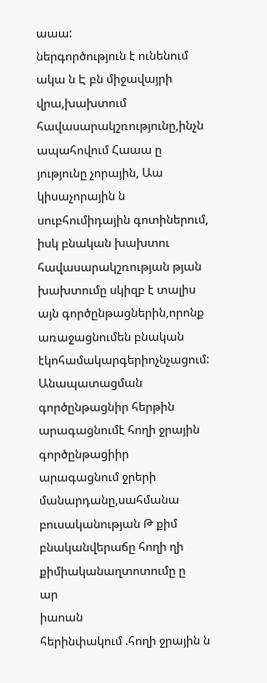աաա:
ներգործություն է ունենում ակա ն Է բն միջավայրի վրա,խախտում հավասարակշռությունը,ինչն ապահովում Հաաա ը յությունը չորային, Աա կիսաչորային ն սուբհումիդային գոտիներում, իսկ բնական խախտու հավասարակշռության թյան խախտումը սկիզբ է տալիս այն գործընթացներին,որոնք առաջացնումեն բնական էկոհամակարգերիոչնչացում: Անապատացման գործընթացնիր հերթին արագացնումէ հողի ջրային գործընթացիիր արագացնում ջրերի մանարդանը,սահմանա բուսականության Թ քիմ բնականվերաճը հողի ղի քիմիականաղտոտումը ը
ար
իաոան
հերինփակում .հողի ջրային ն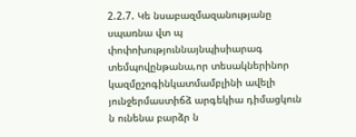2.2.7. Կե նսաբազմազանությանը սպառնա վտ պ
փոփոխություննայնպիսիարագ տեմպովընթանա,որ տեսակներինոր կազմըշոգինկատմամբլինի ավելի յունջերմաստիճձ արգեկիա դիմացկուն ն ունենա բարձր ն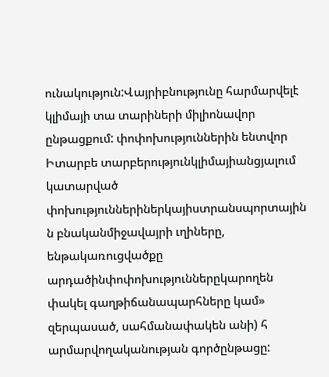ունակություն:Վայրիբնությունը հարմարվելէ կլիմայի տա տարիների միլիոնավոր ընթացքում: փոփոխություններին ենտվոր Իտարբե տարբերությունկլիմայիանցյալում կատարված փոխություններիներկայիստրանսպորտային ն բնականմիջավայրի ւղիները, ենթակառուցվածքը արդածինփոփոխություններըկարողեն փակել գաղթիճանապարհները կամ» զերպասած, սահմանափակեն անի) հ արմարվողականության գործընթացը: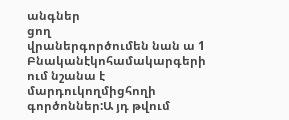անգներ
ցող
վրաներգործումեն նան ա 1 Բնականէկոհամակարգերի ում նշանա է մարդուկողմիցհողի գործոններ:Ա յդ թվում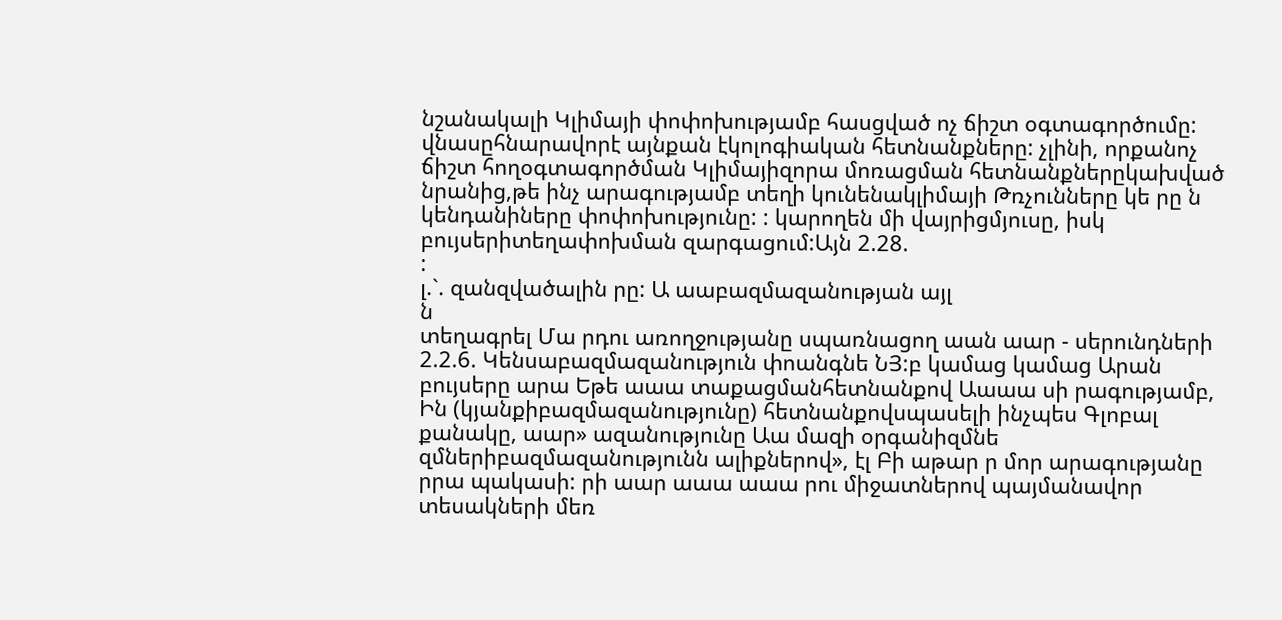նշանակալի Կլիմայի փոփոխությամբ հասցված ոչ ճիշտ օգտագործումը: վնասըհնարավորէ այնքան էկոլոգիական հետնանքները: չլինի, որքանոչ ճիշտ հողօգտագործման Կլիմայիզորա մոռացման հետնանքներըկախված նրանից,թե ինչ արագությամբ տեղի կունենակլիմայի Թռչունները կե րը ն կենդանիները փոփոխությունը: : կարողեն մի վայրիցմյուսը, իսկ բույսերիտեղափոխման զարգացում:Այն 2.28.
:
լ.`. զանզվածալին րը: Ա աաբազմազանության այլ
ն
տեղագրել Մա րդու առողջությանը սպառնացող աան աար - սերունդների 2.2.6. Կենսաբազմազանություն փոանգնե ՆՅ:բ կամաց կամաց Արան բույսերը արա Եթե աաա տաքացմանհետնանքով Աաաա սի րագությամբ, Ին (կյանքիբազմազանությունը) հետնանքովսպասելի ինչպես Գլոբալ քանակը, աար» ազանությունը Աա մազի օրգանիզմնե զմներիբազմազանությունն ալիքներով», էլ Բի աթար ր մոր արագությանը րրա պակասի: րի աար աաա աաա րու միջատներով պայմանավոր տեսակների մեռ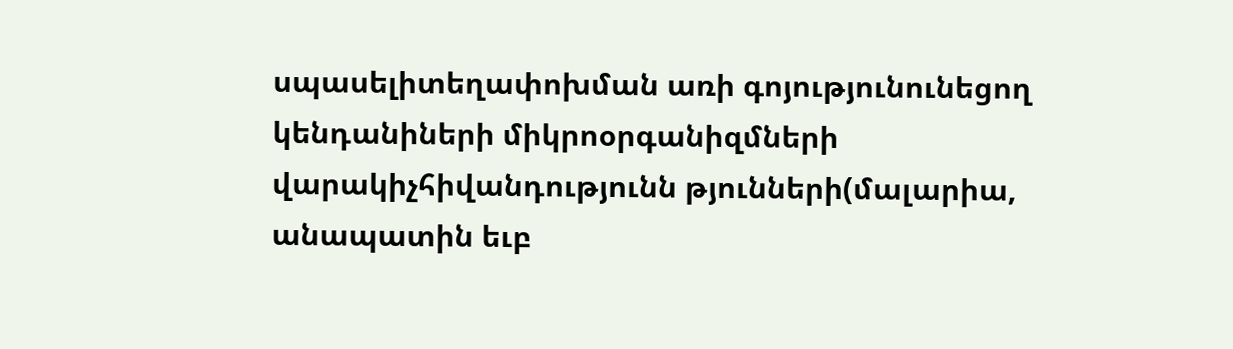սպասելիտեղափոխման առի գոյությունունեցող կենդանիների միկրոօրգանիզմների վարակիչհիվանդությունն թյունների(մալարիա, անապատին եւբ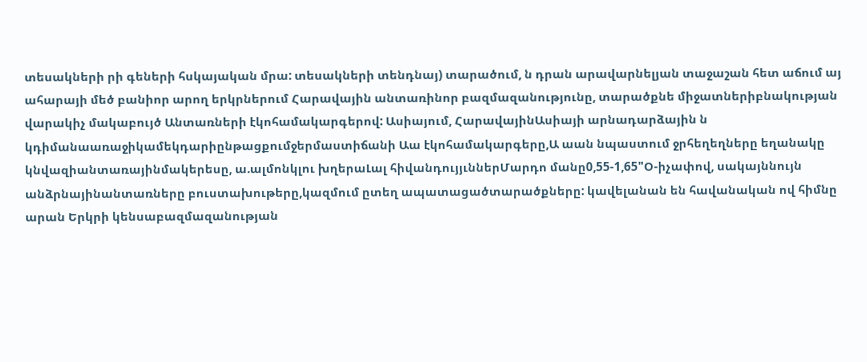տեսակների րի գեների հսկայական մրա: տեսակների տենդնայ) տարածում, ն դրան արավարնելյան տաջաշան հետ աճում այ ահարայի մեծ բանիոր արող երկրներում Հարավային անտառինոր բազմազանությունը, տարածքնե միջատներիբնակության վարակիչ մակաբույծ Անտառների էկոհամակարգերով: Ասիայում, ՀարավայինԱսիայի արնադարձային ն կդիմանաառաջիկամեկդարիընթացքումջերմաստիճանի Աա էկոհամակարգերը,Ա աան նպաստում ջրհեղեղները եղանակը կնվազիանտառայինմակերեսը, ա.ալմոնկլու խղերաԼալ հիվանդույյւններՄարդո մանը0,55-1,65"Օ-իչափով, սակայննույն անձրնայինանտառները բուստախութերը,կազմում ըտեղ ապատացածտարածքները: կավելանան են հավանական ով հիմնը արան Երկրի կենսաբազմազանության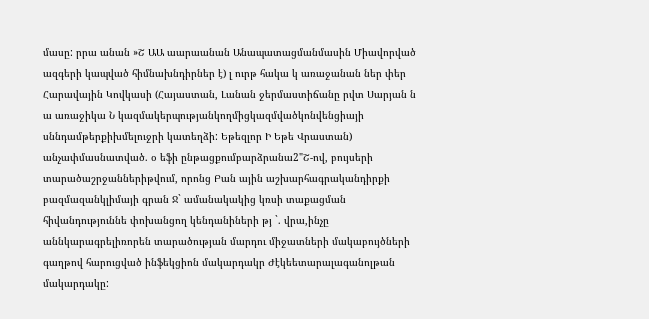մասը: րրա անան »Շ ԱԱ աարաանան Անապատացմանմասին Միավորված ազգերի կապված հիմնախնդիրներ է) լ ուրթ հակա կ առաջանան ներ փեր Հարավային Կովկասի (Հայաստան, Լանան ջերմաստիճանը րվտ Սարյան ն ա առաջիկա Ն կազմակերպությանկողմիցկազմվածկոնվենցիայի սննդամթերքիխմելուջրի կատեղձի: Եթեզլոր Ի Եթե Վրաստան) անչափմասնատված. օ եֆի ընթացքումբարձրանա2"Շ-ով, բույսերի տարածաշրջաններիթվում, որոնց Բան ային աշխարհագրականդիրքի բազմազանկլիմայի գրան Ջ` ամանակակից կռսի տաքացման հիվանդություննե փոխանցող կենդանիների թյ `. վրա,ինչը աննկարագրելիռորեն տարածության մարդու միջատների մակաբույծների գաղթով հարուցված ինֆեկցիոն մակարդակր Ժէկեետարալագանոլթան մակարդակը: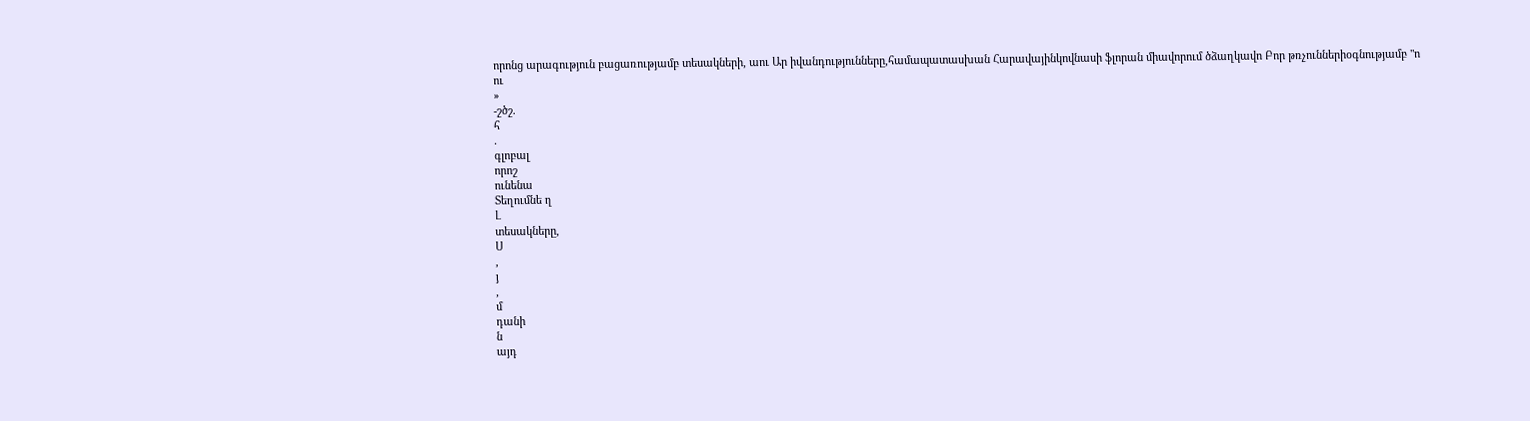որոնց արագություն բացառությամբ տեսակների, աու Ար իվանդությունները,համապատասխան Հարավայինկովնասի ֆլորան միավորում ծձաղկավո Բոր թռչուններիօգնությամբ "ո
ու
»
-շծշ.
հ
.
գլոբալ
որոշ
ունենա
Տեղումնե ղ
Լ
տեսակները,
Ս
,
յ
,
մ
դանի
ն
այդ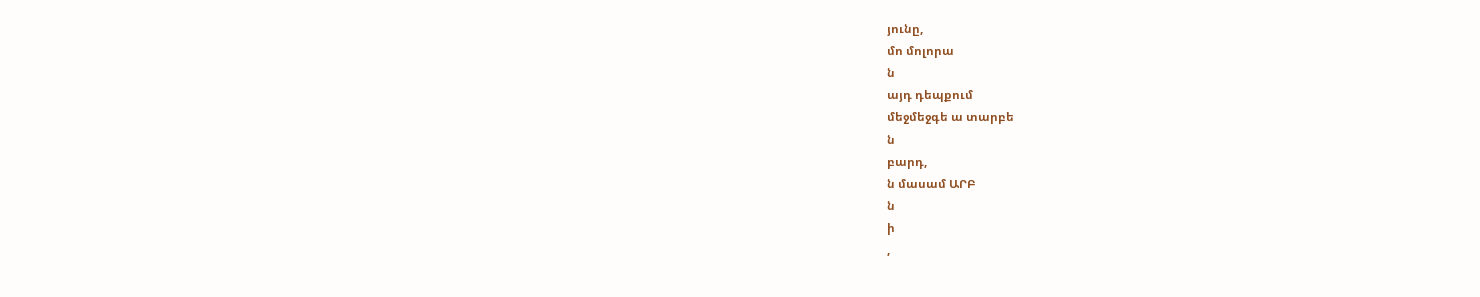յունը,
մո մոլորա
ն
այդ դեպքում
մեջմեջգե ա տարբե
ն
բարդ,
ն մասամ ԱՐԲ
ն
ի
,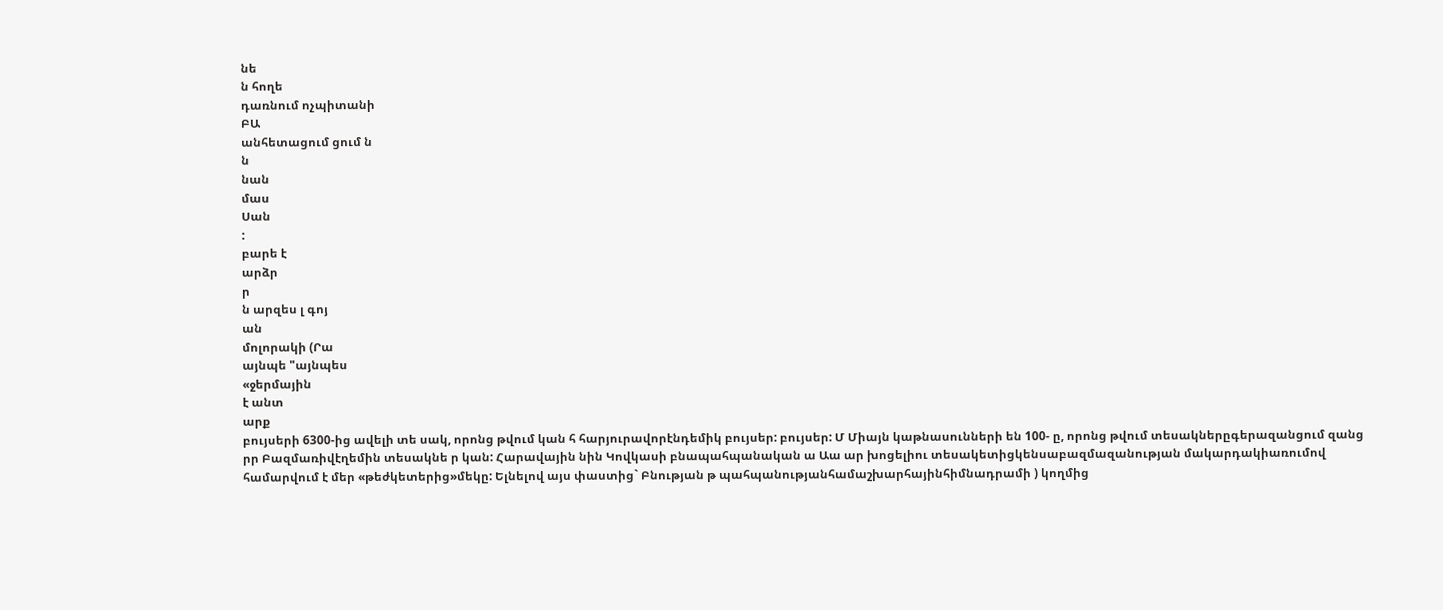նե
ն հողե
դառնում ոչպիտանի
ԲԱ
անհետացում ցում ն
ն
նան
մաս
Սան
:
բարե է
արձր
ր
ն արզես լ գոյ
ան
մոլորակի (Րա
այնպե "այնպես
«ջերմային
է անտ
արք
բույսերի 6300-ից ավելի տե սակ, որոնց թվում կան հ հարյուրավորէնդեմիկ բույսեր: բույսեր: Մ Միայն կաթնասունների են 100- ը, որոնց թվում տեսակներըգերազանցում զանց րր Բազմառիվէղեմին տեսակնե ր կան: Հարավային նին Կովկասի բնապահպանական ա Աա ար խոցելիու տեսակետիցկենսաբազմազանության մակարդակիառումով համարվում է մեր «թեժկետերից»մեկը: Ելնելով այս փաստից` Բնության թ պահպանությանհամաշխարհայինհիմնադրամի ) կողմից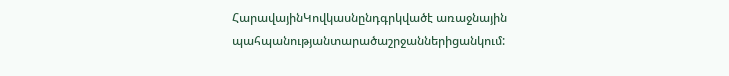ՀարավայինԿովկասնընդգրկվածէ առաջնային պահպանությանտարածաշրջաններիցանկում: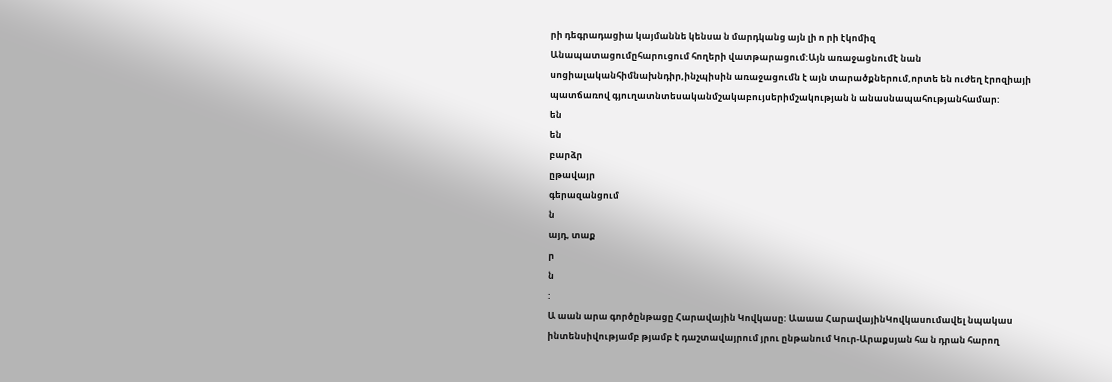րի դեգրադացիա կայմաննե կենսա ն մարդկանց այն լի ո րի էկոմիզ
Անապատացումըհարուցում հողերի վատթարացում:Այն առաջացնումէ նան սոցիալականհիմնախնդիր,ինչպիսին առաջացումն է այն տարածքներում,որտե են ուժեղ էրոզիայի պատճառով գյուղատնտեսականմշակաբույսերիմշակության ն անասնապահությանհամար:
են
են
բարձր
ըթավայր
գերազանցում
ն
այդ, տաք
ր
ն
:
Ա աան արա գործընթացը Հարավային Կովկասը: Աաաա ՀարավայինԿովկասումավել նպակաս ինտենսիվությամբ թյամբ է դաշտավայրում յրու ընթանում Կուր-Արաքսյան հա ն դրան հարող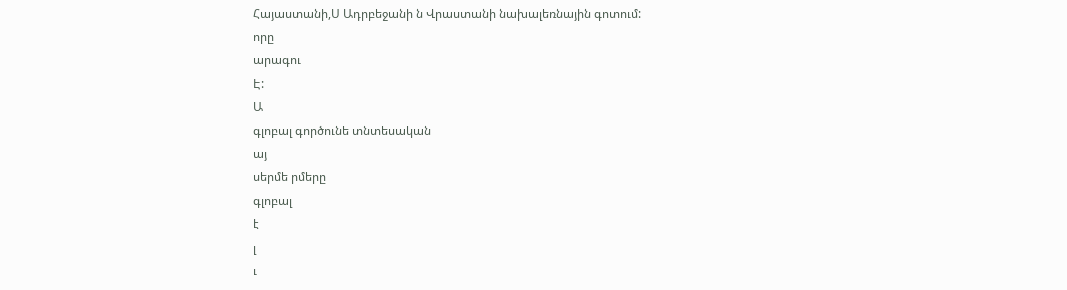Հայաստանի,Ս Ադրբեջանի ն Վրաստանի նախալեռնային գոտում:
որը
արագու
Է:
Ա
գլոբալ գործունե տնտեսական
այ
սերմե րմերը
գլոբալ
է
լ
ւ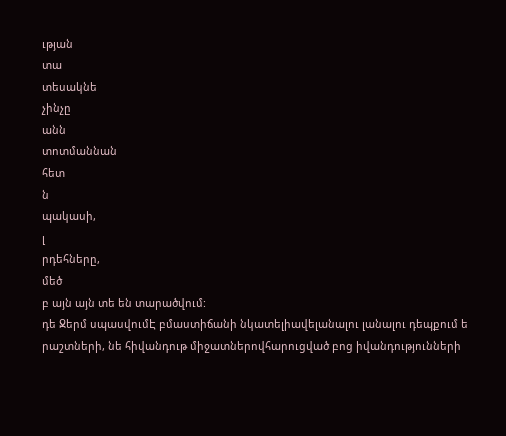ւթյան
տա
տեսակնե
չինչը
անն
տոտմաննան
հետ
ն
պակասի,
լ
րդեհները,
մեծ
բ այն այն տե են տարածվում:
դե Ջերմ սպասվումԷ բմաստիճանի նկատելիավելանալու լանալու դեպքում ե րաշտների, նե հիվանդութ միջատներովհարուցված բոց իվանդությունների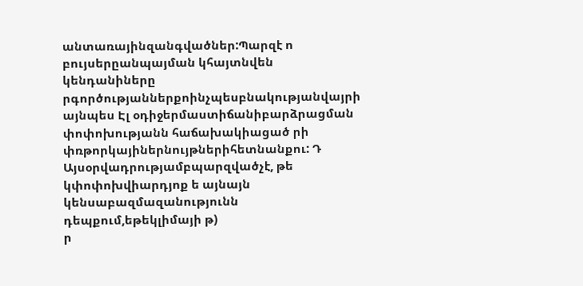անտառայինզանգվածներ:Պարզէ ո բույսերըանպայման կհայտնվեն կենդանիները րգործությաններքոինչպեսբնակությանվայրի այնպես Էլ օդիջերմաստիճանիբարձրացման փոփոխությանն հաճախակիացած րի փռթորկայիներնույթներիհետնանքու: Դ Այսօրվադրությամբպարզվածչէ, թե կփոփոխվիարդյոք ե այնայն կենսաբազմազանությունն դեպքում,եթեկլիմայի թ)
ր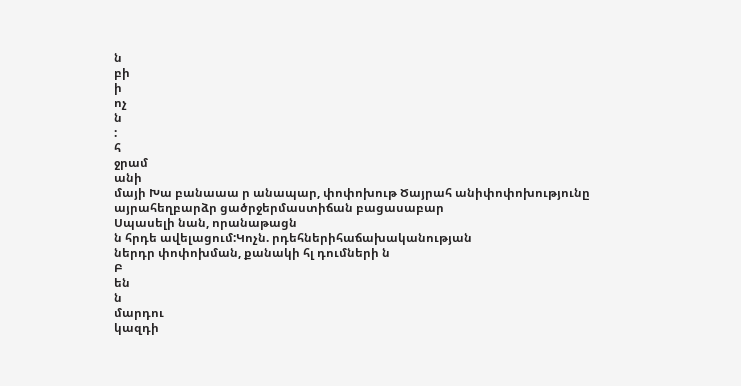ն
բի
ի
ոչ
ն
:
հ
ջրամ
անի
մայի Խա բանաաա ր անապար, փոփոխութ Ծայրահ անիփոփոխությունը այրահեղբարձր ցածրջերմաստիճան բացասաբար
Սպասելի նան, որանաթացն
ն հրդե ավելացում:Կոչն. րդեհներիհաճախականության
ներդր փոփոխման, քանակի հլ դումների ն
Բ
են
ն
մարդու
կազդի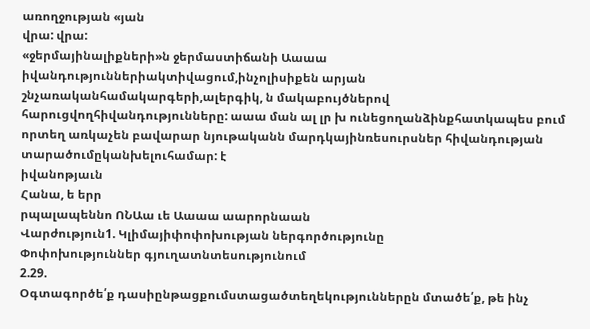առողջության «յան
վրա: վրա:
«ջերմայինալիքների»ն ջերմաստիճանի Աաաա իվանդություններիակտիվացում,ինչոլիսիքեն արյան շնչառականհամակարգերի,ալերգիկ, ն մակաբույծներով հարուցվողհիվանդությունները: աաա ման ալ լր խ ունեցողանձինքհատկապես բում որտեղ առկաչեն բավարար նյութականն մարդկայինռեսուրսներ հիվանդության տարածումըկանխելուհամար: է
իվանոթյաւն
Հանա, ե երր
րպալապեննո ՈՆԱա ւե Աաաա աարորնաան
Վարժություն1. Կլիմայիփոփոխության ներգործությունը
Փոփոխություններ գյուղատնտեսությունում
2.29.
Օգտագործե՛ք դասիընթացքումստացածտեղեկություններըն մտածե՛ք, թե ինչ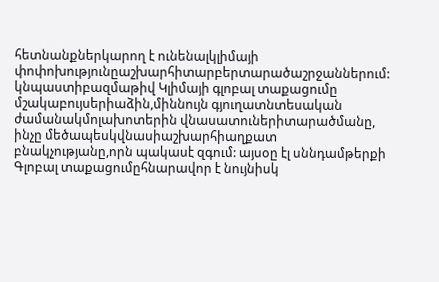հետնանքներկարող է ունենալկլիմայի
փոփոխությունըաշխարհիտարբերտարածաշրջաններում:
կնպաստիբազմաթիվ Կլիմայի գլոբալ տաքացումը մշակաբույսերիաձին,միննույն գյուղատնտեսական ժամանակմոլախոտերին վնասատուներիտարածմանը, ինչը մեծապեսկվնասիաշխարհիաղքատ բնակչությանը,որն պակասէ զգում: այսօը էլ սննդամթերքի Գլոբալ տաքացումըհնարավոր է նույնիսկ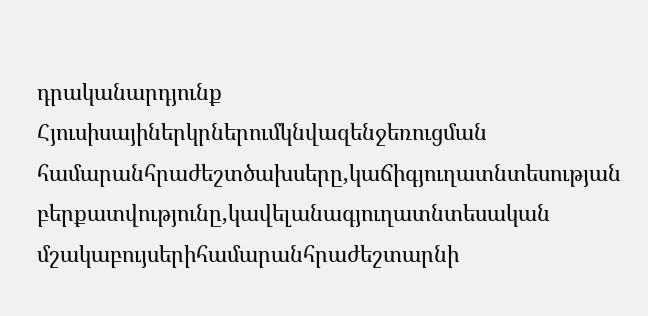դրականարդյունք Հյուսիսայիներկրներումկնվազենջեռուցման համարանհրաժեշտծախսերը,կաճիգյուղատնտեսության բերքատվությունը,կավելանագյուղատնտեսական մշակաբույսերիհամարանհրաժեշտարնի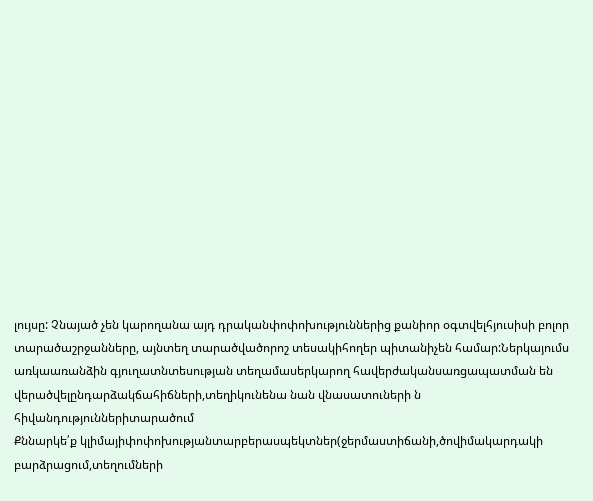լույսը: Չնայած չեն կարողանա այդ դրականփոփոխություններից քանիոր օգտվելհյուսիսի բոլոր տարածաշրջանները, այնտեղ տարածվածորոշ տեսակիհողեր պիտանիչեն համար:Ներկայումս առկաառանձին գյուղատնտեսության տեղամասերկարող հավերժականսառցապատման են վերածվելընդարձակճահիճների,տեղիկունենա նան վնասատուների ն հիվանդություններիտարածում
Քննարկե՛ք կլիմայիփոփոխությանտարբերասպեկտներ(ջերմաստիճանի,ծովիմակարդակի բարձրացում,տեղումների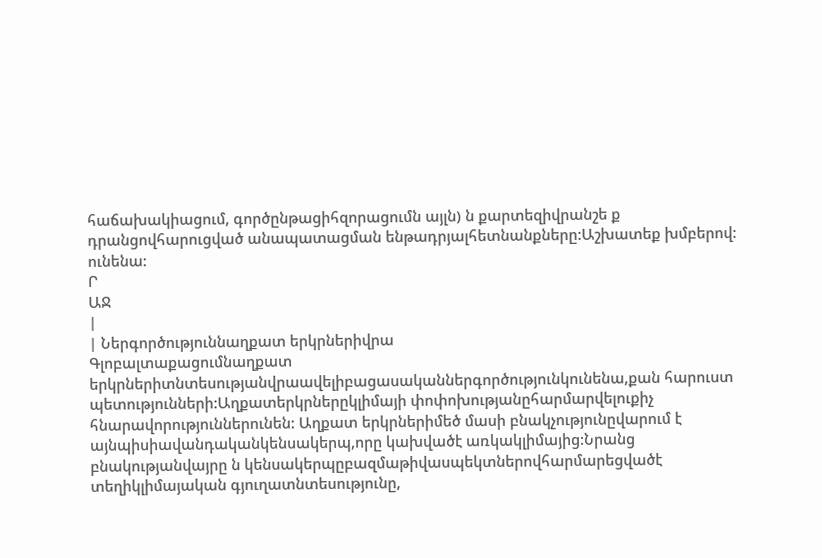հաճախակիացում, գործընթացիհզորացումն այլն) ն քարտեզիվրանշե ք դրանցովհարուցված անապատացման ենթադրյալհետնանքները:Աշխատեք խմբերով:
ունենա:
Ր
ԱՋ
|
| Ներգործություննաղքատ երկրներիվրա
Գլոբալտաքացումնաղքատ երկրներիտնտեսությանվրաավելիբացասականներգործությունկունենա,քան հարուստ պետությունների:Աղքատերկրներըկլիմայի փոփոխությանըհարմարվելուքիչ հնարավորություններունեն: Աղքատ երկրներիմեծ մասի բնակչությունըվարում է այնպիսիավանդականկենսակերպ,որը կախվածէ առկակլիմայից:Նրանց բնակությանվայրը ն կենսակերպըբազմաթիվասպեկտներովհարմարեցվածէ տեղիկլիմայական գյուղատնտեսությունը,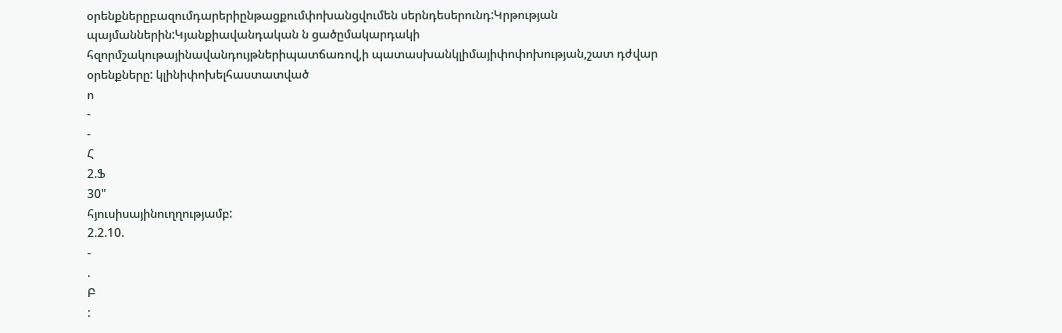օրենքներըբազումդարերիընթացքումփոխանցվումեն սերնդեսերունդ:Կրթության պայմաններին:Կյանքիավանդական ն ցածըմակարդակի հզորմշակութայինավանդույթներիպատճառով,ի պատասխանկլիմայիփոփոխության,շատ դժվար օրենքները: կլինիփոխելհաստատված
ո
-
-
Հ
2.Ֆ
30"
հյուսիսայինուղղությամբ:
2.2.10.
-
.
Բ
: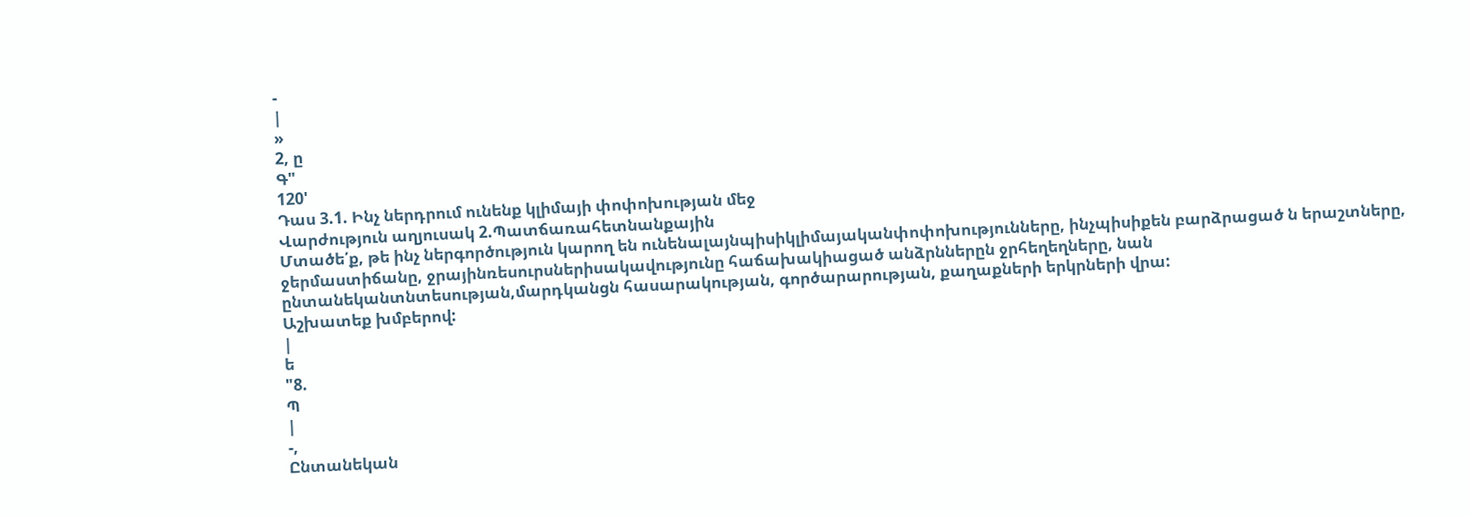-
|
»
2, ը
Գ"
120'
Դաս 3.1. Ինչ ներդրում ունենք կլիմայի փոփոխության մեջ
Վարժություն աղյուսակ 2.Պատճառահետնանքային
Մտածե՛ք, թե ինչ ներգործություն կարող են ունենալայնպիսիկլիմայականփոփոխությունները, ինչպիսիքեն բարձրացած ն երաշտները, ջերմաստիճանը, ջրայինռեսուրսներիսակավությունը հաճախակիացած անձրններըն ջրհեղեղները, նան ընտանեկանտնտեսության,մարդկանցն հասարակության, գործարարության, քաղաքների երկրների վրա:
Աշխատեք խմբերով:
|
ե
"8.
Պ
|
-,
Ընտանեկան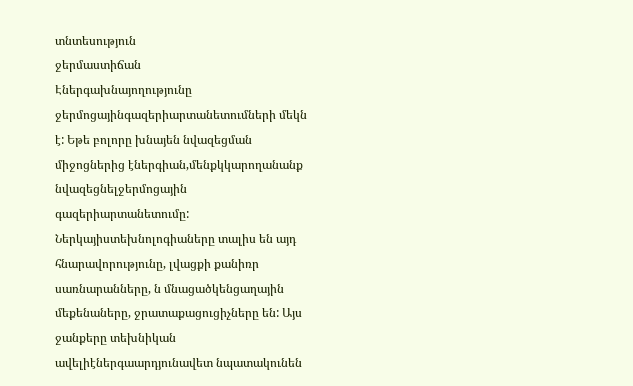տնտեսություն
ջերմաստիճան
Էներգախնայողությունը ջերմոցայինգազերիարտանետումների մեկն է: Եթե բոլորը խնայեն նվազեցման միջոցներից էներգիան,մենքկկարողանանք նվազեցնելջերմոցային գազերիարտանետումը: Ներկայիստեխնոլոգիաները տալիս են այդ հնարավորությունը, լվացքի քանիռր սառնարանները, ն մնացածկենցաղային մեքենաները, ջրատաքացուցիչները են: Այս ջանքերը տեխնիկան ավելիէներգաարդյունավետ նպատակունեն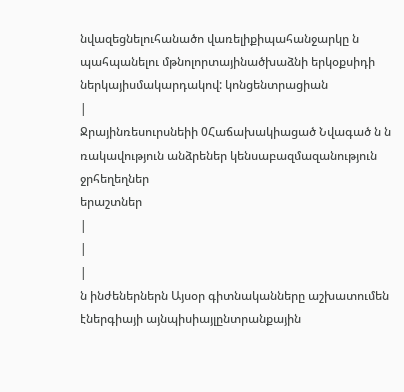նվազեցնելուհանածո վառելիքիպահանջարկը ն պահպանելու մթնոլորտայինածխաձնի երկօքսիդի ներկայիսմակարդակով: կոնցենտրացիան
|
Ջրայինռեսուրսնեիի 0Հաճախակիացած Նվագած ն ն ռակավություն անձրեներ կենսաբազմազանություն ջրհեղեղներ
երաշտներ
|
|
|
ն ինժեներներն Այսօր գիտնականները աշխատումեն էներգիայի այնպիսիայլընտրանքային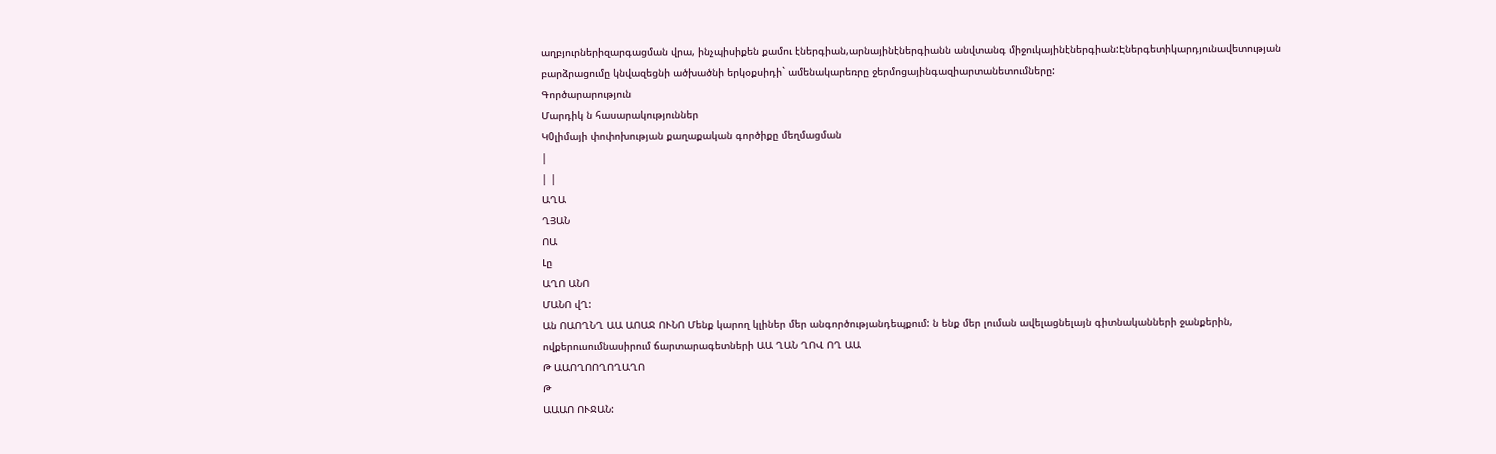աղբյուրներիզարգացման վրա, ինչպիսիքեն քամու էներգիան,արնայինէներգիանն անվտանգ միջուկայինէներգիան:Էներգետիկարդյունավետության բարձրացումը կնվազեցնի ածխածնի երկօքսիդի` ամենակարեռրը ջերմոցայինգազիարտանետումները:
Գործարարություն
Մարդիկ ն հասարակություններ
Կ0լիմայի փոփոխության քաղաքական գործիքը մեղմացման
|
| |
ԱՂԱ
ՂՅԱՆ
ՈԱ
Լը
ԱՂՈ ԱՆՈ
ՄԱՆՈ վՂ:
Ան ՈԱՈՂՆՂ ԱԱ ԱՈԱՋ ՈՒՆՈ Մենք կարող կլիներ մեր անգործությանդեպքում: ն ենք մեր լուման ավելացնելայն գիտնականների ջանքերին, ովքերուսումնասիրում ճարտարագետների ԱԱ ՂԱՆ ՂՈՎ ՈՂ ԱԱ
Թ ԱԱՈՂՈՈՂՈՂԱՂՈ
Թ
ԱԱԱՈ ՈՒՋԱՆ: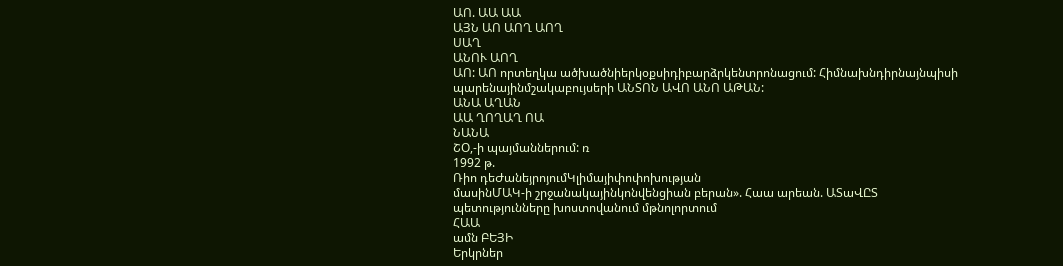ԱՈ. ԱԱ ԱԱ
ԱՅՆ ԱՈ ԱՈՂ ԱՈՂ
ՍԱՂ
ԱՆՈՒ ԱՈՂ
ԱՈ: ԱՈ որտեղկա ածխածնիերկօքսիդիբարձրկենտրոնացում: Հիմնախնդիրնայնպիսի պարենայինմշակաբույսերի ԱՆՏՈՆ ԱՎՈ ԱՆՈ ԱԹԱՆ:
ԱՆԱ ԱՂԱՆ
ԱԱ ՂՈՂԱՂ ՈԱ
ՆԱՆԱ
ՇՕ,-ի պայմաններում: ռ
1992 թ.
Ռիո դեԺանեյրոյումԿլիմայիփոփոխության
մասինՄԱԿ-ի շրջանակայինկոնվենցիան բերան». Հաա արեան. ԱՏաՎԸՏ պետությունները խոստովանում մթնոլորտում
ՀԱԱ
ամն ԲԵՅԻ
Երկրներ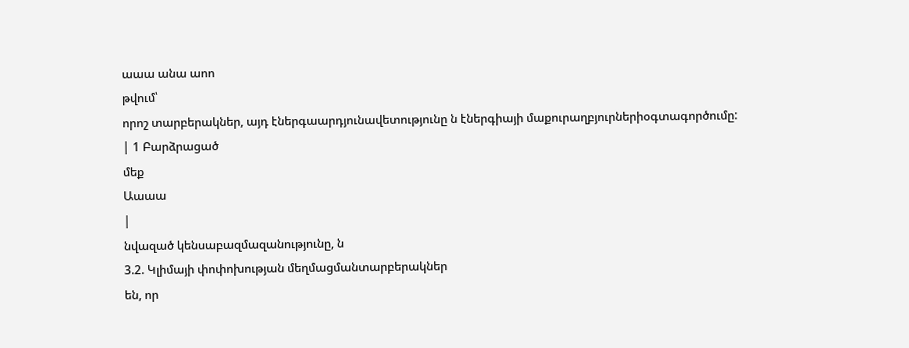աաա անա աոո
թվում՝
որոշ տարբերակներ, այդ էներգաարդյունավետությունը ն էներգիայի մաքուրաղբյուրներիօգտագործումը:
| 1 Բարձրացած
մեք
Աաաա
|
նվազած կենսաբազմազանությունը, ն
3.2. Կլիմայի փոփոխության մեղմացմանտարբերակներ
են, որ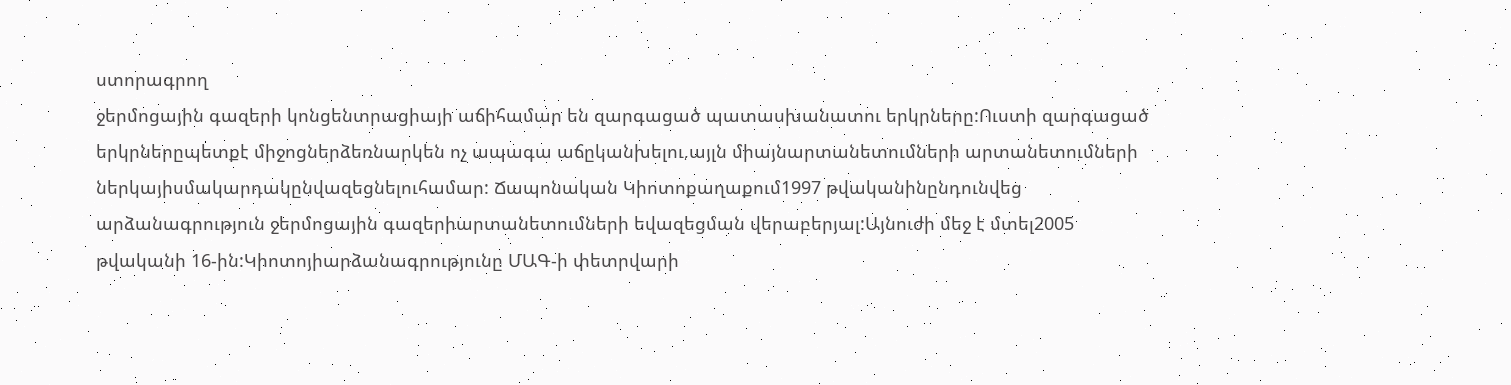ստորագրող
ջերմոցային գազերի կոնցենտրացիայի աճիհամար են զարգացած պատասխանատու երկրները:Ուստի զարգացած երկրներըպետքէ միջոցներձեռնարկեն ոչ ապագա աճըկանխելու,այլն միայնարտանետումների արտանետումների ներկայիսմակարդակընվազեցնելուհամար: Ճապոնական Կիոտոքաղաքում1997 թվականինընդունվեց արձանագրություն ջերմոցային գազերիարտանետումների եվազեցման վերաբերյալ:Այնուժի մեջ է մտել2005 թվականի 16-ին:Կիոտոյիարձանագրությունը ՄԱԳ-ի փետրվարի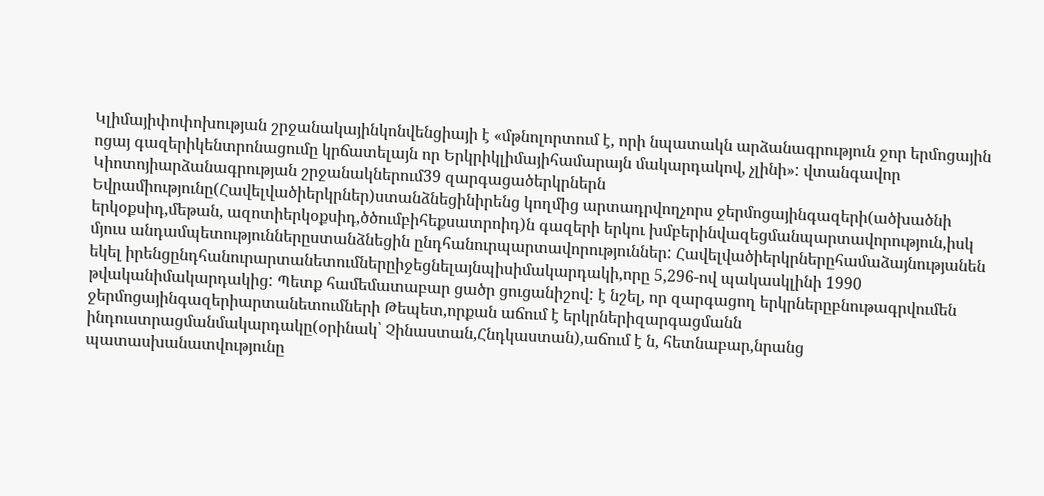Կլիմայիփոփոխության շրջանակայինկոնվենցիայի է «մթնոլորտում է, որի նպատակն արձանագրություն ջոր երմոցային ոցայ գազերիկենտրոնացումը կրճատելայն որ Երկրիկլիմայիհամարայն մակարդակով, չլինի»: վտանգավոր
Կիոտոյիարձանագրության շրջանակներում39 զարգացածերկրներն Եվրամիությունը(Հավելվածիերկրներ)ստանձնեցինիրենց կողմից արտադրվողչորս ջերմոցայինգազերի(ածխածնի երկօքսիդ,մեթան, ազոտիերկօքսիդ,ծծումբիհեքսատրոիդ)ն գազերի երկու խմբերինվազեցմանպարտավորություն,իսկ մյուս անդամպետություններըստանձնեցին ընդհանուրպարտավորություններ: Հավելվածիերկրներըհամաձայնությանեն եկել իրենցընդհանուրարտանետումներըիջեցնելայնպիսիմակարդակի,որը 5,296-ով պակասկլինի 1990 թվականիմակարդակից: Պետք համեմատաբար ցածր ցուցանիշով: է նշել, որ զարգացող երկրներըբնութագրվումեն ջերմոցայինգազերիարտանետումների Թեպետ,որքան աճում է երկրներիզարգացմանն ինդուստրացմանմակարդակը(օրինակ՝ Չինաստան,Հնդկաստան),աճում է ն, հետնաբար,նրանց պատասխանատվությունը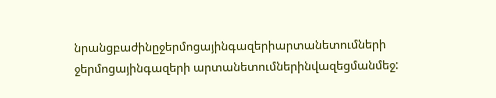նրանցբաժինըջերմոցայինգազերիարտանետումների ջերմոցայինգազերի արտանետումներինվազեցմանմեջ: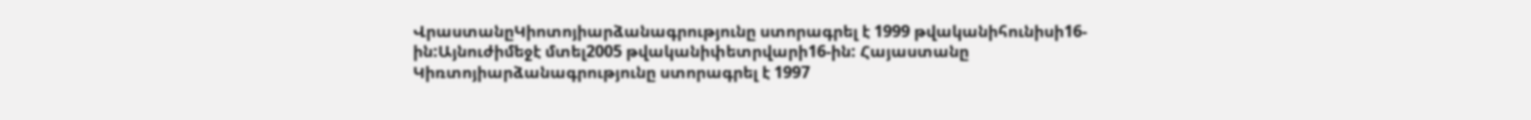ՎրաստանըԿիոտոյիարձանագրությունը ստորագրել է 1999 թվականիհունիսի16-ին:Այնուժիմեջէ մտել2005 թվականիփետրվարի16-ին: Հայաստանը Կիռտոյիարձանագրությունը ստորագրել է 1997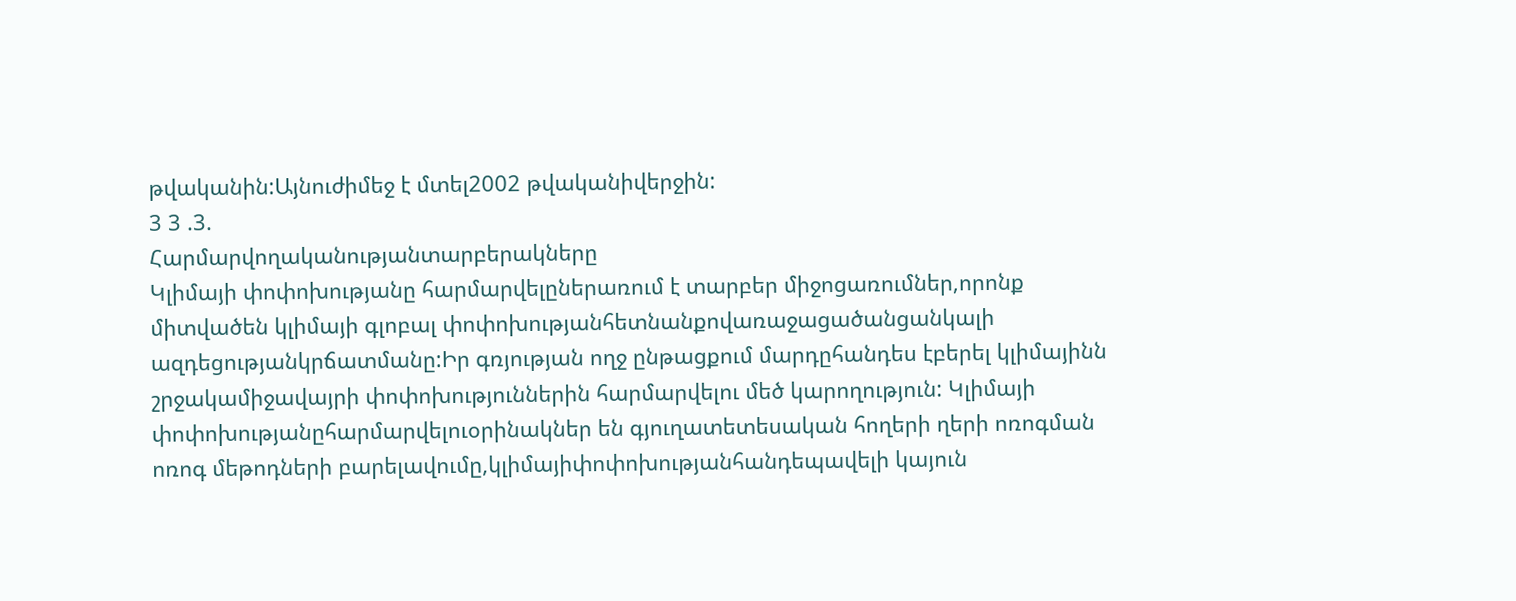թվականին:Այնուժիմեջ է մտել2002 թվականիվերջին:
3 3 .3.
Հարմարվողականությանտարբերակները
Կլիմայի փոփոխությանը հարմարվելըներառում է տարբեր միջոցառումներ,որոնք միտվածեն կլիմայի գլոբալ փոփոխությանհետնանքովառաջացածանցանկալի ազդեցությանկրճատմանը:Իր գռյության ողջ ընթացքում մարդըհանդես էբերել կլիմայինն շրջակամիջավայրի փոփոխություններին հարմարվելու մեծ կարողություն: Կլիմայի փոփոխությանըհարմարվելուօրինակներ են գյուղատետեսական հողերի ղերի ոռոգման ոռոգ մեթոդների բարելավումը,կլիմայիփոփոխությանհանդեպավելի կայուն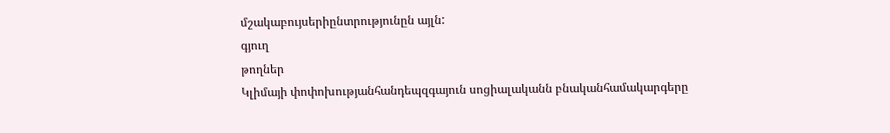մշակաբույսերիընտրությունըն այլն:
գյուղ
թողներ
Կլիմայի փոփոխությանհանդեպզգայուն սոցիալականն բնականհամակարգերը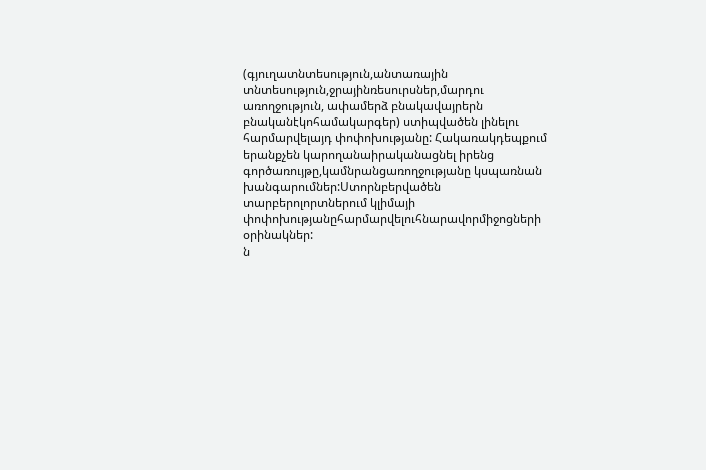(գյուղատնտեսություն,անտառային տնտեսություն,ջրայինռեսուրսներ,մարդու առողջություն, ափամերձ բնակավայրերն բնականէկոհամակարգեր) ստիպվածեն լինելու հարմարվելայդ փոփոխությանը: Հակառակդեպքում երանքչեն կարողանաիրականացնել իրենց գործառույթը,կամնրանցառողջությանը կսպառնան խանգարումներ:Ստորնբերվածեն տարբերոլորտներում կլիմայի փոփոխությանըհարմարվելուհնարավորմիջոցների
օրինակներ:
ն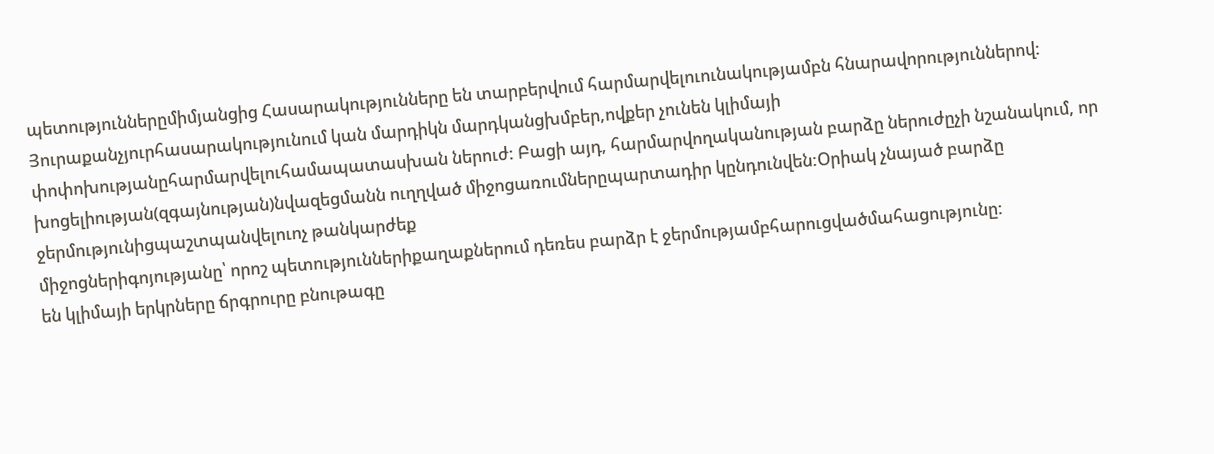պետություններըմիմյանցից Հասարակությունները են տարբերվում հարմարվելուունակությամբն հնարավորություններով: Յուրաքանչյուրհասարակությունում կան մարդիկն մարդկանցխմբեր,ովքեր չունեն կլիմայի փոփոխությանըհարմարվելուհամապատասխան ներուժ: Բացի այդ, հարմարվողականության բարձը ներուժըչի նշանակում, որ խոցելիության(զգայնության)նվազեցմանն ուղղված միջոցառումներըպարտադիր կընդունվեն:Օրիակ չնայած բարձը ջերմությունիցպաշտպանվելուոչ թանկարժեք
միջոցներիգոյությանը՝ որոշ պետություններիքաղաքներում դեռես բարձր է ջերմությամբհարուցվածմահացությունը:
են կլիմայի երկրները ճրգրուրը բնութագը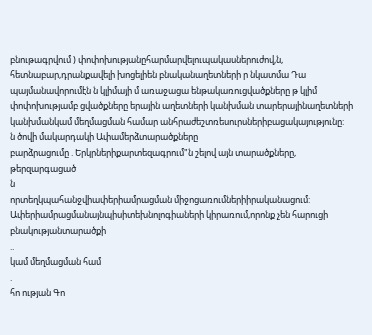բնութագրվում ) փոփոխությանըհարմարվելուպակասներուժով,ն, հետնաբար,դրանքավելի խոցելիեն բնականաղետների ր նկատմա Դա պայմանավորումէն ն կլիմայի մ առաջացա ենթակառուցվածքները թ կլիմ փոփոխությամբ ցվածքները երային աղետների կանխման տարերայինաղետների կանխմանկամ մեղմացման համար անհրաժեշտռեսուրսներիբացակայությունը:
ն ծովի մակարդակի Ափամերձտարածքները
բարձրացումը . Երկրներիքարտեզագրում"ն շելով այն տարածքները,
թերզարգացած
ն
որտեղկպահանջվիափերիամրացման միջոցառումներիիրականացում:
Ափերիամրացմանայնպիսիտեխնոլոգիաների կիրառում,որոնք չեն հարուցի բնակությանտարածքի
..
կամ մեղմացման համ
.
հո ության Գո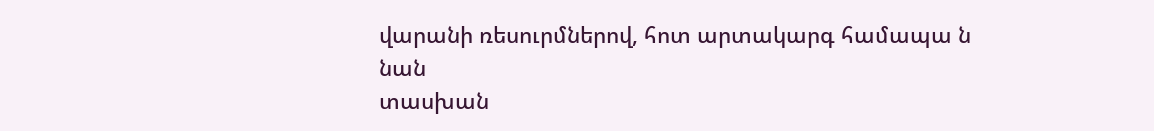վարանի ռեսուրմներով, հոտ արտակարգ համապա ն
նան
տասխան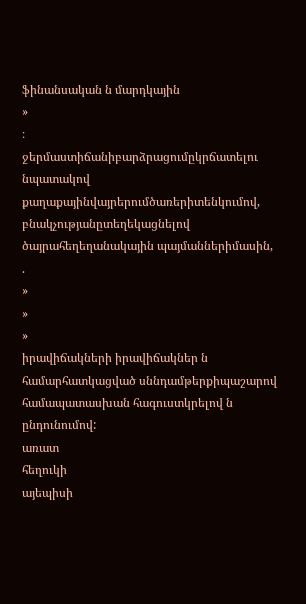ֆինանսական ն մարդկային
»
։
ջերմաստիճանիբարձրացումըկրճատելու նպատակով քաղաքայինվայրերումծառերիտենկումով, բնակչությանըտեղեկացնելով ծայրահեղեղանակային պայմաններիմասին,
.
»
»
»
իրավիճակների իրավիճակներ ն համարհատկացված սննդամթերքիպաշարով համապատասխան հագուստկրելով ն
ընդունումով:
առատ
հեղուկի
այեպիսի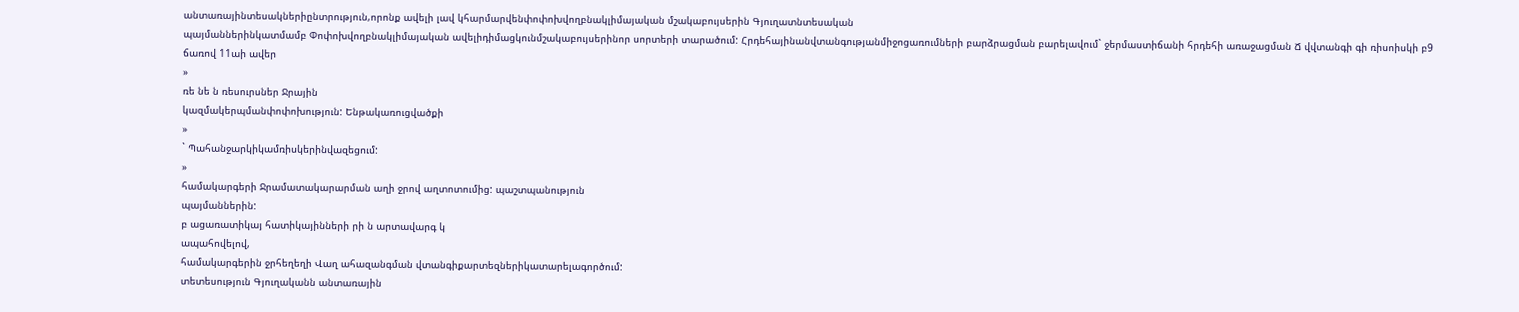անտառայինտեսակներիընտրություն,որոնք ավելի լավ կհարմարվենփոփոխվողբնակլիմայական մշակաբույսերին Գյուղատնտեսական
պայմաններինկատմամբ Փոփոխվողբնակլիմայական ավելիդիմացկունմշակաբույսերինոր սորտերի տարածում: Հրդեհայինանվտանգությանմիջոցառումների բարձրացման բարելավում` ջերմաստիճանի հրդեհի առաջացման Ճ վվտանգի գի ռիսոիսկի բ9
ճառով 11աի ավեր
»
ռե նե ն ռեսուրսներ Ջրային
կազմակերպմանփոփոխություն: Ենթակառուցվածքի
»
` Պահանջարկիկամռիսկերինվազեցում:
»
համակարգերի Ջրամատակարարման աղի ջրով աղտոտումից: պաշտպանություն
պայմաններին:
բ ացառատիկայ հատիկայինների րի ն արտավարգ կ
ապահովելով,
համակարգերին ջրհեղեղի Վաղ ահազանգման վտանգիքարտեզներիկատարելագործում:
տետեսություն Գյուղականն անտառային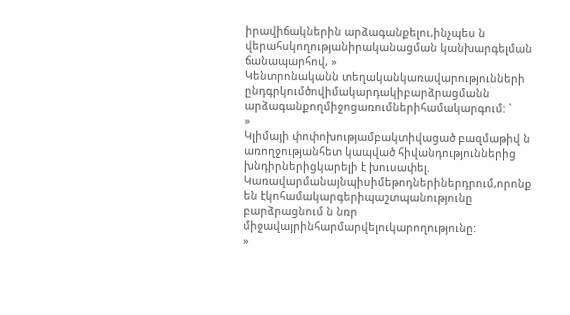իրավիճակներին արձագանքելու,ինչպես ն վերահսկողությանիրականացման կանխարգելման
ճանապարհով, »
Կենտրոնականն տեղականկառավարությունների ընդգրկումծովիմակարդակիբարձրացմանն արձագանքողմիջոցառումներիհամակարգում: `
»
Կլիմայի փոփոխությամբակտիվացած բազմաթիվ ն առողջությանհետ կապված հիվանդություններից խնդիրներիցկարելի է խուսափել.
Կառավարմանայնպիսիմեթոդներիներդրում,որոնք են էկոհամակարգերիպաշտպանությունը բարձրացնում ն նռր միջավայրինհարմարվելուկարողությունը:
»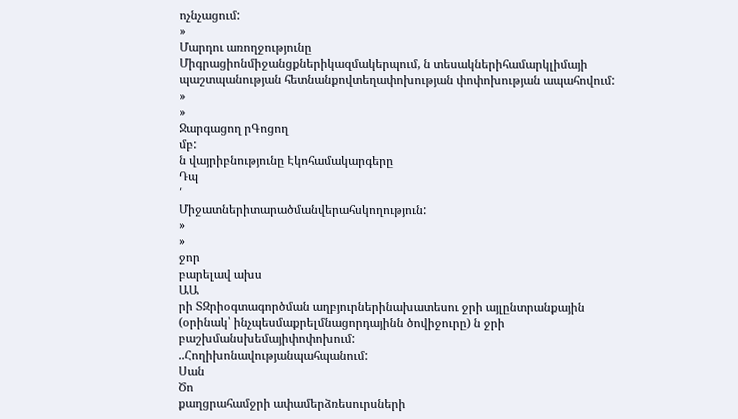ոչնչացում:
»
Մարդու առողջությունը
Միգրացիոնմիջանցքներիկազմակերպում, ն տեսակներիհամարկլիմայի պաշտպանության հետնանքովտեղափոխության փոփոխության ապահովում:
»
»
Ջարգացող րԳոցող
մբ:
ն վայրիբնությունը Էկոհամակարգերը
Դպ
՛
Միջատներիտարածմանվերահսկողություն:
»
»
ջոր
բարելավ ախս
ԱԱ
րի ՏԶրիօգտագործման աղբյուրներինախատեսու ջրի այլընտրանքային (օրինակ՝ ինչպեսմաքրելմնացորդայինն ծովիջուրը) ն ջրի բաշխմանսխեմայիփոփոխում:
..Հողիխոնավությանպահպանում:
Սան
Ծո
քաղցրահամջրի ափամերձռեսուրսների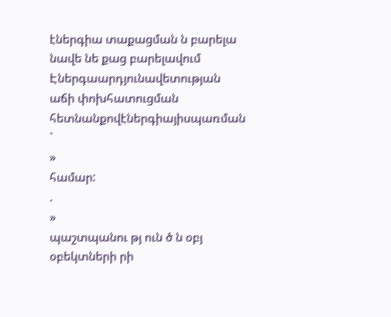էներգիա տաքացման ն բարելա նավե նե քաց բարելավում Էներգաարդյունավետության աճի փոխհատուցման հետնանքովէներգիայիսպառման `
»
համար:
.
»
պաշտպանու թյ ուն ծ ն օբյ օբեկտների րի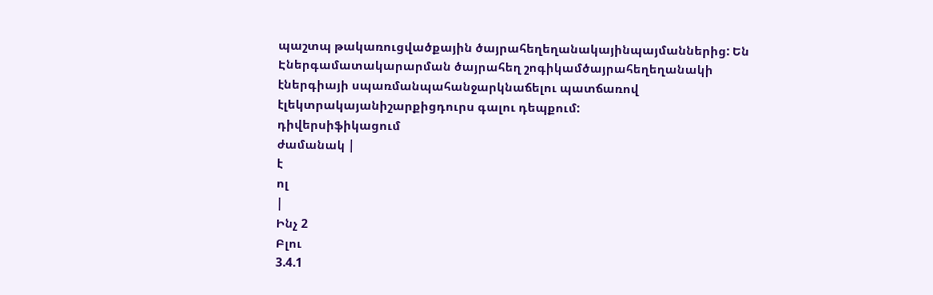պաշտպ թակառուցվածքային ծայրահեղեղանակայինպայմաններից: Են
Էներգամատակարարման ծայրահեղ շոգիկամծայրահեղեղանակի էներգիայի սպառմանպահանջարկնաճելու պատճառով էլեկտրակայանիշարքիցդուրս գալու դեպքում:
դիվերսիֆիկացում
ժամանակ |
է
ոլ
|
Ինչ 2
Բլու
3.4.1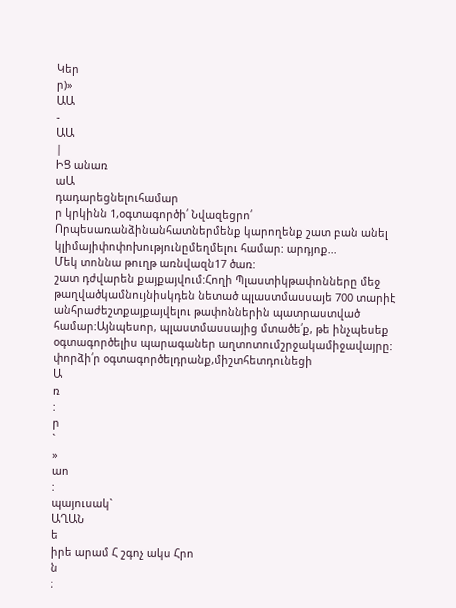Կեր
ր)»
ԱԱ
-
ԱԱ
|
ԻՑ անառ
աԱ
դադարեցնելուհամար
ր կրկինն 1,օգտագործի՛ Նվազեցրո՛
Որպեսառանձինանհատներմենք կարողենք շատ բան անել կլիմայիփոփոխությունըմեղմելու համար: արդյոք...
Մեկ տոննա թուղթ առնվազն17 ծառ:
շատ դժվարեն քայքայվում:Հողի Պլաստիկթափոնները մեջ թաղվածկամնույնիսկդեն նետած պլաստմասսայե 700 տարիէ անհրաժեշտքայքայվելու թափոններին պատրաստված համար:Այնպեսոր, պլաստմասսայից մտածե՛ք, թե ինչպեսեք օգտագործելիս պարագաներ աղտոտումշրջակամիջավայրը:
փորձի՛ր օգտագործելդրանք,միշտհետդունեցի
Ա
ռ
:
ր
`
»
աո
:
պայուսակ`
ԱՂԱՆ
ե
իրե արամ Հ շգոչ ակս Հրո
ն
։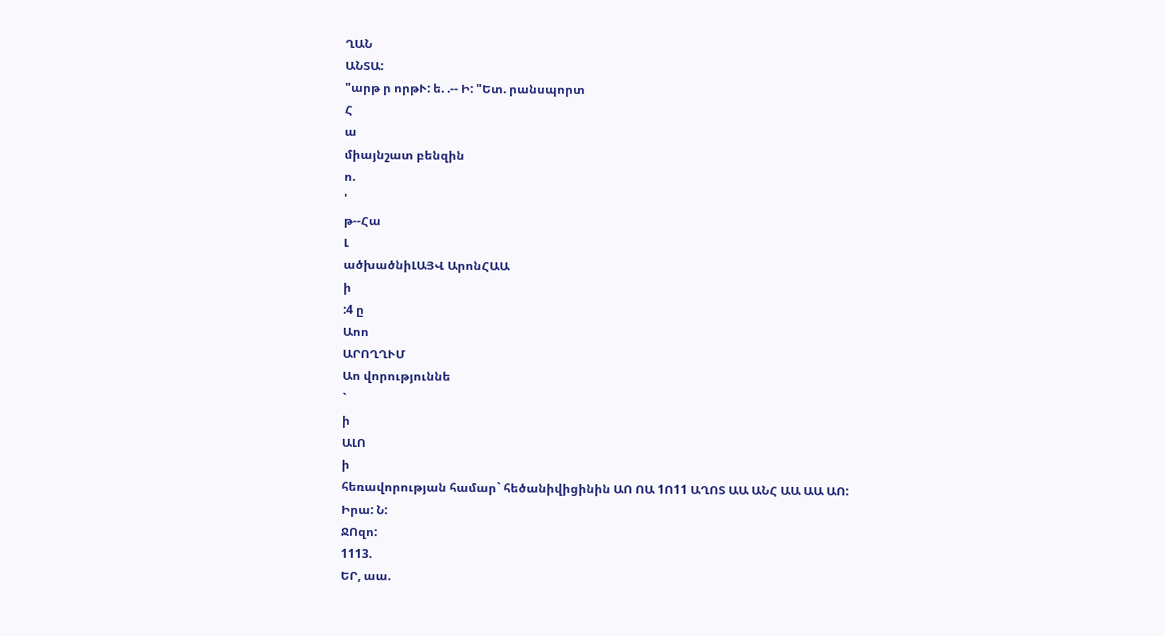ՂԱՆ
ԱՆՏԱ:
"արթ ր որթՒ: ե. .-- Ի: "Ետ. րանսպորտ
Հ
ա
միայնշատ բենզին
ո.
'
թ--Հա
Լ
ածխածնիԼԱՅՎ ԱրոնՀԱԱ
ի
:4 ը
Աոո
ԱՐՈՂՂՒՄ
Աո վորություննե
`
ի
ԱԼՈ
ի
հեռավորության համար` հեծանիվիցինին ԱՈ ՈԱ 1Ո11 ԱՂՈՏ ԱԱ ԱՆՀ ԱԱ ԱԱ ԱՈ:
Իրա: Ն:
ՋՈզո:
1113.
ԵՐ, աա.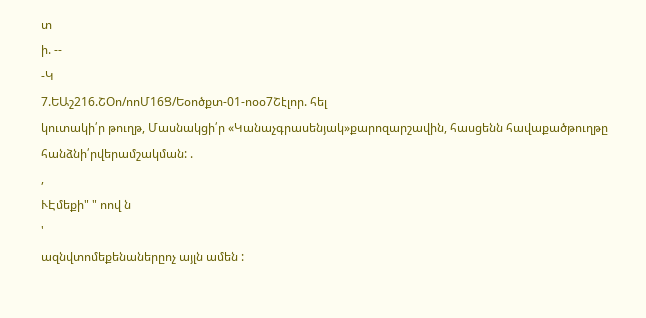տ
ի. --
-Կ
7.ԵԱշ216.ՇՕո/ոոՄ16Ց/Եօոծքտ-01-ոօօ7Շէլոր. հել
կուտակի՛ր թուղթ, Մասնակցի՛ր «Կանաչգրասենյակ»քարոզարշավին, հասցենն հավաքածթուղթը հանձնի՛րվերամշակման: .
,
ՒԷմեքի" " ոով ն
'
ազնվտոմեքենաներըոչ այլն ամեն :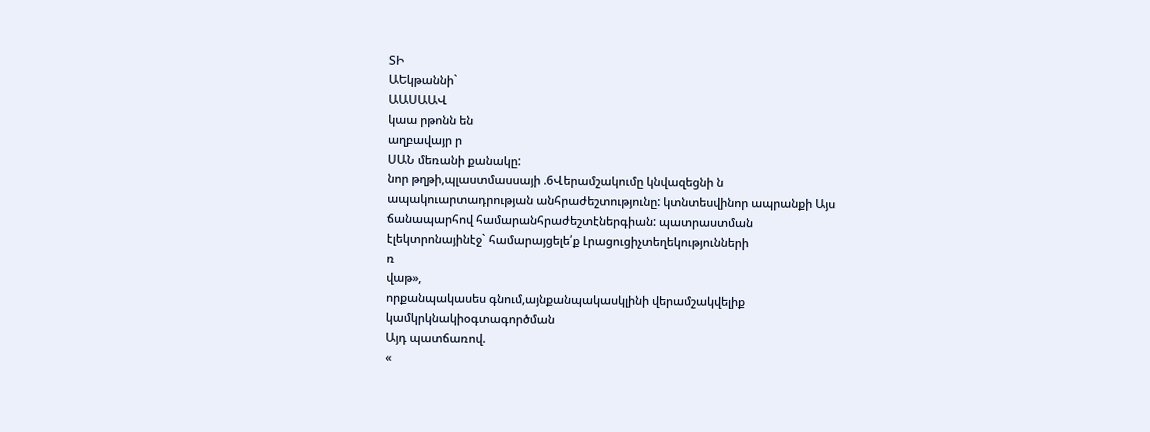ՏԻ
ԱԵկթաննի`
ԱԱՍԱԱՎ
կաա րթոնն են
աղբավայր ր
ՍԱՆ մեռանի քանակը:
նոր թղթի,պլաստմասսայի .6Վերամշակումը կնվազեցնի ն ապակուարտադրության անհրաժեշտությունը: կտնտեսվինոր ապրանքի Այս ճանապարհով համարանհրաժեշտէներգիան: պատրաստման էլեկտրոնայինէջ` համարայցելե՛ք Լրացուցիչտեղեկությունների
ռ
վաթ»,
որքանպակասես գնում,այնքանպակասկլինի վերամշակվելիք կամկրկնակիօգտագործման
Այդ պատճառով.
«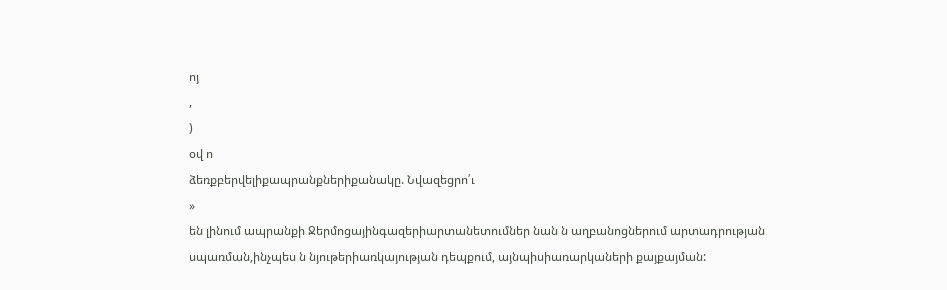ոյ
,
)
օվ ո
ձեռքբերվելիքապրանքներիքանակը. Նվազեցրո՛ւ
»
են լինում ապրանքի Ջերմոցայինգազերիարտանետումներ նան ն աղբանոցներում արտադրության սպառման,ինչպես ն նյութերիառկայության դեպքում, այնպիսիառարկաների քայքայման: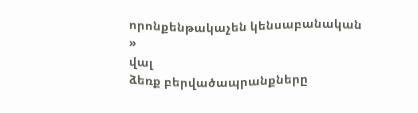որոնքենթակաչեն կենսաբանական
»
վալ
ձեռք բերվածապրանքները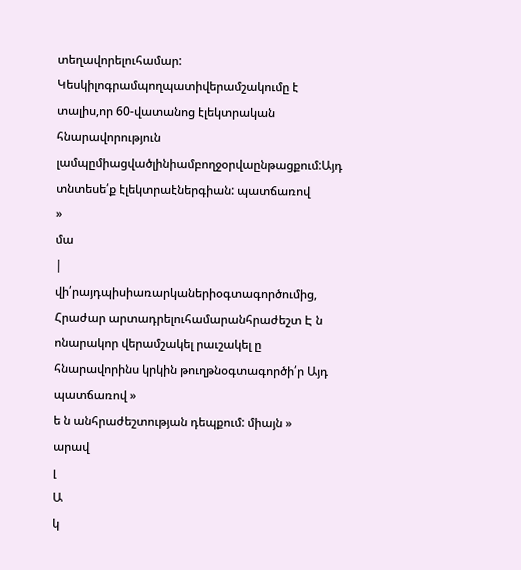տեղավորելուհամար:
Կեսկիլոգրամպողպատիվերամշակումը է տալիս,որ 60-վատանոց էլեկտրական հնարավորություն լամպըմիացվածլինիամբողջօրվաընթացքում:Այդ տնտեսե՛ք էլեկտրաէներգիան: պատճառով
»
մա
|
վի՛րայդպիսիառարկաներիօգտագործումից, Հրաժար արտադրելուհամարանհրաժեշտ Է ն ոնարակոր վերամշակել րաւշակել ը հնարավորինս կրկին թուղթնօգտագործի՛ր Այդ պատճառով »
ե ն անհրաժեշտության դեպքում: միայն »
արավ
լ
Ա
կ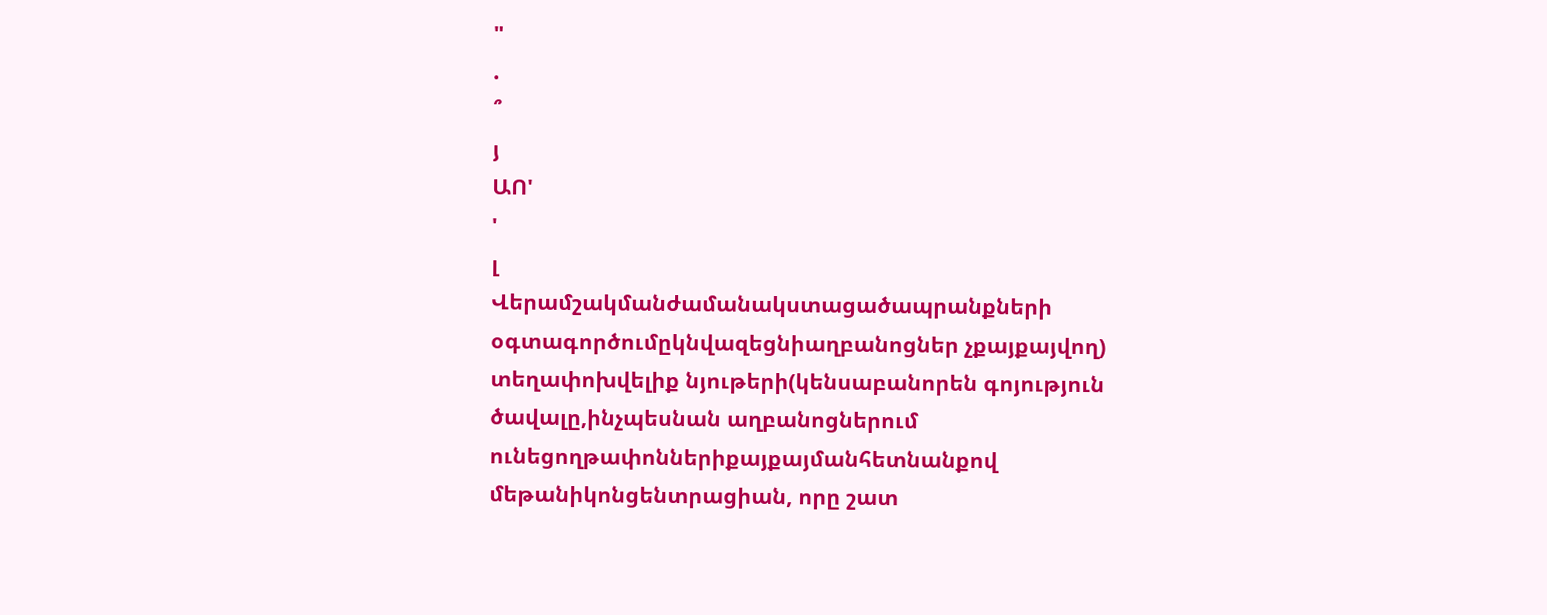"
.
՞
յ
ԱՈ'
'
լ
Վերամշակմանժամանակստացածապրանքների օգտագործումըկնվազեցնիաղբանոցներ չքայքայվող) տեղափոխվելիք նյութերի(կենսաբանորեն գոյություն ծավալը,ինչպեսնան աղբանոցներում ունեցողթափոններիքայքայմանհետնանքով մեթանիկոնցենտրացիան, որը շատ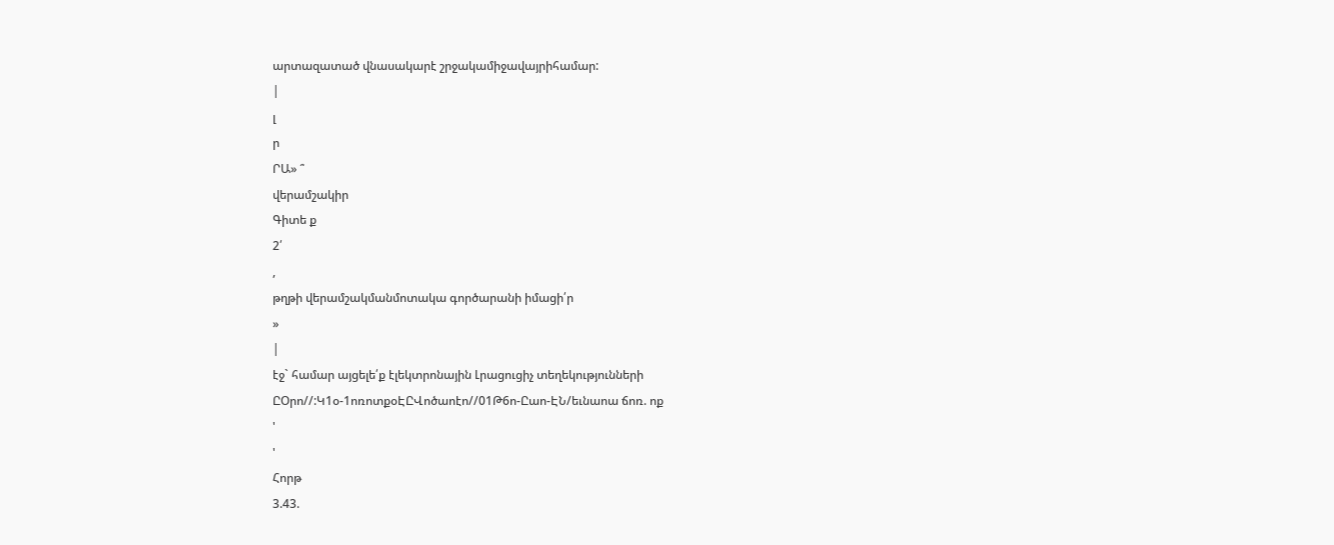արտազատած վնասակարէ շրջակամիջավայրիհամար:
|
լ
ր
ՐԱ» ՞
վերամշակիր
Գիտե ք
2՛
,
թղթի վերամշակմանմոտակա գործարանի իմացի՛ր
»
|
էջ` համար այցելե՛ք էլեկտրոնային Լրացուցիչ տեղեկությունների
ԸՕրո//:Կ1օ-1ոռոտքօԷԸՎոծաոէո//01Թ6ո-Ըաո-ԷՆ/եւնաոա ճոռ. ոք
'
'
Հորթ
3.43.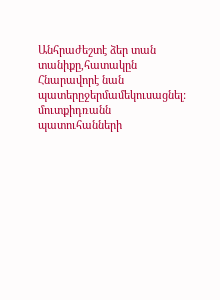Անհրաժեշտէ ձեր տան տանիքը,հատակըն Հնարավորէ նան պատերըջերմամեկուսացնել: մուտքիդռանն պատուհանների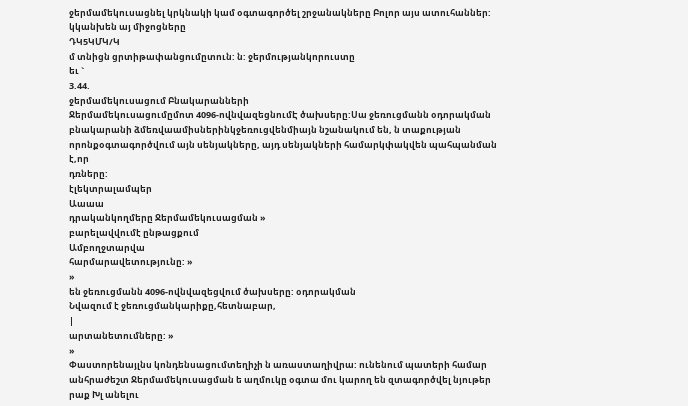ջերմամեկուսացնել կրկնակի կամ օգտագործել շրջանակները Բոլոր այս ատուհաններ: կկանխեն այ միջոցները
ԴԿ5ԿՄԿ/Կ
մ տնիցն ցրտիթափանցումըտուն: ն: ջերմությանկորուստը
եւ `
3.44.
ջերմամեկուսացում Բնակարանների
Ջերմամեկուսացումըմոտ 4096-ովնվազեցնումԷ ծախսերը:Սա ջեռուցմանն օդորակման բնակարանի ձմեռվաամիսներինկջեռուցվենմիայն նշանակում են, ն տաքության որոնքօգտագործվում այն սենյակները, այդ սենյակների համարկփակվեն պահպանման
է,որ
դռները:
էլեկտրալամպեր
Աաաա
դրականկողմերը Ջերմամեկուսացման »
բարելավվումէ ընթացքում
Ամբողջտարվա
հարմարավետությունը: »
»
են ջեռուցմանն 4096-ովնվազեցվում ծախսերը: օդորակման
Նվազում է ջեռուցմանկարիքը,հետնաբար,
|
արտանետումները: »
»
Փաստորենայլնս կոնդենսացումտեղիչի ն առաստաղիվրա: ունենում պատերի համար անհրաժեշտ Ջերմամեկուսացման ե աղմուկը օգտա մու կարող են զտագործվել նյութեր
րաք Խլ անելու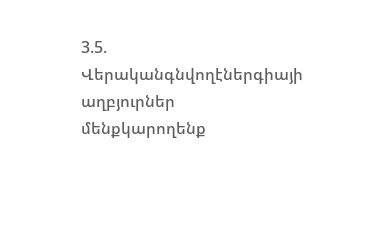3.5.
Վերականգնվողէներգիայի աղբյուրներ
մենքկարողենք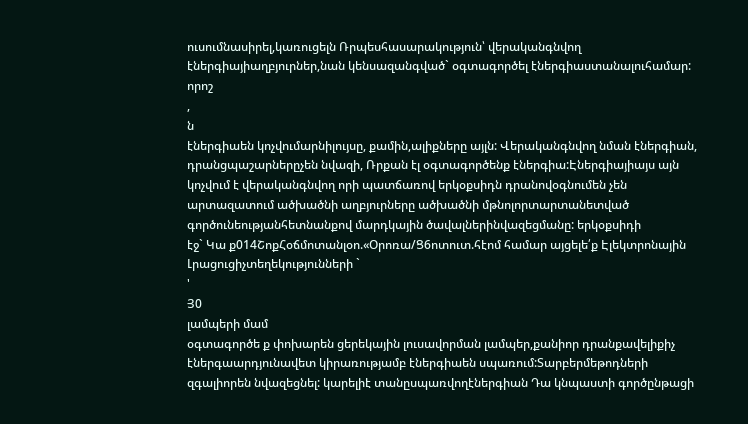ուսումնասիրել,կառուցելն Ռրպեսհասարակություն՝ վերականգնվող էներգիայիաղբյուրներ,նան կենսազանգված` օգտագործել էներգիաստանալուհամար:
որոշ
,
ն
էներգիաեն կոչվումարնիլույսը, քամին,ալիքները այլն: Վերականգնվող նման էներգիան, դրանցպաշարներըչեն նվազի, Ռրքան էլ օգտագործենք էներգիա:Էներգիայիայս այն կոչվում է վերականգնվող որի պատճառով երկօքսիդն դրանովօգնումեն չեն արտազատում ածխածնի աղբյուրները ածխածնի մթնոլորտարտանետված գործունեությանհետնանքով մարդկային ծավալներինվազեցմանը: երկօքսիդի
էջ` Կա ք014ՇոքՀօճմոտանլօո.«Օրոռա/Ց6ոտուտ.հէոմ համար այցելե՛ք Էլեկտրոնային Լրացուցիչտեղեկությունների `
'
Յ0
լամպերի մամ
օգտագործե ք փոխարեն ցերեկային լուսավորման լամպեր,քանիոր դրանքավելիքիչ էներգաարդյունավետ կիրառությամբ էներգիաեն սպառում:Տարբերմեթոդների զգալիորեն նվազեցնել: կարելիէ տանըսպառվողէներգիան Դա կնպաստի գործընթացի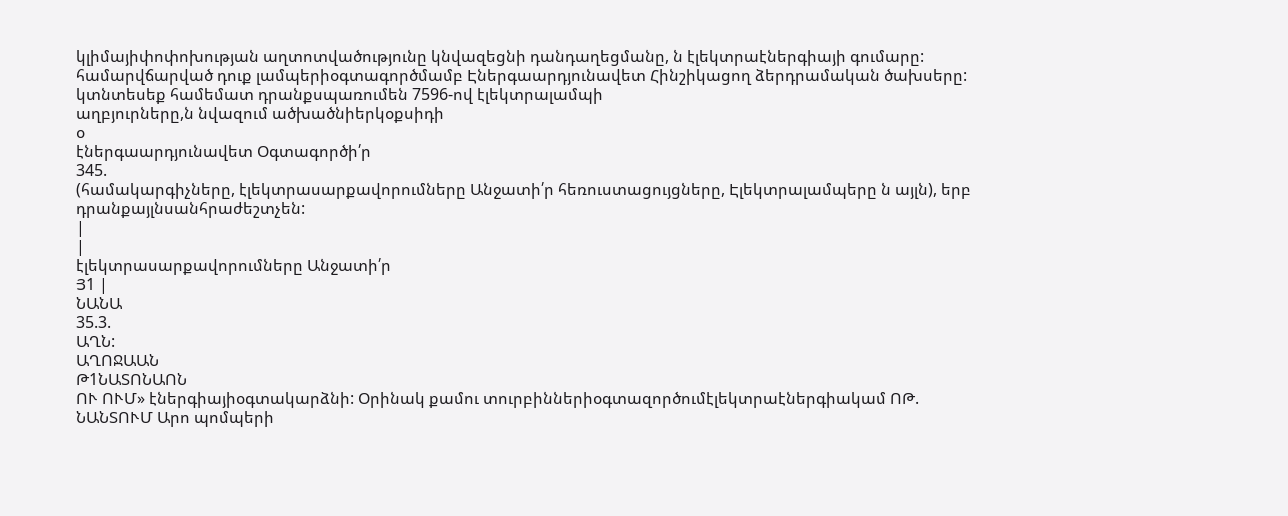կլիմայիփոփոխության աղտոտվածությունը կնվազեցնի դանդաղեցմանը, ն էլեկտրաէներգիայի գումարը: համարվճարված դուք լամպերիօգտագործմամբ Էներգաարդյունավետ Հինշիկացող ձերդրամական ծախսերը: կտնտեսեք համեմատ դրանքսպառումեն 7596-ով էլեկտրալամպի
աղբյուրները,ն նվազում ածխածնիերկօքսիդի
օ
էներգաարդյունավետ Օգտագործի՛ր
345.
(համակարգիչները, էլեկտրասարքավորումները Անջատի՛ր հեռուստացույցները, Էլեկտրալամպերը ն այլն), երբ դրանքայլնսանհրաժեշտչեն:
|
|
էլեկտրասարքավորումները Անջատի՛ր
Յ1 |
ՆԱՆԱ
35.3.
ԱՂՆ:
ԱՂՈՋԱԱՆ
Թ1ՆԱՏՈՆԱՈՆ
ՈՒ ՈՒՄ» էներգիայիօգտակարձնի: Օրինակ քամու տուրբիններիօգտազործումէլեկտրաէներգիակամ ՈԹ. ՆԱՆՏՈՒՄ Արո պոմպերի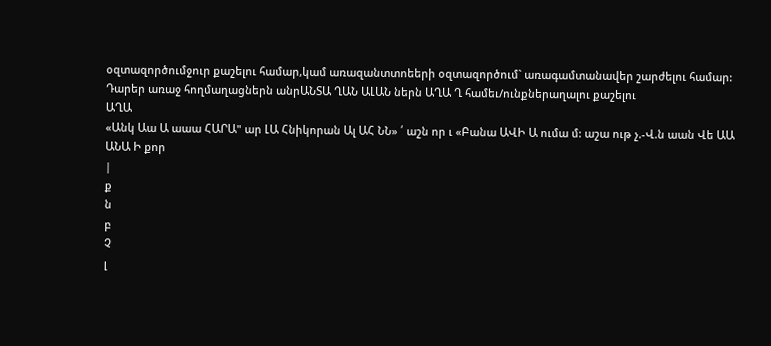օզտազործումջուր քաշելու համար,կամ առազանտտոեերի օզտազործում` առագամտանավեր շարժելու համար: Դարեր առաջ հողմաղացներն անրԱՆՏԱ ՂԱՆ ԱԼԱՆ ներն ԱՂԱ Ղ համեւ/ունքներաղալու քաշելու
ԱՂԱ
«Անկ Աա Ա աաա ՀԱՐԱ" ար ԼԱ Հնիկորան Ալ ԱՀ ՆՆ» ՛ աշն որ ւ «Բանա ԱՎԻ Ա ումա մ: աշա ութ չ.-Վ.ն աան Վե ԱԱ ԱՆԱ Ի քոր
|
ք
ն
բ
Չ
լ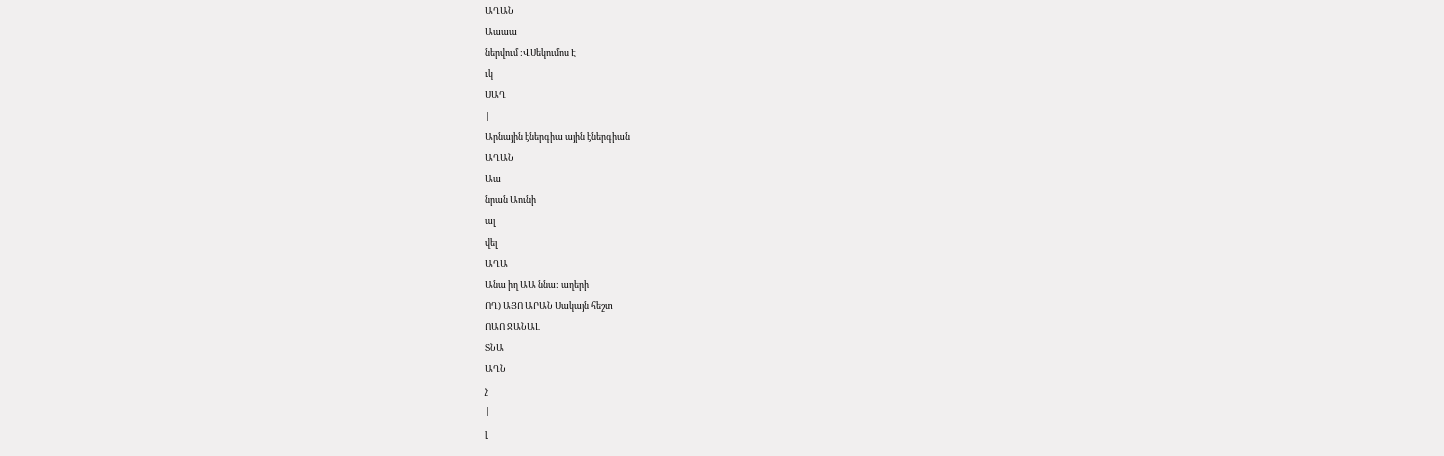ԱՂԱՆ
Աաաա
ներվում :ՎՍեկումոս Է
ւկ
ՍԱՂ
|
Արնային էներգիա ային էներգիան
ԱՂԱՆ
Աա
նրան Աունի
ալ
վել
ԱՂԱ
Անա իղ ԱԱ ննա: աղերի
ՈՂ) ԱՅՈ ԱՐԱՆ Սակայն հեշտ
ՈԱՈ ՋԱՆԱԼ
ՏՆԱ
ԱՂՆ
չ
|
լ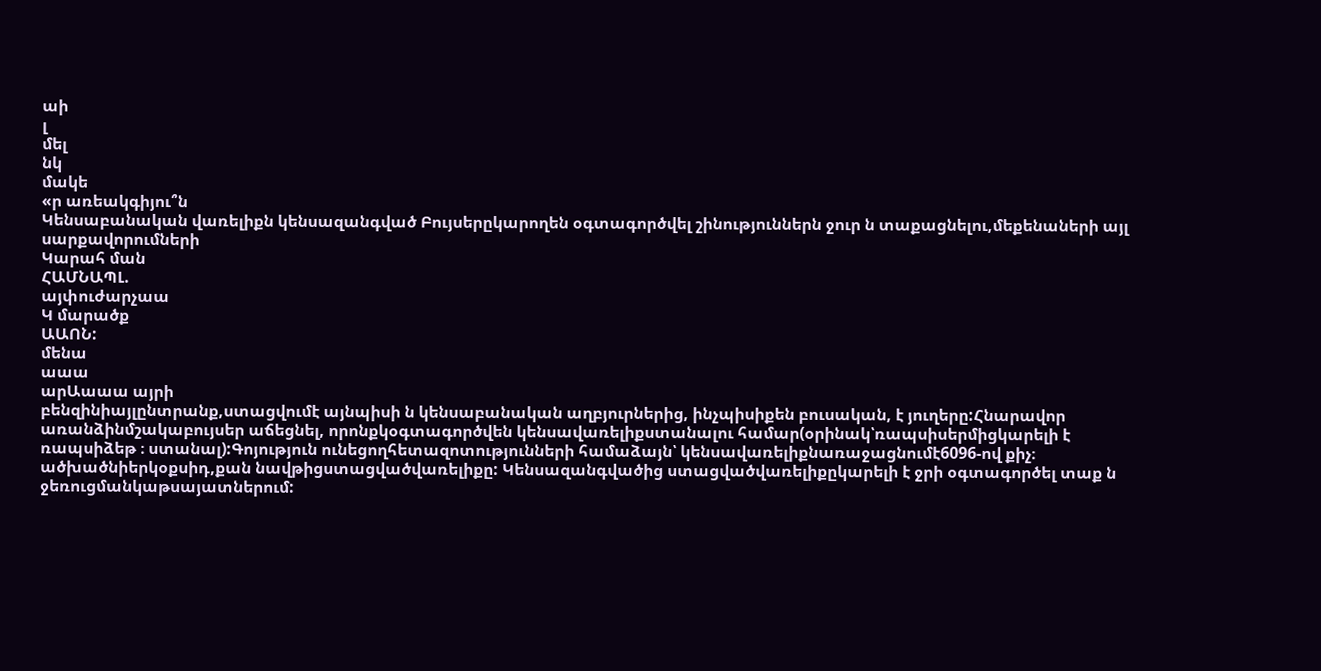աի
լ
մել
նկ
մակե
«ր առեակգիյու՞ն
Կենսաբանական վառելիքն կենսազանգված Բույսերըկարողեն օգտագործվել շինություններն ջուր ն տաքացնելու,մեքենաների այլ սարքավորումների
Կարահ ման
ՀԱՄՆԱՊԼ.
այփուժարչաա
Կ մարածք
ԱԱՈՆ:
մենա
աաա
արԱաաա այրի
բենզինիայլընտրանք,ստացվումէ այնպիսի ն կենսաբանական աղբյուրներից, ինչպիսիքեն բուսական, է յուղերը:Հնարավոր առանձինմշակաբույսեր աճեցնել, որոնքկօգտագործվեն կենսավառելիքստանալու համար(օրինակ՝ռապսիսերմիցկարելի է ռապսիձեթ ։ ստանալ):Գոյություն ունեցողհետազոտությունների համաձայն՝ կենսավառելիքնառաջացնումէ6096-ով քիչ։ ածխածնիերկօքսիդ,քան նավթիցստացվածվառելիքը: Կենսազանգվածից ստացվածվառելիքըկարելի է ջրի օգտագործել տաք ն ջեռուցմանկաթսայատներում: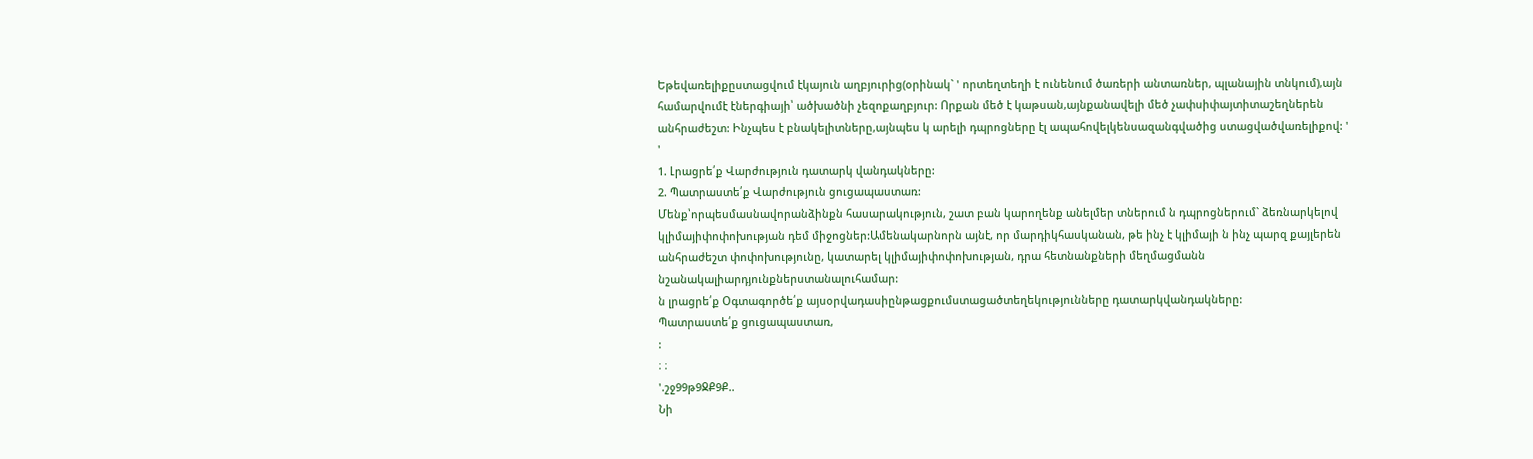Եթեվառելիքըստացվում էկայուն աղբյուրից(օրինակ` ' որտեղտեղի է ունենում ծառերի անտառներ, պլանային տնկում),այն համարվումէ էներգիայի՝ ածխածնի չեզոքաղբյուր: Որքան մեծ է կաթսան,այնքանավելի մեծ չափսիփայտիտաշեղներեն անհրաժեշտ: Ինչպես է բնակելիտները,այնպես կ արելի դպրոցները էլ ապահովելկենսազանգվածից ստացվածվառելիքով: '
'
1. Լրացրե՛ք Վարժություն դատարկ վանդակները:
2. Պատրաստե՛ք Վարժություն ցուցապաստառ:
Մենք՝որպեսմասնավորանձինքն հասարակություն, շատ բան կարողենք անելմեր տներում ն դպրոցներում` ձեռնարկելով կլիմայիփոփոխության դեմ միջոցներ:Ամենակարնորն այնէ, որ մարդիկհասկանան, թե ինչ է կլիմայի ն ինչ պարզ քայլերեն անհրաժեշտ փոփոխությունը, կատարել կլիմայիփոփոխության, դրա հետնանքների մեղմացմանն նշանակալիարդյունքներստանալուհամար:
ն լրացրե՛ք Օգտագործե՛ք այսօրվադասիընթացքումստացածտեղեկությունները դատարկվանդակները:
Պատրաստե՛ք ցուցապաստառ,
:
։ ։
'.շջ99թ9ՋՔ9Ք..
Նի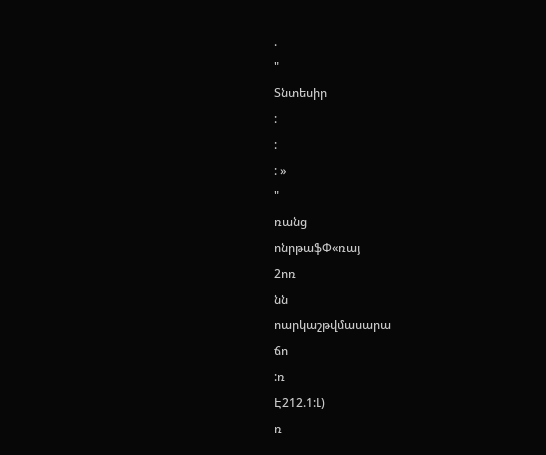.
"
Տնտեսիր
:
:
: »
"
ռանց
ոնրթաֆՓ«ռայ
2ոռ
նն
ոարկաշթվմասարա
ճո
:ռ
Է212.1:Լ)
ռ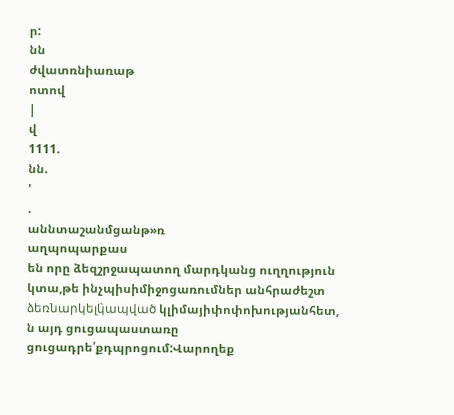ր:
նն
ժվատռնիառաթ
ոտով
|
վ
1111.
նն.
'
.
աննտաշանմցանթ»ռ
աղպոպարքաս
են որը ձեզշրջապատող մարդկանց ուղղություն կտա,թե ինչպիսիմիջոցառումներ անհրաժեշտ ձեռնարկելկ̀ապված կլիմայիփոփոխությանհետ, ն այդ ցուցապաստառը ցուցադրե՛քդպրոցում:Վարողեք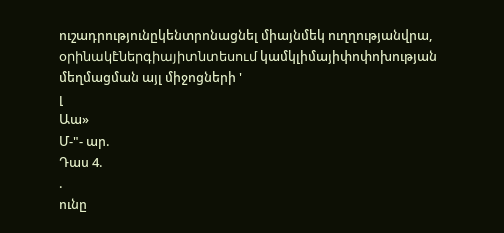ուշադրությունըկենտրոնացնել միայնմեկ ուղղությանվրա, օրինակէ̀ներգիայիտնտեսում կամկլիմայիփոփոխության մեղմացման այլ միջոցների '
լ
Աա»
Մ-"- ար.
Դաս 4.
.
ունը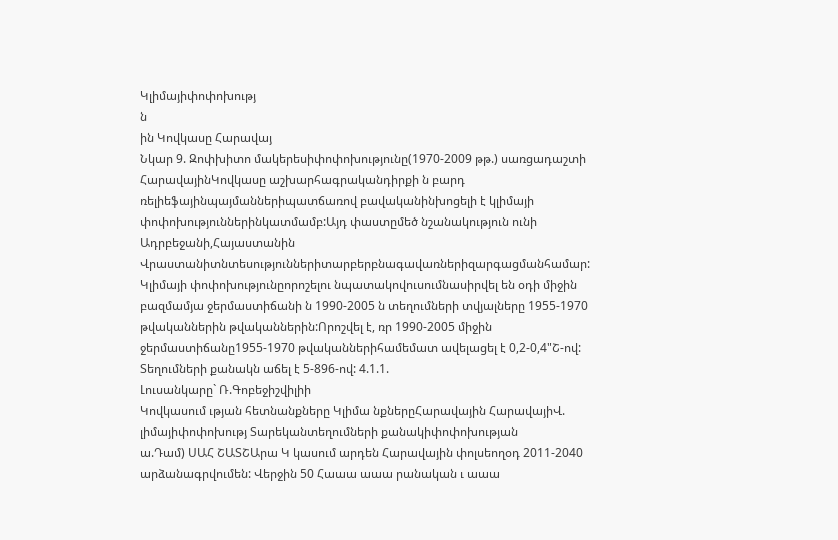Կլիմայիփոփոխությ
ն
ին Կովկասը Հարավայ
Նկար 9. Զոփխիտո մակերեսիփոփոխությունը(1970-2009 թթ.) սառցադաշտի
ՀարավայինԿովկասը աշխարհագրականդիրքի ն բարդ ռելիեֆայինպայմաններիպատճառով բավականինխոցելի է կլիմայի փոփոխություններինկատմամբ:Այդ փաստըմեծ նշանակություն ունի Ադրբեջանի,Հայաստանին Վրաստանիտնտեսություններիտարբերբնագավառներիզարգացմանհամար: Կլիմայի փոփոխությունըորոշելու նպատակովուսումնասիրվել են օդի միջին բազմամյա ջերմաստիճանի ն 1990-2005 ն տեղումների տվյալները 1955-1970 թվականներին թվականներին:Որոշվել է, ռր 1990-2005 միջին ջերմաստիճանը1955-1970 թվականներիհամեմատ ավելացել է 0,2-0,4"Շ-ով: Տեղումների քանակն աճել է 5-896-ով: 4.1.1.
Լուսանկարը` Ռ.Գոբեջիշվիլիի
Կովկասում ւթյան հետնանքները Կլիմա նքներըՀարավային ՀարավայիՎ. լիմայիփոփոխությ Տարեկանտեղումների քանակիփոփոխության
ա.Դամ) ՍԱՀ ՇԱՏՇԱրա Կ կասում արդեն Հարավային փոլսեողօդ 2011-2040 արձանագրվումեն: Վերջին 50 Հաաա աաա րանական ւ աաա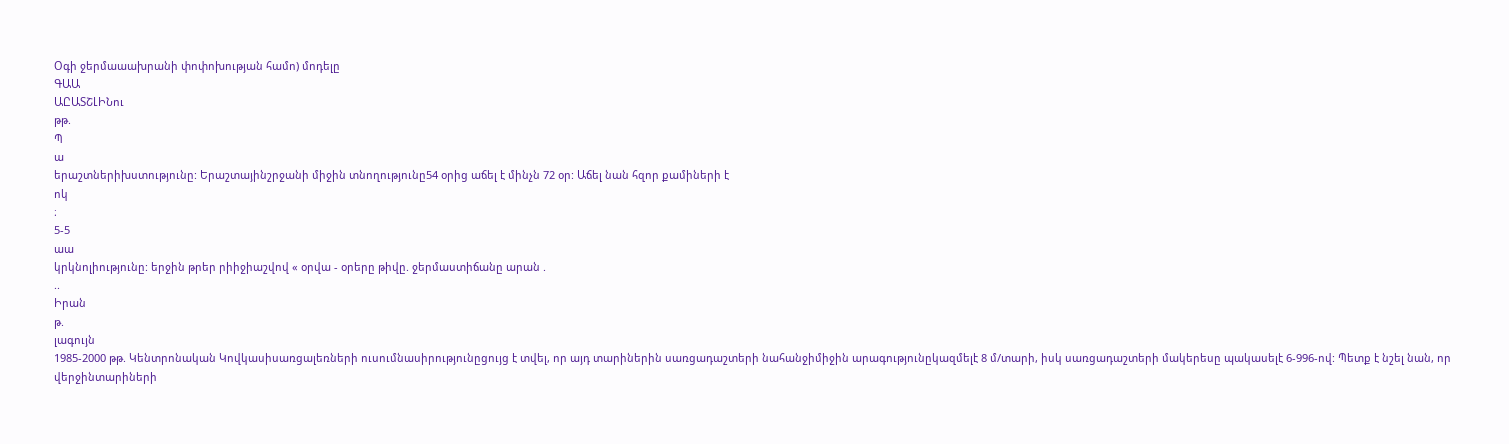Օգի ջերմաաախրանի փոփոխության համո) մոդելը
ԳԱԱ
ԱԸԱՏՇԼԻՆու
թթ.
Պ
ա
երաշտներիխստությունը: Երաշտայինշրջանի միջին տնողությունը54 օրից աճել է մինչն 72 օր: Աճել նան հզոր քամիների է
ոկ
։
5-5
աա
կրկնոլիությունը: երջին թրեր րիիջիաշվով « օրվա - օրերը թիվը. ջերմաստիճանը արան .
..
Իրան
թ.
լագույն
1985-2000 թթ. Կենտրոնական Կովկասիսառցալեռների ուսումնասիրությունըցույց է տվել, որ այդ տարիներին սառցադաշտերի նահանջիմիջին արագությունըկազմելէ 8 մ/տարի, իսկ սառցադաշտերի մակերեսը պակասելէ 6-996-ով: Պետք է նշել նան, որ վերջինտարիների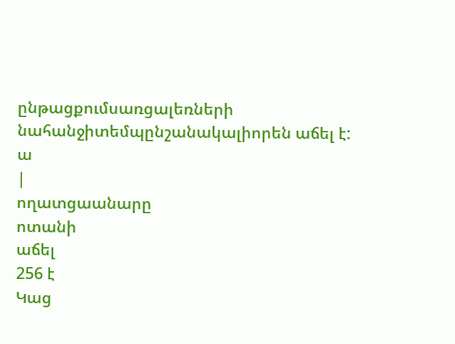ընթացքումսառցալեռների նահանջիտեմպընշանակալիորեն աճել է:
ա
|
ողատցաանարը
ոտանի
աճել
256 է
Կաց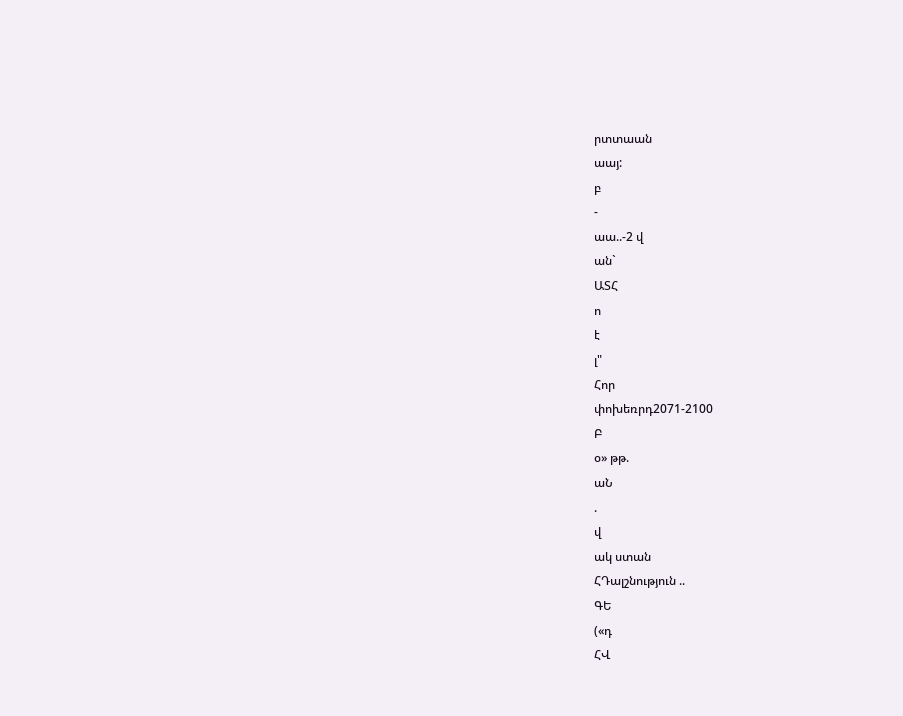րտտաան
աայ:
բ
-
աա..-2 վ
ան`
ԱՏՀ
ո
է
լ"
Հոր
փոխեռրդ2071-2100
Բ
օ» թթ.
աՆ
.
վ
ակ ստան
ՀԴալշնություն ..
ԳԵ
(«դ
ՀՎ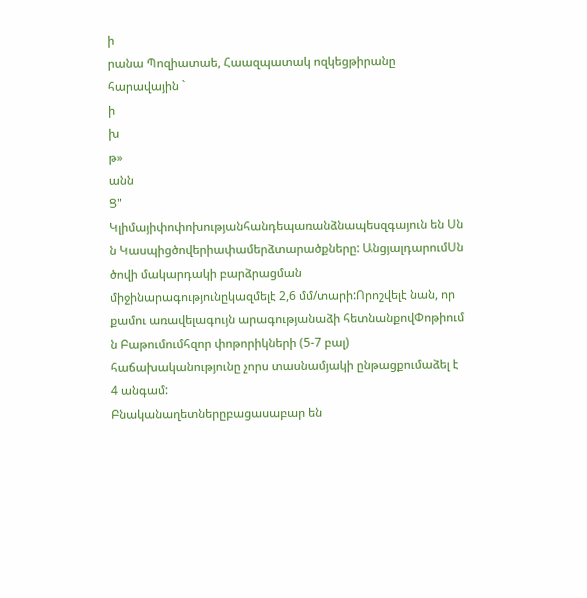ի
րանա Պոզիատաե, Հաազպատակ ոզկեցթիրանը հարավային `
ի
խ
թ»
անն
Ց"
Կլիմայիփոփոխությանհանդեպառանձնապեսզգայուն են Սն ն Կասպիցծովերիափամերձտարածքները: ԱնցյալդարումՍն ծովի մակարդակի բարձրացման միջինարագությունըկազմելէ 2,6 մմ/տարի:Որոշվելէ նան, որ քամու առավելագույն արագությանաձի հետնանքովՓոթիում ն Բաթումումհզոր փոթորիկների (5-7 բալ) հաճախականությունը չորս տասնամյակի ընթացքումաձել է 4 անգամ:
Բնականաղետներըբացասաբար են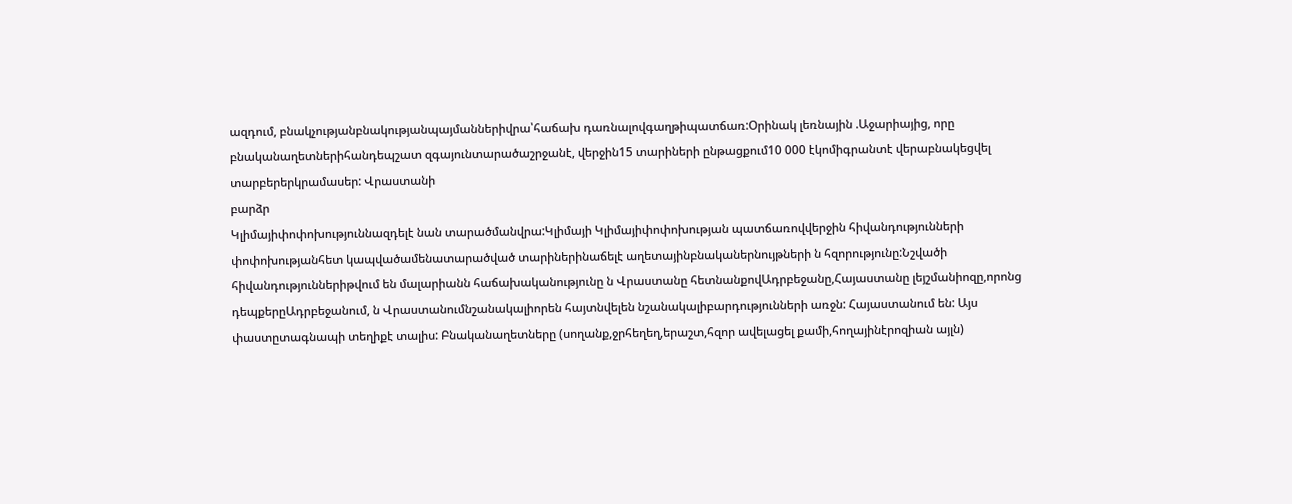ազդում, բնակչությանբնակությանպայմաններիվրա՝հաճախ դառնալովգաղթիպատճառ:Օրինակ լեռնային .Աջարիայից, որը բնականաղետներիհանդեպշատ զգայունտարածաշրջանէ, վերջին15 տարիների ընթացքում10 000 էկոմիգրանտէ վերաբնակեցվել տարբերերկրամասեր: Վրաստանի
բարձր
Կլիմայիփոփոխություննազդելէ նան տարածմանվրա:Կլիմայի Կլիմայիփոփոխության պատճառովվերջին հիվանդությունների փոփոխությանհետ կապվածամենատարածված տարիներինաճելէ աղետայինբնականերնույթների ն հզորությունը:Նշվածի հիվանդություններիթվում են մալարիանն հաճախականությունը ն Վրաստանը հետնանքովԱդրբեջանը,Հայաստանը լեյշմանիոզը,որոնց դեպքերըԱդրբեջանում, ն Վրաստանումնշանակալիորեն հայտնվելեն նշանակալիբարդությունների առջն: Հայաստանում են: Այս փաստըտագնապի տեղիքէ տալիս: Բնականաղետները (սողանք,ջրհեղեղ,երաշտ,հզոր ավելացել քամի,հողայինէրոզիան այլն)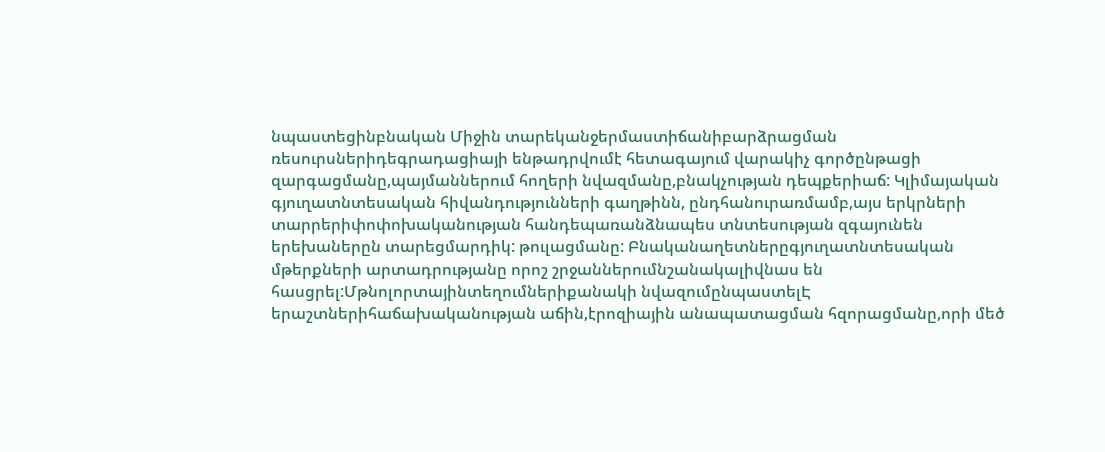նպաստեցինբնական Միջին տարեկանջերմաստիճանիբարձրացման ռեսուրսներիդեգրադացիայի ենթադրվումէ հետագայում վարակիչ գործընթացի զարգացմանը,պայմաններում հողերի նվազմանը,բնակչության դեպքերիաճ: Կլիմայական գյուղատնտեսական հիվանդությունների գաղթինն, ընդհանուրառմամբ,այս երկրների տարրերիփոփոխականության հանդեպառանձնապես տնտեսության զգայունեն երեխաներըն տարեցմարդիկ: թուլացմանը: Բնականաղետներըգյուղատնտեսական մթերքների արտադրությանը որոշ շրջաններումնշանակալիվնաս են հասցրել:Մթնոլորտայինտեղումներիքանակի նվազումընպաստելԷ երաշտներիհաճախականության աճին,էրոզիային անապատացման հզորացմանը,որի մեծ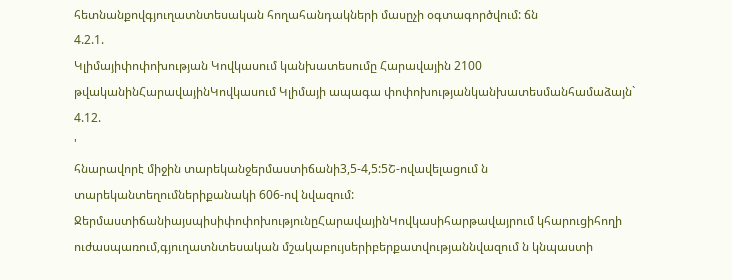հետնանքովգյուղատնտեսական հողահանդակների մասըչի օգտագործվում: ճն
4.2.1.
Կլիմայիփոփոխության Կովկասում կանխատեսումը Հարավային 2100 թվականինՀարավայինԿովկասում Կլիմայի ապագա փոփոխությանկանխատեսմանհամաձայն`
4.12.
'
հնարավորէ միջին տարեկանջերմաստիճանի3,5-4,5:5Շ-ովավելացում ն տարեկանտեղումներիքանակի 606-ով նվազում: ՋերմաստիճանիայսպիսիփոփոխությունըՀարավայինԿովկասիհարթավայրում կհարուցիհողի ուժասպառում,գյուղատնտեսական մշակաբույսերիբերքատվությաննվազում ն կնպաստի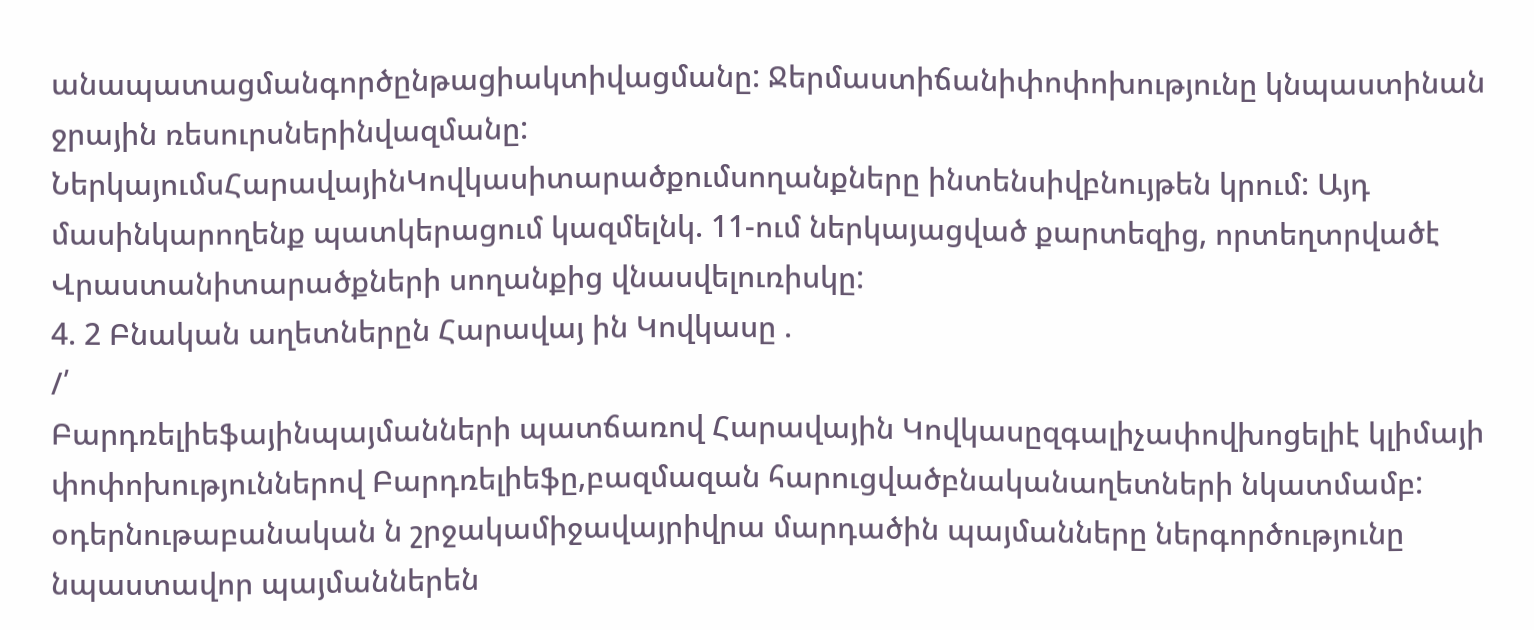անապատացմանգործընթացիակտիվացմանը: Ջերմաստիճանիփոփոխությունը կնպաստինան ջրային ռեսուրսներինվազմանը:
ՆերկայումսՀարավայինԿովկասիտարածքումսողանքները ինտենսիվբնույթեն կրում: Այդ մասինկարողենք պատկերացում կազմելնկ. 11-ում ներկայացված քարտեզից, որտեղտրվածէ Վրաստանիտարածքների սողանքից վնասվելուռիսկը:
4. 2 Բնական աղետներըն Հարավայ ին Կովկասը .
/՛
Բարդռելիեֆայինպայմանների պատճառով Հարավային Կովկասըզգալիչափովխոցելիէ կլիմայի փոփոխություններով Բարդռելիեֆը,բազմազան հարուցվածբնականաղետների նկատմամբ: օդերնութաբանական ն շրջակամիջավայրիվրա մարդածին պայմանները ներգործությունը նպաստավոր պայմաններեն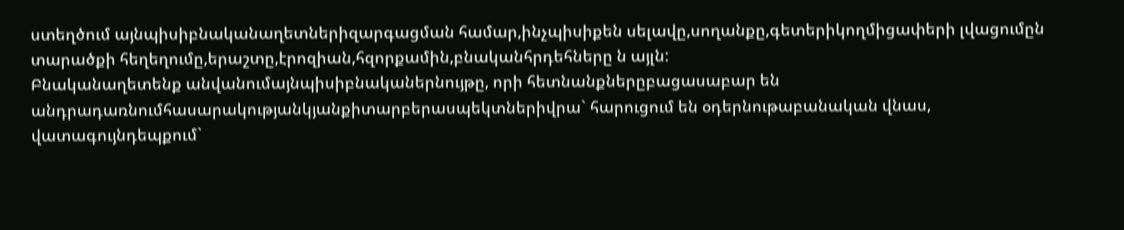ստեղծում այնպիսիբնականաղետներիզարգացման համար,ինչպիսիքեն սելավը,սողանքը,գետերիկողմիցափերի լվացումըն տարածքի հեղեղումը,երաշտը,էրոզիան,հզորքամին,բնականհրդեհները ն այլն:
Բնականաղետենք անվանումայնպիսիբնականերնույթը, որի հետնանքներըբացասաբար են անդրադառնումհասարակությանկյանքիտարբերասպեկտներիվրա` հարուցում են օդերնութաբանական վնաս, վատագույնդեպքում`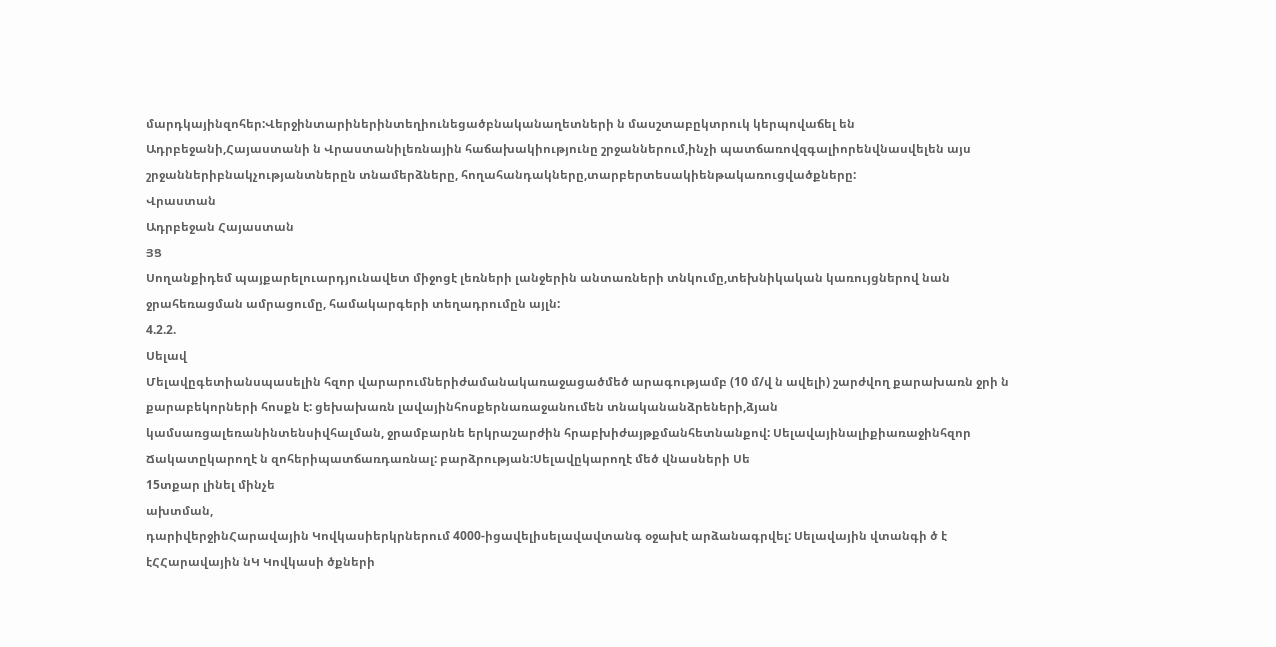մարդկայինզոհեր:Վերջինտարիներինտեղիունեցածբնականաղետների ն մասշտաբըկտրուկ կերպովաճել են Ադրբեջանի,Հայաստանի ն Վրաստանիլեռնային հաճախակիությունը շրջաններում,ինչի պատճառովզգալիորենվնասվելեն այս շրջաններիբնակչությանտներըն տնամերձները, հողահանդակները,տարբերտեսակիենթակառուցվածքները:
Վրաստան
Ադրբեջան Հայաստան
ՅՑ
Սողանքիդեմ պայքարելուարդյունավետ միջոցէ լեռների լանջերին անտառների տնկումը,տեխնիկական կառույցներով նան ջրահեռացման ամրացումը, համակարգերի տեղադրումըն այլն:
4.2.2.
Սելավ
Մելավըգետիանսպասելին հզոր վարարումներիժամանակառաջացածմեծ արագությամբ (10 մ/վ ն ավելի) շարժվող քարախառն ջրի ն քարաբեկորների հոսքն է: ցեխախառն լավայինհոսքերնառաջանումեն տնականանձրեների,ձյան կամսառցալեռանինտենսիվհալման, ջրամբարնե երկրաշարժին հրաբխիժայթքմանհետնանքով: Սելավայինալիքիառաջինհզոր Ճակատըկարողէ ն զոհերիպատճառդառնալ: բարձրության:Սելավըկարողէ մեծ վնասների Սե
15տքար լինել մինչե
ախտման,
դարիվերջինՀարավային Կովկասիերկրներում 4000-իցավելիսելավավտանգ օջախէ արձանագրվել: Սելավային վտանգի ծ է էՀՀարավային նԿ Կովկասի ծքների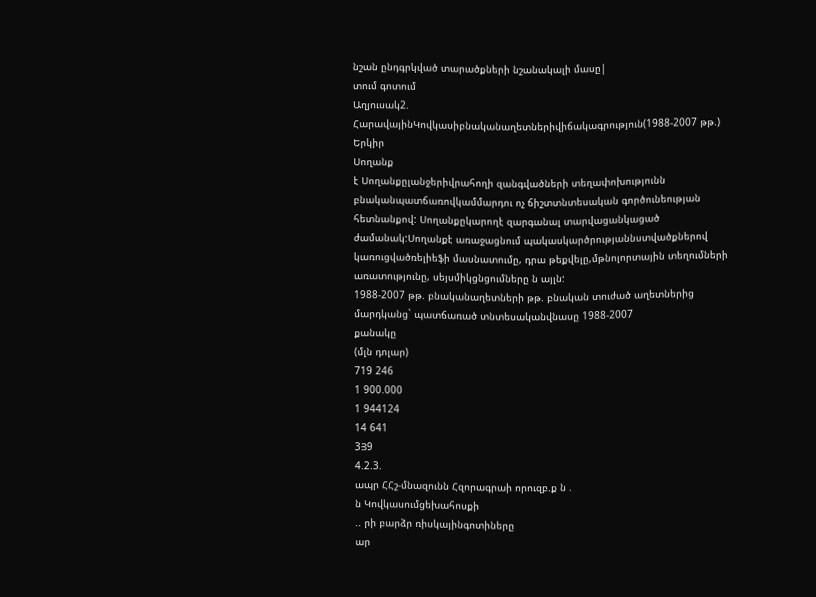նշան ընդգրկված տարածքների նշանակալի մասը|
տում գոտում
Աղյուսակ2. ՀարավայինԿովկասիբնականաղետներիվիճակագրություն(1988-2007 թթ.)
Երկիր
Սողանք
է Սողանքըլանջերիվրահողի զանգվածների տեղափոխությունն բնականպատճառովկամմարդու ոչ ճիշտտնտեսական գործունեության հետնանքով: Սողանքըկարողէ զարգանալ տարվացանկացած ժամանակ:Սողանքէ առաջացնում պակասկարծրությաննստվածքներով կառուցվածռելիեֆի մասնատումը, դրա թեքվելը,մթնոլորտային տեղումների առատությունը, սեյսմիկցնցումները ն այլն:
1988-2007 թթ. բնականաղետների թթ. բնական տուժած աղետներից մարդկանց` պատճառած տնտեսականվնասը 1988-2007
քանակը
(մլն դոլար)
719 246
1 900.000
1 944124
14 641
3Յ9
4.2.3.
ապր ՀՀշ-մնազունն Հզորագրաի որուզբ.ք ն .
ն Կովկասումցեխահոսքի
.. րի բարձր ռիսկայինգոտիները
ար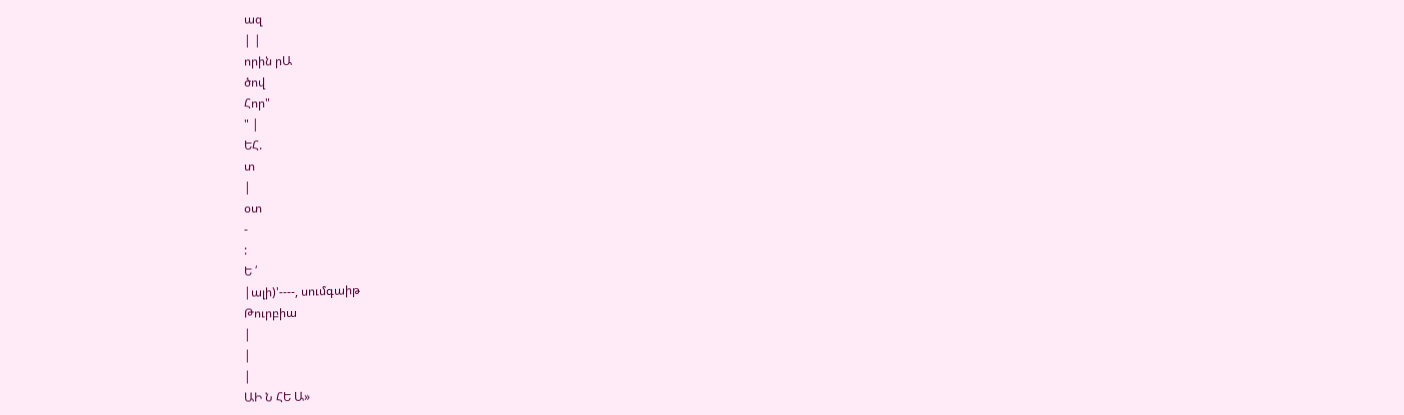ազ
| |
որին րԱ
ծով
Հոր"
" |
ԵՀ.
տ
|
օտ
-
:
Ե ՛
|ալի)'----, սումգաիթ
Թուրբիա
|
|
|
ԱԻ Ն ՀԵ Ա»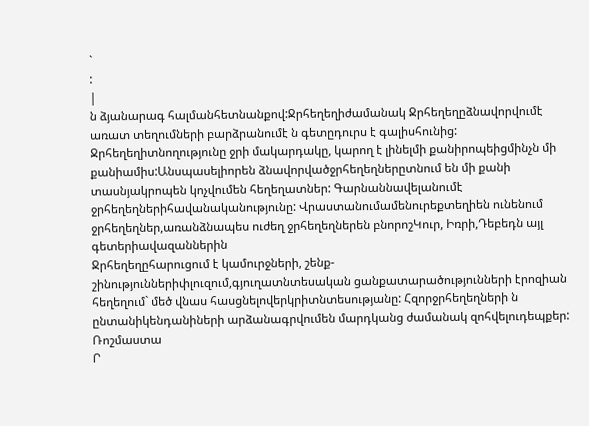`
:
|
ն ձյանարագ հալմանհետնանքով:Ջրհեղեղիժամանակ Ջրհեղեղըձնավորվումէ առատ տեղումների բարձրանումէ ն գետըդուրս է գալիսհունից: Ջրհեղեղիտնողությունը ջրի մակարդակը, կարող է լինելմի քանիրոպեիցմինչն մի քանիամիս:Անսպասելիորեն ձնավորվածջրհեղեղներըտնում են մի քանի տասնյակրոպեն կոչվումեն հեղեղատներ: Գարնաննավելանումէ ջրհեղեղներիհավանականությունը: Վրաստանումամենուրեքտեղիեն ունենում ջրհեղեղներ,առանձնապես ուժեղ ջրհեղեղներեն բնորոշԿուր, Իռրի,Դեբեդն այլ գետերիավազաններին
Ջրհեղեղըհարուցում է կամուրջների, շենք-շինություններիփլուզում,գյուղատնտեսական ցանքատարածությունների էրոզիան հեղեղում` մեծ վնաս հասցնելովերկրիտնտեսությանը: Հզորջրհեղեղների ն ընտանիկենդանիների արձանագրվումեն մարդկանց ժամանակ զոհվելուդեպքեր:
Ռոշմաստա
Ր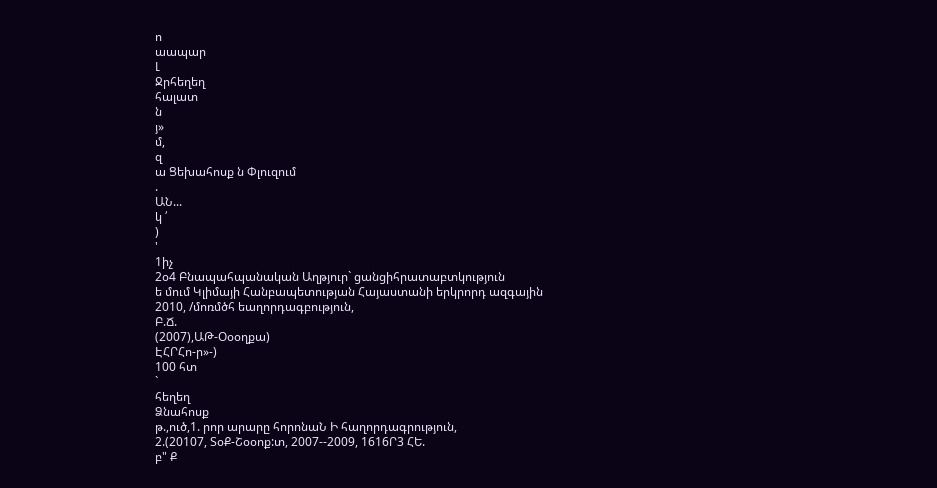ո
աապար
Լ
Ջրհեղեղ
հալատ
ն
յ»
մ,
զ
ա Ցեխահոսք ն Փլուզում
.
ԱՆ...
կ ՛
)
'
1իչ
2օ4 Բնապահպանական Աղթյուր` ցանցիհրատաբտկություն
ե մում Կլիմայի Հանբապետության Հայաստանի երկրորդ ազգային
2010, /մոռմծհ եաղորդագբություն,
Բ.Ճ.
(2007),ԱԹ-Օօօղքա)
ԷՀՐՀո-ր»-)
100 հտ
`
հեղեղ
Ձնահոսք
թ.,ուծ,1. րոր արարը հորոնաՆ Ի հաղորդագրություն,
2.(20107, ՏօՔ-Շօօոք:տ, 2007--2009, 1616Ր3 ՀԵ.
բ" Ք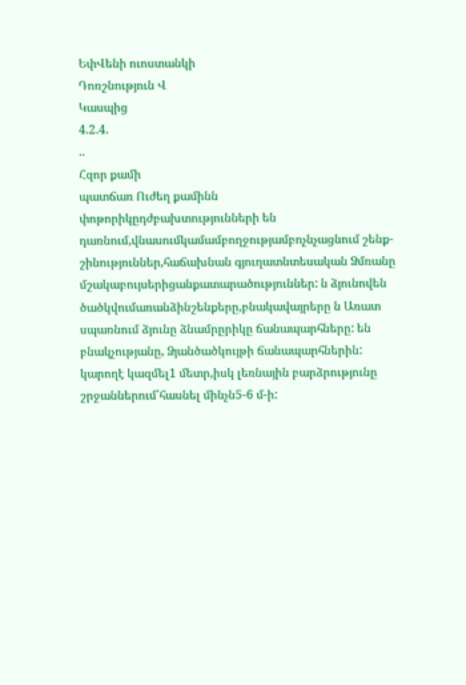ԵփՎենի ուոստանկի
Դոռշնություն Վ
Կասպից
4.2.4.
..
Հզոր քամի
պատճառ Ուժեղ քամինն փոթորիկըդժբախտությունների են դառնում,վնասումկամամբողջությամբոչնչացնում շենք-շինություններ,հաճախնան գյուղատնտեսական Ձմռանը մշակաբույսերիցանքատարածություններ: ն ձյունովեն ծածկվումառանձինշենքերը,բնակավայրերը ն Առատ սպառնում ձյունը ձնամրըրիկը ճանապարհները: են բնակչությանը, Ձյանծածկույթի ճանապարհներին: կարողէ կազմել1 մետր,իսկ լեռնային բարձրությունը շրջաններում՝հասնել մինչն5-6 մ-ի: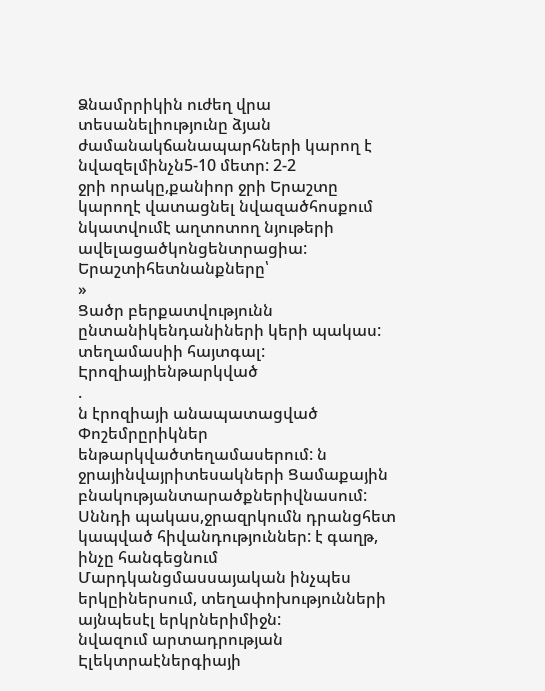Ձնամրրիկին ուժեղ վրա տեսանելիությունը ձյան ժամանակճանապարհների կարող է նվազելմինչն5-10 մետր: 2-2
ջրի որակը,քանիոր ջրի Երաշտը կարողէ վատացնել նվազածհոսքում նկատվումէ աղտոտող նյութերի ավելացածկոնցենտրացիա: Երաշտիհետնանքները՝
»
Ցածր բերքատվությունն ընտանիկենդանիների կերի պակաս:
տեղամասիի հայտգալ: Էրոզիայիենթարկված
.
ն էրոզիայի անապատացված Փոշեմրըրիկներ ենթարկվածտեղամասերում: ն ջրայինվայրիտեսակների Ցամաքային բնակությանտարածքներիվնասում:
Սննդի պակաս,ջրազրկումն դրանցհետ կապված հիվանդություններ: է գաղթ, ինչը հանգեցնում Մարդկանցմասսայական ինչպես երկըիներսում, տեղափոխությունների այնպեսէլ երկրներիմիջն:
նվազում արտադրության Էլեկտրաէներգիայի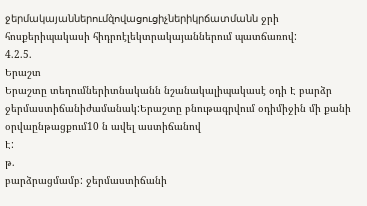ջերմակայաններումզ̀ովացուցիչներիկրճատմանն ջրի հոսքերիպակասի հիդրոէլեկտրակայաններում պատճառով:
4.2.5.
Երաշտ
Երաշտը տեղումներիտնականն նշանակալիպակասէ օդի Է բարձր ջերմաստիճանիժամանակ:Երաշտը բնութագրվում օդիմիջին մի քանի օրվաընթացքում10 ն ավել աստիճանով
Է:
թ.
բարձրացմամբ: ջերմաստիճանի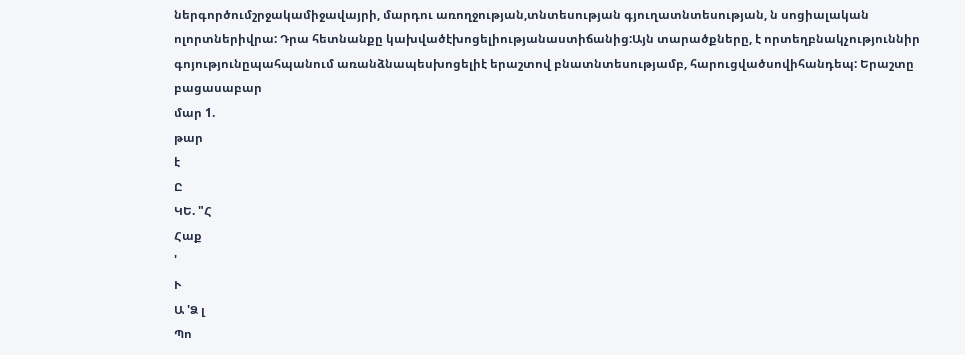ներգործումշրջակամիջավայրի, մարդու առողջության,տնտեսության գյուղատնտեսության, ն սոցիալական ոլորտներիվրա: Դրա հետնանքը կախվածէխոցելիությանաստիճանից:Այն տարածքները, է որտեղբնակչություննիր գոյությունըպահպանում առանձնապեսխոցելիէ երաշտով բնատնտեսությամբ, հարուցվածսովիհանդեպ: Երաշտը բացասաբար
մար 1.
թար
է
Ը
ԿԵ. "Հ
Հաք
'
Ւ
Ա 'Ձ լ
Պո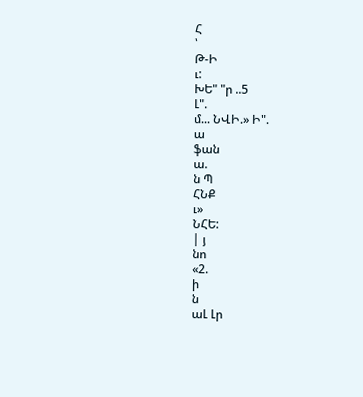Հ
՝
Թ-Ի
ւ:
ԽԵ" "ր ..5
Լ".
մ... ՆՎԻ.» Ի".
ա
ֆան
ա.
ն Պ
ՀՆՔ
ւ»
ՆՀԵ:
| յ
նո
«2.
ի
ն
աԼ Լր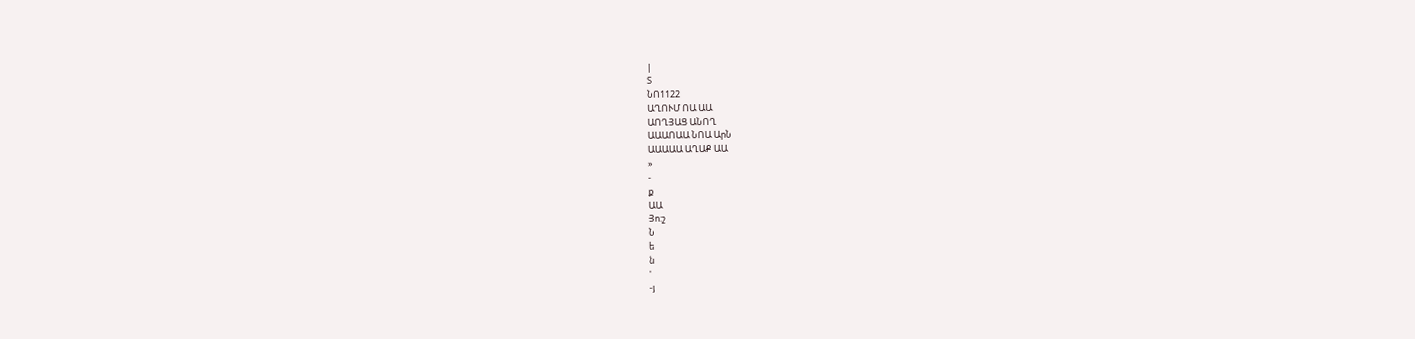|
Տ
ՆՈ1122
ԱՂՈՒՄ ՈԱ ԱԱ
ԱՈՂՅԱՑ ԱՆՈՂ
ԱԱԱՈԱԱ ՆՈԱ ԱրՆ
ԱԱԱԱԱ ԱՂԱՔ ԱԱ
»
-
ք
ԱԱ
Յո:շ
Ն
ե
ն
'
-յ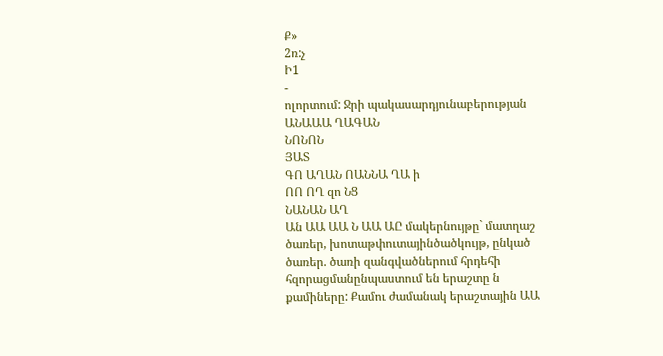Ք»
2ռ:չ
Ի1
-
ոլորտում: Ջրի պակասարդյունաբերության
ԱՆԱԱԱ ՂԱԳԱՆ
ՆՈՆՈՆ
ՅԱՏ
ԳՈ ԱՂԱՆ ՈԱՆՆԱ ՂԱ ի
ՈՈ ՈՂ զո ՆՑ
ՆԱՆԱՆ ԱՂ
Ան ԱԱ ԱԱ Ն ԱԱ ԱԸ մակերնույթը` մատղաշ ծառեր, խոտաթփուտայինծածկույթ, ընկած ծառեր. ծառի զանգվածներում հրդեհի հզորացմանընպաստում են երաշտը ն քամիները: Քամու ժամանակ երաշտային ԱԱ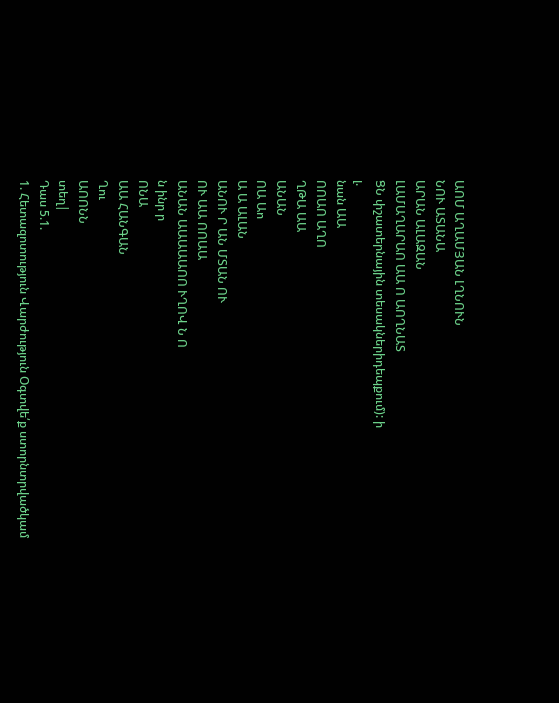ԱՈՄ ԱՂԱՄՅԱՆ ԼՂՆՈՒՆ
ՆՈՒ ԱՏԱՆԱ
ԱՐԱՆ ԱԼԱԶԱՆ
ԼԱՄԱՂԱՐԱՈ ԱԱ Ո ԱՈՂՆԱՏ
ՑՆ փշատերնային տեսակներիդեպքում): ի
լ.
նան ԱԱ
ՈՈԱՈ ԱՂՈ
ՂԹԱ ԱԱ
ԱՆԱՆ
ՈԱ Աո
Ա Ա ԱԼԱՆ
ԱՆՈՒ Ր ԱՆ ՄՏԱՆ ՈՒ
ՈՒ ԱԱ ՈՈԱԱ
ԱՆԱՆ ԱԱԱԱԱՈՈ ՒՂՈՎ Ն Ո
ն ինր ր
ՈՆԱ
ԱԱ ՀԱՆԳԱՆ
Ղու
ԱՈՈՆՆ
տեղ|
Դաս 5.1.
1. Հետազոտություն Վարժություն Օգտվե՛ք ստորնտրվածկամ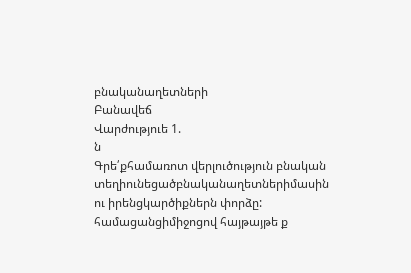բնականաղետների
Բանավեճ
Վարժություե 1.
ն
Գրե՛քհամառոտ վերլուծություն բնական
տեղիունեցածբնականաղետներիմասին ու իրենցկարծիքներն փորձը:
համացանցիմիջոցով հայթայթե ք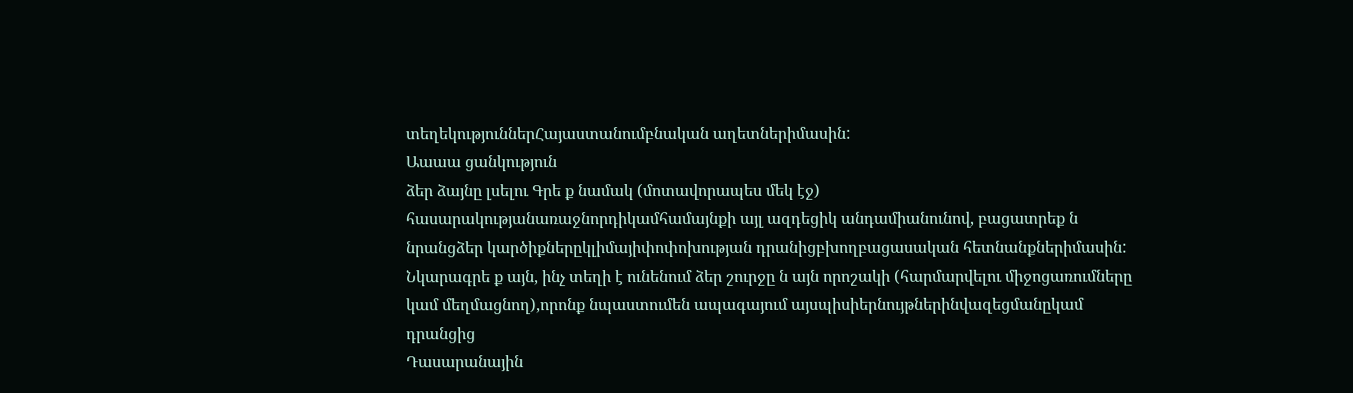տեղեկություններՀայաստանումբնական աղետներիմասին:
Աաաա ցանկություն
ձեր ձայնը լսելու Գրե ք նամակ (մոտավորապես մեկ էջ) հասարակությանառաջնորդիկամհամայնքի այլ ազդեցիկ անդամիանունով, բացատրեք ն նրանցձեր կարծիքներըկլիմայիփոփոխության դրանիցբխողբացասական հետնանքներիմասին: Նկարագրե ք այն, ինչ տեղի է ունենում ձեր շուրջը ն այն որոշակի (հարմարվելու միջոցառումները կամ մեղմացնող),որոնք նպաստումեն ապագայում այսպիսիերնույթներինվազեցմանըկամ դրանցից
Դասարանային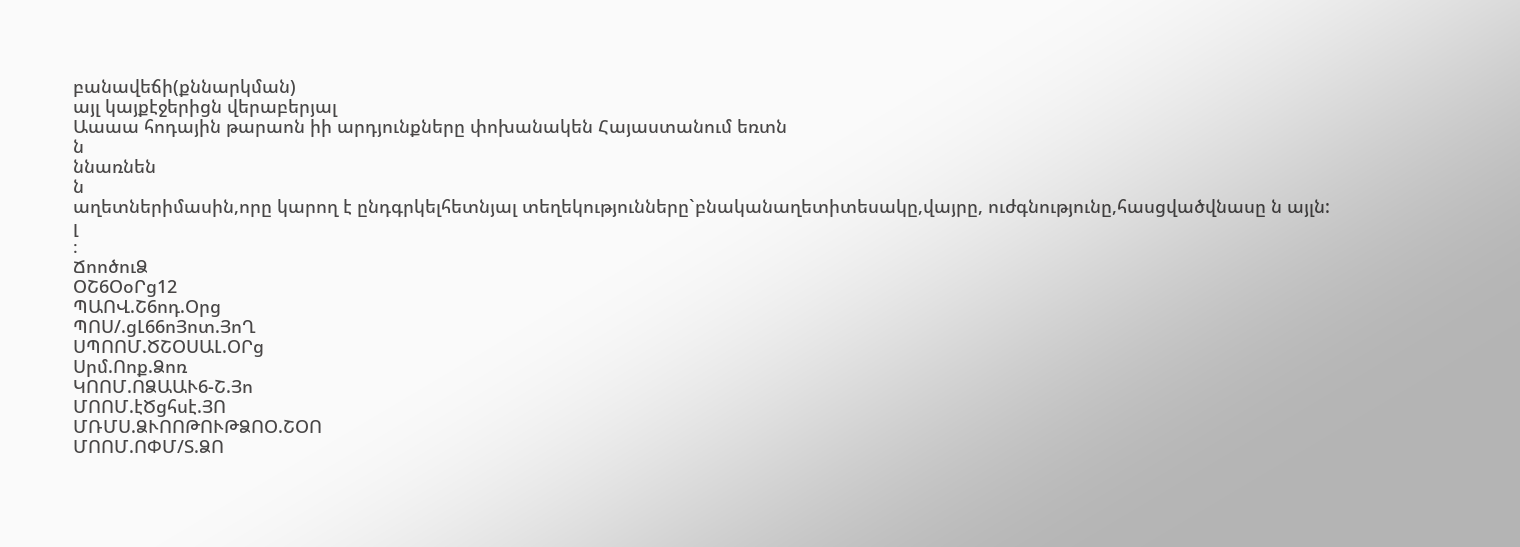բանավեճի(քննարկման)
այլ կայքէջերիցն վերաբերյալ
Աաաա հոդային թարաոն իի արդյունքները փոխանակեն Հայաստանում եռտն
ն
ննառնեն
ն
աղետներիմասին,որը կարող է ընդգրկելհետնյալ տեղեկությունները`բնականաղետիտեսակը,վայրը, ուժգնությունը,հասցվածվնասը ն այլն:
լ
։
ՃոոծուՁ
ՕՇ6ՕօՐց12
ՊԱՈՎ.Շ6ոդ.Օրց
ՊՈՍ/.ցԼ66ոՅոտ.ՅոՂ
ՍՊՈՈՄ.ԾՇՕՍԱԼ.ՕՐց
Սրմ.Ոոք.Ձոռ
ԿՈՈՄ.ՈՁԱԱՒ6-Շ.Յո
ՄՈՈՄ.էԾցհսէ.ՅՈ
ՄՌՄՍ.ՁՒՈՈԹՈՒԹՁՈՕ.ՇՕՈ
ՄՈՈՄ.ՈՓՄ/Տ.ՁՈ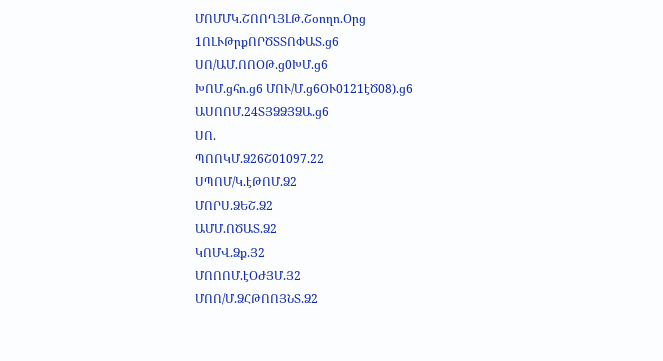ՄՈՄՄԿ.ՇՈՈՂՅԼԹ.Շօողո.Օրց
1ՈԼՒԹրքՈՐԾՏՏՈՓԱՏ.ց6
ՍՈ/ԱՄ.ՈՈՕԹ.ց0ԽՄ.ց6
ԽՈՄ.ցհո.ց6 ՄՈՒ/Մ.ց6ՕՒ0121էԾ08).ց6
ԱՍՈՈՄ.24ՏՅՁՁՅՁԱ.ց6
ՍՈ.
ՊՈՈԿՄ.Ձ26Շ01097.22
ՍՊՈՄ/Կ.էԹՈՄ.Ձ2
ՄՈՐՍ.ՁԵՇ.Ձ2
ԱՄՄ.ՈԾԱՏ.Ձ2
ԿՈՄՎ.Ձք.Յ2
ՄՈՈՈՄ.էՕԺՅՄ.Յ2
ՄՈՈ/Մ.ՁՀԹՈՈՅՆՏ.Ձ2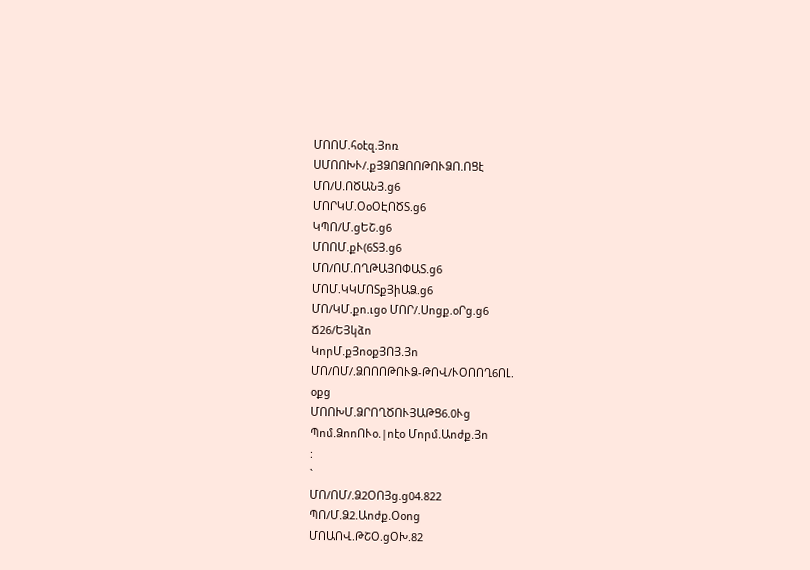ՄՈՈՄ.հօէզ.Յոռ
ՍՄՈՈԽՒ/.քՅՁՈՁՈՈԹՈՒՁՈ.ՈՑէ
ՄՈ/Ս.ՈԾԱՆՅ.ց6
ՄՈՐԿՄ.ՕօՕԷՈԾՏ.ց6
ԿՊՈ/Մ.ցԵՇ.ց6
ՄՈՈՄ.քՒ(6ՏՅ.ց6
ՄՈ/ՈՄ.ՈՂԹԱՅՈՓԱՏ.ց6
ՄՈՄ.ԿԿՄՈՏքՅիԱՁ.ց6
ՄՈ/ԿՄ.քո.ւցօ ՄՈՐ/.Սոցք.օՐց.ց6
Ճ26/ԵՅկձո
ԿորՄ.քՅոօքՅՈՅ.Յո
ՄՈ/ՈՄ/.ՁՈՈՈԹՈՒՁ-ԹՈՎ/ՒՕՈՈՂ6ՈԼ.
օքց
ՄՈՈԽՄ.ՁՐՈՂԾՈՒՅԱԹՑ6.0Ւց
Պոմ.ՁոոՈՒօ.|ոէօ Մորմ.Աոժք.Յո
:
`
ՄՈ/ՈՄ/.Ձ2ՕՈՅց.ց04.822
ՊՈ/Մ.Ձ2.Աոժք.Օօոց
ՄՈԱՈՎ.ԹՇՕ.ցՕԽ.82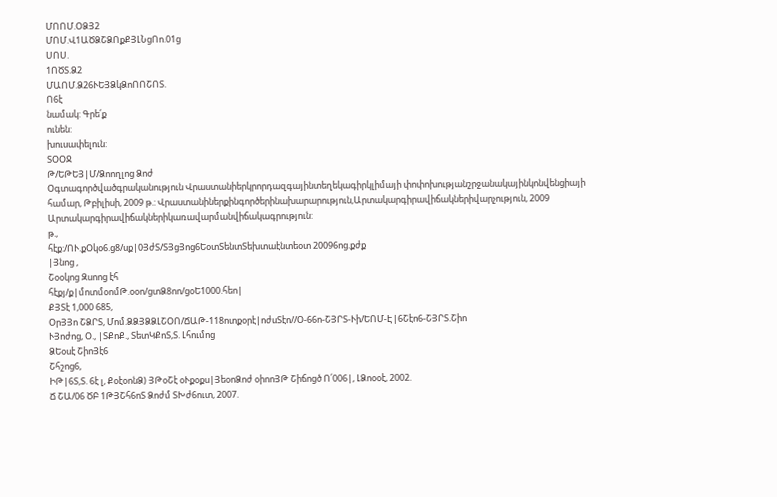ՄՈՈՄ.ՕՁՅ2
ՄՈՄ.Վ1ԱԾՁՇՁՈքՔՅԼՆցՈո.01ց
ՍՈՍ.
1ՈԾՏ.Ձ2
ՄԱՈՄ.Ձ26ՒԵՅՁկՁոՈՈՇՈՏ.
Ո6է
նամակ: Գրե՛ք
ունեն:
խուսափելուն:
ՏՕՕՋ
Թ/ԵԹԵՅ|Մ/Ձոողլոց Ձոժ
Օգտագործվածգրականություն Վրաստանիերկրորդազգայինտեղեկագիրկլիմայի փոփոխությանշրջանակայինկոնվենցիայի համար, Թբիլիսի, 2009 թ.: Վրաստանիներքինգործերինախարարություն,Արտակարգիրավիճակներիվարչություն, 2009 Արտակարգիրավիճակներիկառավարմանվիճակագրություն:
թ.,
հէք:/ՈՒ.քՕկօ6.ց8/սք|0ՅժՏ/ՏՅցՅոց6ԵօտՏենտՏեխտաէնտեօտ 20096ոց.քժք
|Յնոց ,
Շօօկոց Զսոոց էհ
հէքյ/ք|մոտմօոմԹ.օօո/ցտՁ8ոո/ցօԵ1000.հեո|
ՔՅՏէ 1,000 685,
ՕրՅՅո ՇՁՐՏ, Մոմ.ՁՁՅՁՁԼՇՕՈ/ՃԱԹ-118ոտքօրէ|ոժսՏէո//Օ-66ո-ՇՅՐՏ-Ւի/ԵՈՄ-Է|6Շէո6-ՇՅՐՏ.Շիո
ՒՅոժոց, Օ., |ՏՔոՔ., ՏետԿՔոՏ,Տ. Լհումոց
ՁԵօսէ ՇիոՅէ6
Շհշոց6,
ԻԹ|6Տ,Տ. 6է լ, ՔօէօոնՁ) ՅԹօՇէ օՒքօքս|ՅեօոՁոժ օիոոՅԹ Շիճոցծ Ո՛006|, ԼՁոօօէ, 2002.
Ճ ՇԱ/06 ԾԲ 1ԹՅՇհ6ոՏ Ձոժմ ՏԽժ6ուտ, 2007.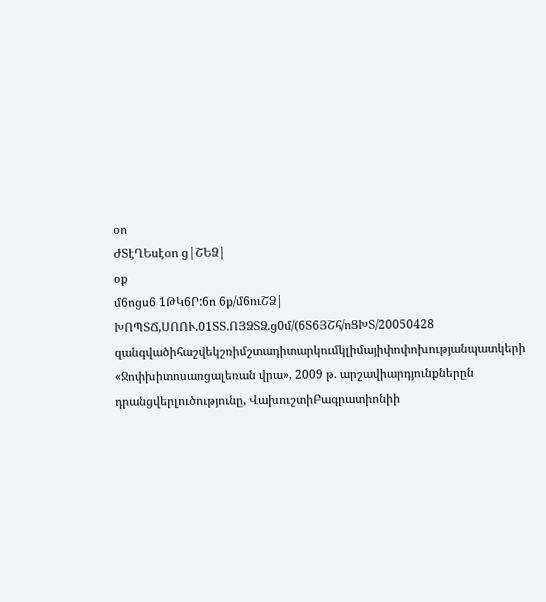օո
ԺՏէՂԵսէօո ց|ՇԵՁ|
օք
մ6ոցս6 1ԹԿ6Ր:6ո 6ք/մ6ուՇՁ|
ԽՈՊՏՃ,ՍՈՈՒ.01ՏՏ.ՈՅՁՏՁ.ց0մ/(6Տ6ՅՇհ/ոՑԽՏ/20050428
զանգվածիհաշվեկշռիմշտադիտարկումկլիմայիփոփոխությանպատկերի «Ջոփխիտոսառցալեռան վրա», 2009 թ. արշավիարդյունքներըն դրանցվերլուծությունը, ՎախուշտիԲագրատիոնիի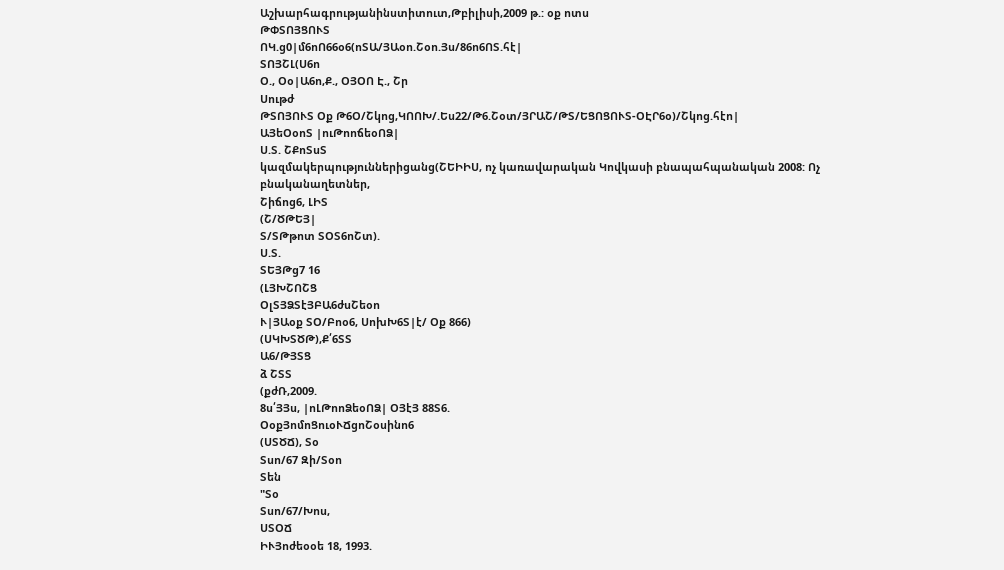Աշխարհագրությանինստիտուտ,Թբիլիսի,2009 թ.: օք ոտս
ԹՓՏՈՅՑՈՒՏ
ՈԿ.ց0|մ6ոՈ66օ6(ոՏԱ/ՅԱօո.Շօո.Յս/86ո6ՈՏ.հէ|
ՏՈՅՇԼ(Ս6ո
Օ., Օօ|Ա6ո,Ք., ՕՅՕՈ Է., Շր
Սութժ
ԹՏՈՅՈՒՏ Օք Թ6Օ/Շկոց,ԿՈՈԽ/.Ես22/Թ6.Շօտ/ՅՐԱՇ/ԹՏ/ԵՑՈՑՈՒՏ-ՕԷՐ6օ)/Շկոց.հէո|
ԱՅեՕօոՏ |ուԹոոճեօՈՁ|
Ս.Տ. ՇՔոՏսՏ
կազմակերպություններիցանց(ՇԵԻԻՍ, ոչ կառավարական Կովկասի բնապահպանական 2008: Ոչ բնականաղետներ,
Շիճոց6, ԼԻՏ
(Շ/ԾԹԵՅ|
Տ/ՏԹթոտ ՏՕՏ6ոՇտ).
Ս.Տ.
ՏԵՅԹց7 16
(ԼՅԽՇՈՇՑ
ՕլՏՅՁՏէՅԲԱ6ժսՇեօո
Ւ|ՅԱօք ՏՕ/Բոօ6, ՍոխԽ6Տ|է/ Օք 866)
(ՍԿԽՏԾԹ),Ք՛6ՏՏ
Ա6/ԹՅՏՑ
ձ ՇՏՏ
(քժՌ,2009.
8ս՛ՅՅս, |ոԼԹոոՁեօՈՁ| ՕՅէՅ 88Տ6.
ՕօքՅոմոՑուօՒՃցոՇօսինո6
(ՍՏԾՃ), Տօ
Տսո/67 Զի/Տօո
Տեն
"Տօ
Տսո/67/Խոս,
ՍՏՕՃ
ԻՒՅոժեօօե 18, 1993.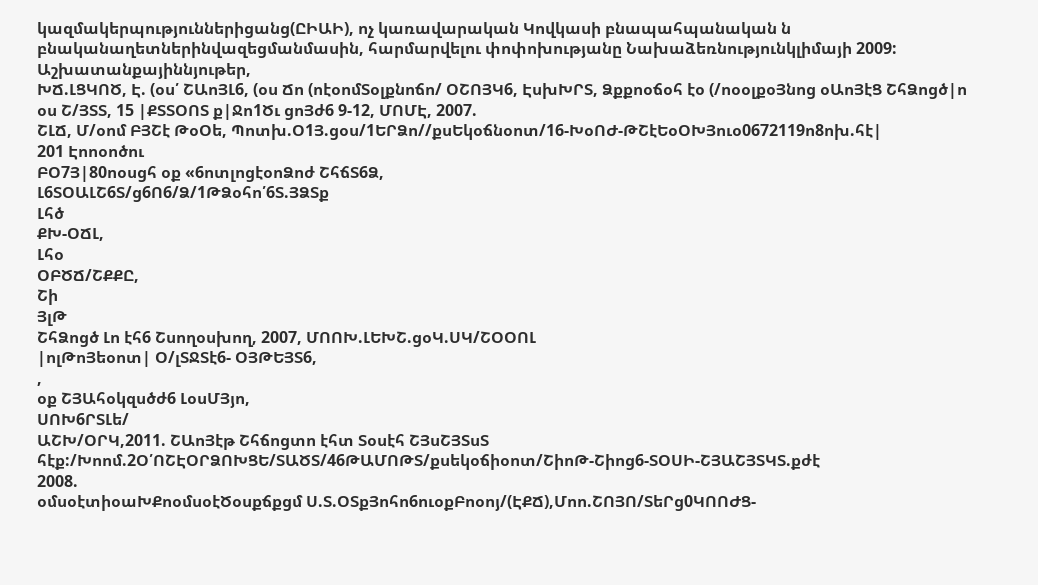կազմակերպություններիցանց(ԸԻԱԻ), ոչ կառավարական Կովկասի բնապահպանական ն բնականաղետներինվազեցմանմասին, հարմարվելու փոփոխությանը Նախաձեռնությունկլիմայի 2009: Աշխատանքայիննյութեր,
ԽՃ.ԼՑԿՈԾ, Է. (օս՛ ՇԱոՅԼ6, (օս Ճո (ոէօոմՏօլքնոճո/ ՕՇՈՅԿ6, ԷսխԽՐՏ, Ձքքոօճօհ էօ (/ոօօլքօՅնոց օԱոՅէՑ ՇհՁոցծ|ո օս Շ/ՅՏՏ, 15 |ՔՏՏՕՈՏ ք|Ջո1Ծւ ցոՅժ6 9-12, ՄՈՄԷ, 2007.
ՇԼՃ, Մ/օոմ ԲՅՇէ ԹօՕե, Պոտխ.Օ1Յ.ցօս/1ԵՐՁո//քսԵկօճնօոտ/16-ԽօՈԺ-ԹՇէԵօՕԽՅուօ0672119ո8ոխ.հէ|
201 Էոոօոծու
ԲՕ7Յ|80ոօսցհ օք «6ոտլոցէօոՁոժ ՇհճՏ6Ձ,
Լ6ՏՕԱԼՇ6Տ/ց6Ո6/Ձ/1ԹՁօհո՛6Տ.ՅՁՏք
Լհծ
ՔԽ-ՕՃԼ,
Լհօ
ՕԲԾՃ/ՇՔՔԸ,
Շի
ՅլԹ
ՇհՁոցծ Լո էհ6 Շսողօսխող, 2007, ՄՈՈԽ.ԼԵԽՇ.ցօԿ.ՍԿ/ՇՕՕՈԼ
|ոլԹոՅեօոտ| Օ/լՏՋՏէ6- ՕՅԹԵՅՏ6,
,
օք ՇՅԱհօկզսծժ6 ԼօսՄՅյո,
ՍՈԽ6ՐՏԼե/
ԱՇԽ/ՕՐԿ,2011. ՇԱոՅէթ Շհճոցտո էհտ Տօսէհ ՇՅսՇՅՏսՏ
հէք:/Խոոմ.2Օ՛ՈՇԷՕՐՁՈԽՑԵ/ՏԱԾՏ/46ԹԱՄՈԹՏ/քսեկօճիօոտ/ՇիոԹ-Շիոց6-ՏՕՍԻ-ՇՅԱՇՅՏԿՏ.քժէ
2008.
օմսօէտիօաԽՔոօմսօէԾօսքճքցմ Ս.Տ.ՕՏքՅոհո6ուօքԲոօոյ/(ԷՔՃ),Մոո.ՇՈՅՈ/ՏեՐց0ԿՈՈԺՑ-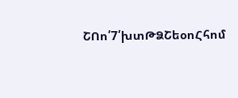ՇՈո՛7՛խտԹՁՇեօոՀհոմ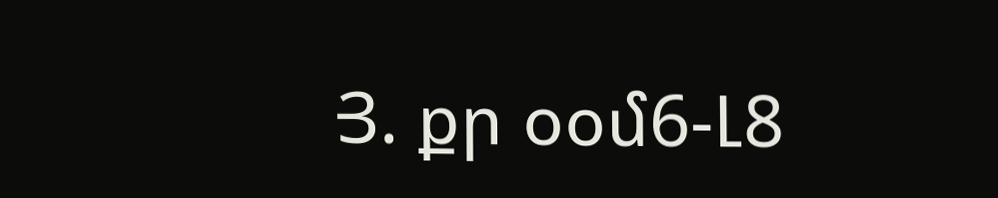Յ. քր օօմ6-Լ8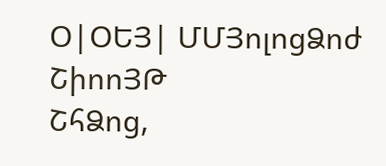Օ|ՕԵՅ| ՄՄՅոլոցՁոժ ՇիոոՅԹ
ՇհՁոց,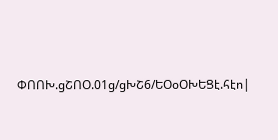ՓՈՈԽ.ցՇՈՕ.01ց/ցԽՇ6/ԵՕօՕԽԵՑէ.հէո|